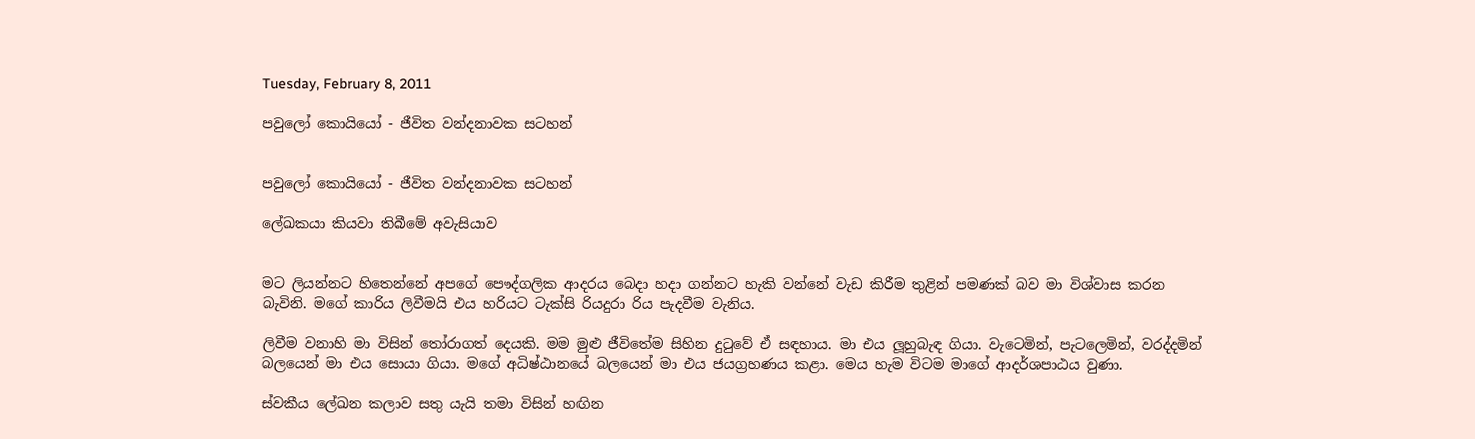Tuesday, February 8, 2011

පවුලෝ කොයියෝ - ජීවිත වන්දනාවක සටහන්


පවුලෝ කොයියෝ - ජීවිත වන්දනාවක සටහන්

ලේඛකයා කියවා තිබීමේ අවැසියාව


මට ලියන්නට හිතෙන්නේ අපගේ පෞද්ගලික ආදරය බෙදා හදා ගන්නට හැකි වන්නේ වැඩ කිරීම තුළින් පමණක් බව මා විශ්වාස කරන බැවිනි. මගේ කාරිය ලිවීමයි එය හරියට ටැක්සි රියදුරා රිය පැදවීම වැනිය.

ලිවීම වනාහි මා විසින් තෝරාගත් දෙයකි. මම මුළු ජීවිතේම සිහින දුටුවේ ඒ සඳහාය. මා එය ලූහුබැඳ ගියා. වැටෙමින්, පැටලෙමින්, වරද්දමින් බලයෙන් මා එය සොයා ගියා. මගේ අධිෂ්ඨානයේ බලයෙන් මා එය ජයග්‍රහණය කළා. මෙය හැම විටම මාගේ ආදර්ශපාඨය වුණා.

ස්වකීය ලේඛන කලාව සතු යැයි තමා විසින් හඟින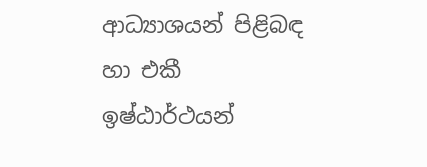ආධ්‍යාශයන් පිළිබඳ හා එකී ඉෂ්ඨාර්ථයන්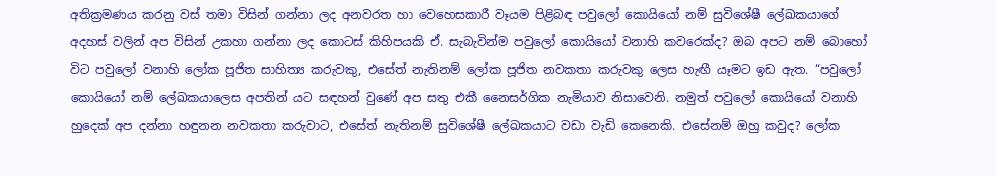අතික්‍රමණය කරනු වස් තමා විසින් ගන්නා ලද අනවරත හා වෙහෙසකාරී වෑයම පිළිබඳ පවුලෝ කොයියෝ නම් සුවිශේෂී ලේඛකයාගේ අදහස් වලින් අප විසින් උකහා ගන්නා ලද කොටස් කිහිපයකි ඒ. සැබැවින්ම පවුලෝ කොයියෝ වනාහි කවරෙක්ද? ඔබ අපට නම් බොහෝ විට පවුලෝ වනාහි ලෝක පූජිත සාහිත්‍ය කරුවකු, එසේත් නැතිනම් ලෝක පූජිත නවකතා කරුවකු ලෙස හැඟී යෑමට ඉඩ ඇත. “පවුලෝ කොයියෝ නම් ලේඛකයාලෙස අපතින් යට සඳහන් වුණේ අප සතු එකී නෛසර්ගික නැමියාව නිසාවෙනි. නමුත් පවුලෝ කොයියෝ වනාහි හුදෙක් අප දන්නා හඳුනන නවකතා කරුවාට, එසේත් නැතිනම් සුවිශේෂී ලේඛකයාට වඩා වැඩි කෙනෙකි. එසේනම් ඔහු කවුද? ලෝක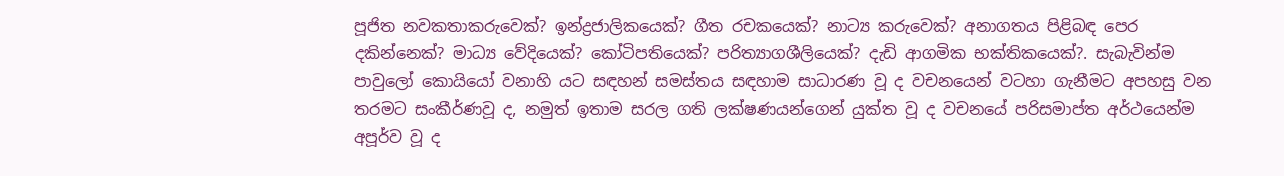පූජිත නවකතාකරුවෙක්? ඉන්ද්‍රජාලිකයෙක්? ගීත රචකයෙක්? නාට්‍ය කරුවෙක්? අනාගතය පිළිබඳ පෙර දකින්නෙක්? මාධ්‍ය වේදියෙක්? කෝටිපතියෙක්? පරිත්‍යාගශීලියෙක්? දැඩි ආගමික භක්තිකයෙක්?. සැබැවින්ම පාවුලෝ කොයියෝ වනාහි යට සඳහන් සමස්තය සඳහාම සාධාරණ වූ ද වචනයෙන් වටහා ගැනීමට අපහසු වන තරමට සංකීර්ණවූ ද, නමුත් ඉතාම සරල ගති ලක්ෂණයන්ගෙන් යුක්ත වූ ද වචනයේ පරිසමාප්ත අර්ථයෙන්ම අපූර්ව වූ ද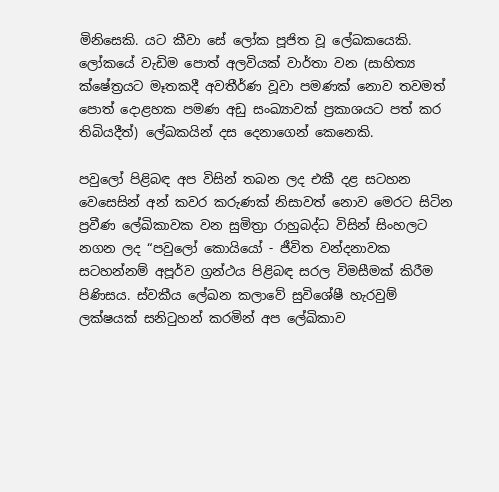මිනිසෙකි. යට කීවා සේ ලෝක පූජිත වූ ලේඛකයෙකි. ලෝකයේ වැඩිම පොත් අලවියක් වාර්තා වන (සාහිත්‍ය ක්ෂේත්‍රයට මෑතකදී අවතීර්ණ වූවා පමණක් නොව තවමත් පොත් දොළහක පමණ අඩු සංඛ්‍යාවක් ප්‍රකාශයට පත් කර තිබියදීත්) ලේඛකයින් දස දෙනාගෙන් කෙනෙකි.

පවුලෝ පිළිබඳ අප විසින් තබන ලද එකී දළ සටහන වෙසෙසින් අන් කවර කරුණක් නිසාවත් නොව මෙරට සිටින ප්‍රවීණ ලේඛිකාවක වන සුමිත්‍රා රාහුබද්ධ විසින් සිංහලට නගන ලද “පවුලෝ කොයියෝ - ජීවිත වන්දනාවක සටහන්නම් අපූර්ව ග්‍රන්ථය පිළිබඳ සරල විමසීමක් කිරීම පිණිසය. ස්වකීය ලේඛන කලාවේ සුවිශේෂී හැරවුම් ලක්ෂයක් සනිටුහන් කරමින් අප ලේඛිකාව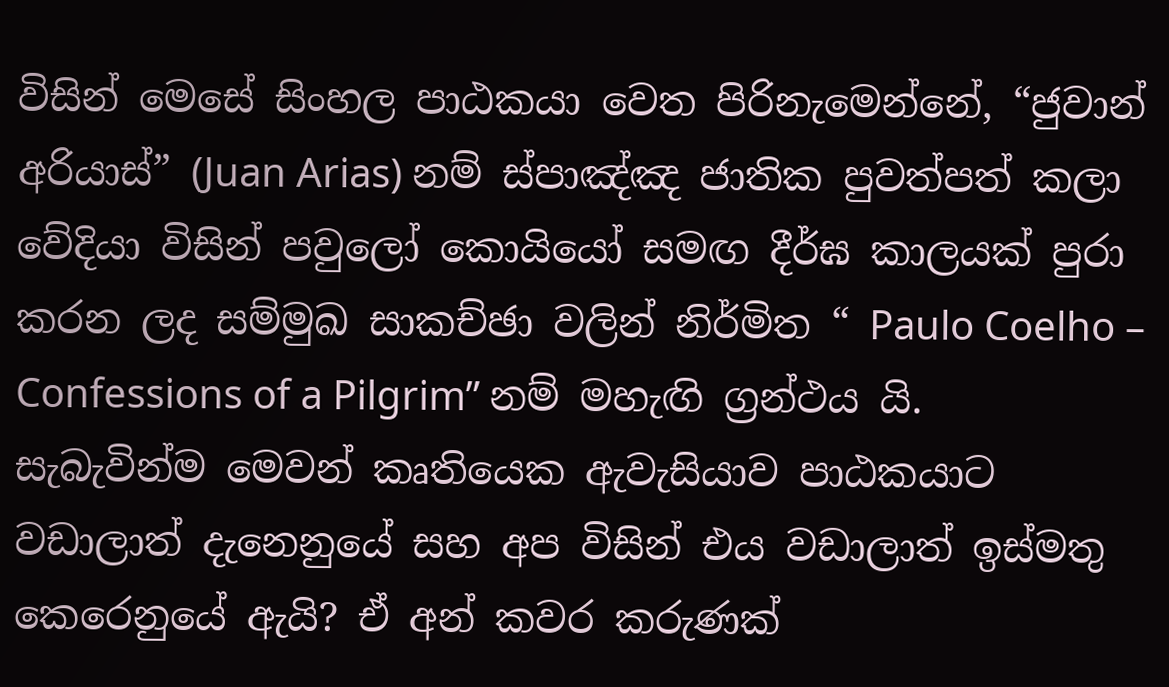විසින් මෙසේ සිංහල පාඨකයා වෙත පිරිනැමෙන්නේ, “ජුවාන් අරියාස්” (Juan Arias) නම් ස්පාඤ්ඤ ජාතික පුවත්පත් කලා වේදියා විසින් පවුලෝ කොයියෝ සමඟ දීර්ඝ කාලයක් පුරා කරන ලද සම්මුඛ සාකච්ඡා වලින් නිර්මිත “ Paulo Coelho – Confessions of a Pilgrim” නම් මහැඟි ග්‍රන්ථය යි. සැබැවින්ම මෙවන් කෘතියෙක ඇවැසියාව පාඨකයාට වඩාලාත් දැනෙනුයේ සහ අප විසින් එය වඩාලාත් ඉස්මතු කෙරෙනුයේ ඇයි? ඒ අන් කවර කරුණක්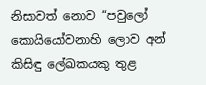නිසාවත් නොව “පවුලෝ කොයියෝවනාහි ලොව අන් කිසිඳු ලේඛකයකු තුළ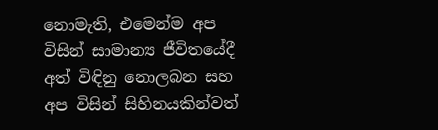නොමැති, එමෙන්ම අප විසින් සාමාන්‍ය ජීවිතයේදී අත් විඳිනු නොලබන සහ අප විසින් සිහිනයකින්වත්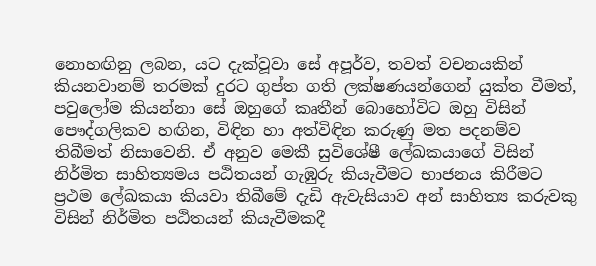නොහඟිනු ලබන, යට දැක්වූවා සේ අපූර්ව, තවත් වචනයකින් කියනවානම් තරමක් දුරට ගුප්ත ගති ලක්ෂණයන්ගෙන් යුක්ත වීමත්, පවුලෝම කියන්නා සේ ඔහුගේ කෘතීන් බොහෝවිට ඔහු විසින් පෞද්ගලිකව හඟින, විඳින හා අත්විඳින කරුණු මත පදනම්ව තිබීමත් නිසාවෙනි. ඒ අනුව මෙකී සුවිශේෂී ලේඛකයාගේ විසින් නිර්මිත සාහිත්‍යමය පඨිතයන් ගැඹුරු කියැවීමට භාජනය කිරීමට ප්‍රථම ලේඛකයා කියවා තිබීමේ දැඩි ඇවැසියාව අන් සාහිත්‍ය කරුවකු විසින් නිර්මිත පඨිතයන් කියැවීමකදී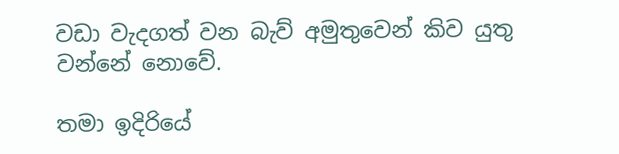වඩා වැදගත් වන බැව් අමුතුවෙන් කිව යුතු වන්නේ නොවේ.

තමා ඉදිරියේ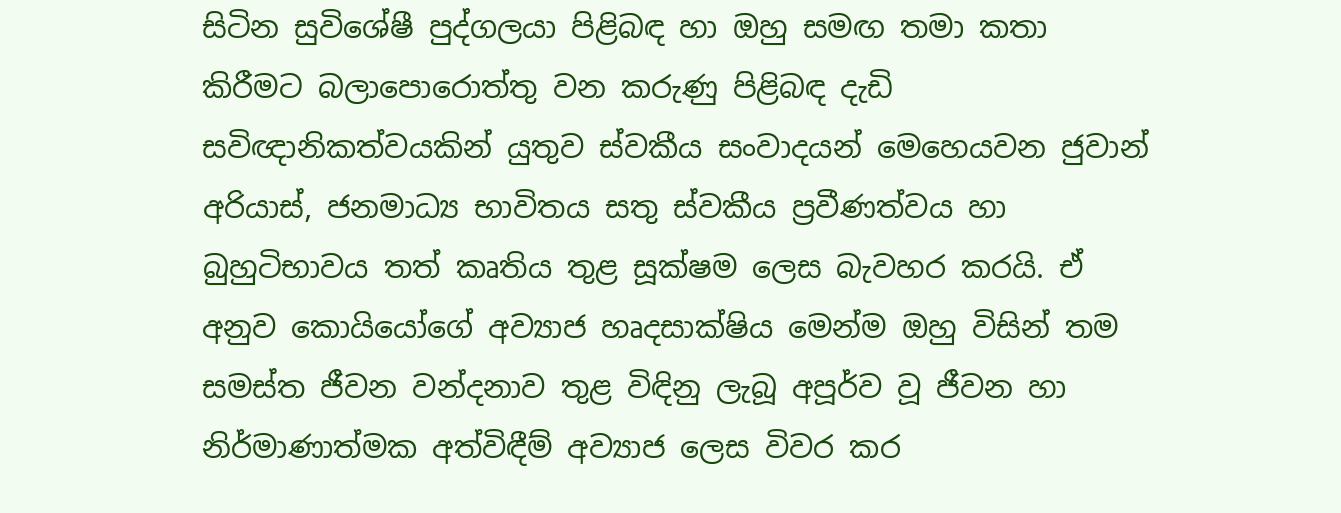සිටින සුවිශේෂී පුද්ගලයා පිළිබඳ හා ඔහු සමඟ තමා කතා කිරීමට බලාපොරොත්තු වන කරුණු පිළිබඳ දැඩි සවිඥානිකත්වයකින් යුතුව ස්වකීය සංවාදයන් මෙහෙයවන ජුවාන් අරියාස්, ජනමාධ්‍ය භාවිතය සතු ස්වකීය ප්‍රවීණත්වය හා බුහුටිභාවය තත් කෘතිය තුළ සූක්ෂම ලෙස බැවහර කරයි. ඒ අනුව කොයියෝගේ අව්‍යාජ හෘදසාක්ෂිය මෙන්ම ඔහු විසින් තම සමස්ත ජීවන වන්දනාව තුළ විඳිනු ලැබූ අපූර්ව වූ ජීවන හා නිර්මාණාත්මක අත්විඳීම් අව්‍යාජ ලෙස විවර කර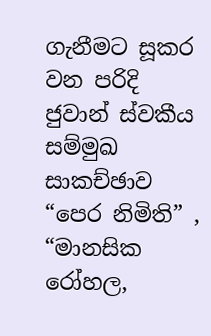ගැනීමට සූකර වන පරිදි ජුවාන් ස්වකීය සම්මුඛ සාකච්ඡාව “පෙර නිමිති” , “මානසික රෝහල,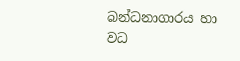බන්ධනාගාරය හා වධ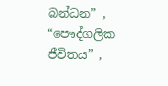බන්ධන” , “පෞද්ගලික ජීවිතය” ,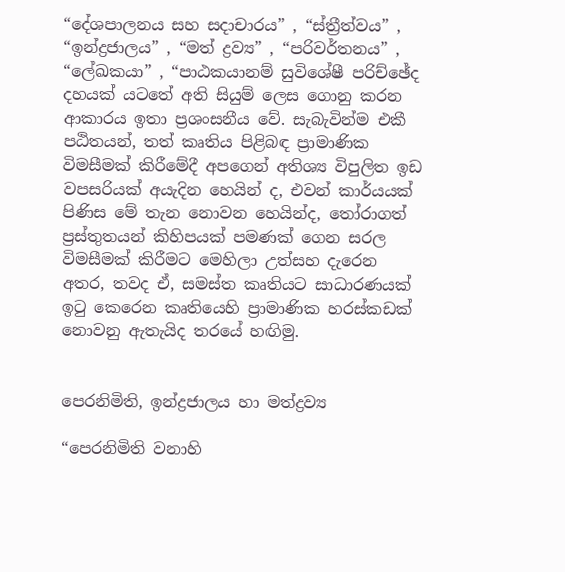“දේශපාලනය සහ සදාචාරය” , “ස්ත්‍රීත්වය” , “ඉන්ද්‍රජාලය” , “මත් ද්‍රව්‍ය” , “පරිවර්තනය” , “ලේඛකයා” , “පාඨකයානම් සුවිශේෂී පරිච්ඡේද දහයක් යටතේ අති සියුම් ලෙස ගොනු කරන ආකාරය ඉතා ප්‍රශංසනීය වේ. සැබැවින්ම එකී පඨිතයන්, තත් කෘතිය පිළිබඳ ප්‍රාමාණික විමසීමක් කිරීමේදී අපගෙන් අතිශ්‍ය විපුලිත ඉඩ වපසරියක් අයැදින හෙයින් ද, එවන් කාර්යයක් පිණිස මේ තැන නොවන හෙයින්ද, තෝරාගත් ප්‍රස්තුතයන් කිහිපයක් පමණක් ගෙන සරල විමසීමක් කිරීමට මෙහිලා උත්සහ දැරෙන අතර, තවද ඒ, සමස්ත කෘතියට සාධාරණයක් ඉටු කෙරෙන කෘතියෙහි ප්‍රාමාණික හරස්කඩක් නොවනු ඇතැයිද තරයේ හඟිමු.


පෙරනිමිති, ඉන්ද්‍රජාලය හා මත්ද්‍රව්‍ය

“පෙරනිමිති වනාහි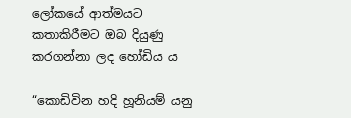ලෝකයේ ආත්මයට කතාකිරීමට ඔබ දියුණු කරගන්නා ලද හෝඩිය ය

“කොඩිවින හදි හූනියම් යනු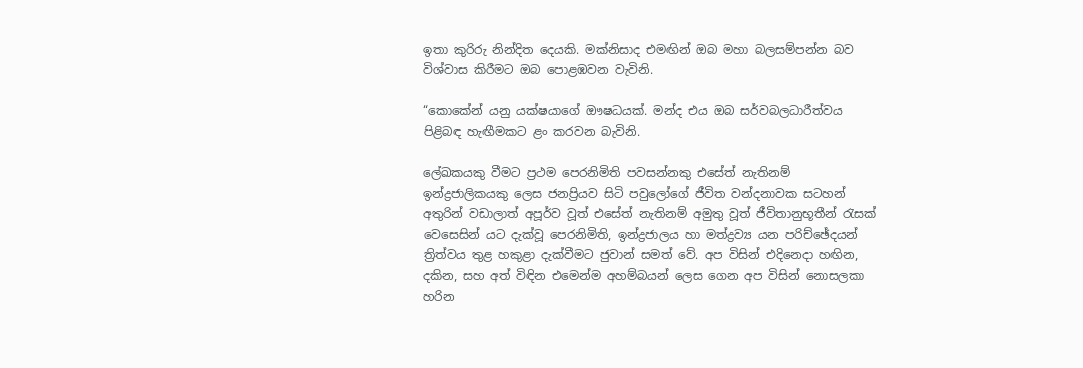ඉතා කුරිරු නින්දිත දෙයකි. මක්නිසාද එමඟින් ඔබ මහා බලසම්පන්න බව විශ්වාස කිරීමට ඔබ පොළඹවන වැවිනි.

“කොකේන් යනු යක්ෂයාගේ ඖෂධයක්. මන්ද එය ඔබ සර්වබලධාරීත්වය පිළිබඳ හැඟීමකට ළං කරවන බැවිනි.

ලේඛකයකු වීමට ප්‍රථම පෙරනිමිති පවසන්නකු එසේත් නැතිනම් ඉන්ද්‍රජාලිකයකු ලෙස ජනප්‍රියව සිටි පවුලෝගේ ජීවිත වන්දනාවක සටහන් අතුරින් වඩාලාත් අපූර්ව වූත් එසේත් නැතිනම් අමුතු වූත් ජීවිතානුභූතීන් රැසක් වෙසෙසින් යට දැක්වූ පෙරනිමිති, ඉන්ද්‍රජාලය හා මත්ද්‍රව්‍ය යන පරිච්ඡේදයන් ත්‍රිත්වය තුළ හකුළා දැක්වීමට ජුවාන් සමත් වේ. අප විසින් එදිනෙදා හඟින, දකින, සහ අත් විඳින එමෙන්ම අහම්බයන් ලෙස ගෙන අප විසින් නොසලකා හරින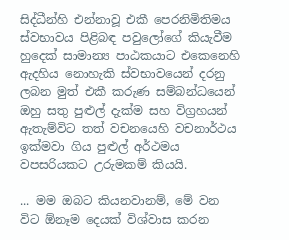සිද්ධීන්හි එන්නාවූ එකී පෙරනිමිතිමය ස්වභාවය පිළිබඳ පවුලෝගේ කියැවීම හුදෙක් සාමාන්‍ය පාඨකයාට එකෙනෙහි ඇදහිය නොහැකි ස්වභාවයෙන් දරනු ලබන මුත් එකී කරුණ සම්බන්ධයෙන් ඔහු සතු පුළුල් දැක්ම සහ විග්‍රහයන් ඇතැම්විට තත් වචනයෙහි වචනාර්ථය ඉක්මවා ගිය පුළුල් අර්ථමය වපසරියකට උරුමකම් කියයි.

... මම ඔබට කියනවානම්, මේ වන විට ඕනෑම දෙයක් විශ්වාස කරන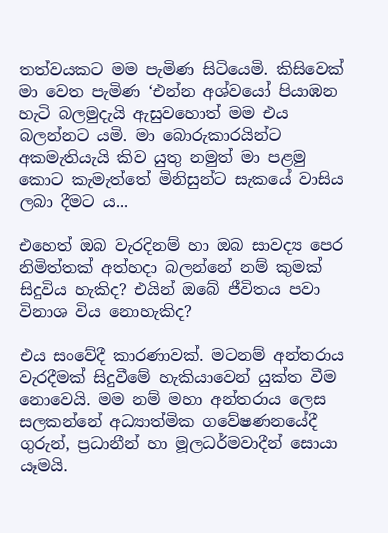තත්වයකට මම පැමිණ සිටියෙමි. කිසිවෙක් මා වෙත පැමිණ ‘එන්න අශ්වයෝ පියාඹන හැටි බලමුදැයි ඇසුවහොත් මම එය බලන්නට යමි. මා බොරුකාරයින්ට අකමැතියැයි කිව යුතු නමුත් මා පළමු කොට කැමැත්තේ මිනිසුන්ට සැකයේ වාසිය ලබා දීමට ය...

එහෙත් ඔබ වැරදිනම් හා ඔබ සාවද්‍ය පෙර නිමිත්තක් අත්හදා බලන්නේ නම් කුමක් සිදුවිය හැකිද? එයින් ඔබේ ජීවිතය පවා විනාශ විය නොහැකිද?

එය සංවේදී කාරණාවක්. මටනම් අන්තරාය වැරදීමක් සිදුවීමේ හැකියාවෙන් යුක්ත වීම නොවෙයි. මම නම් මහා අන්තරාය ලෙස සලකන්නේ අධ්‍යාත්මික ගවේෂණනයේදී ගුරුන්, ප්‍රධානීන් හා මූලධර්මවාදීන් සොයා යෑමයි.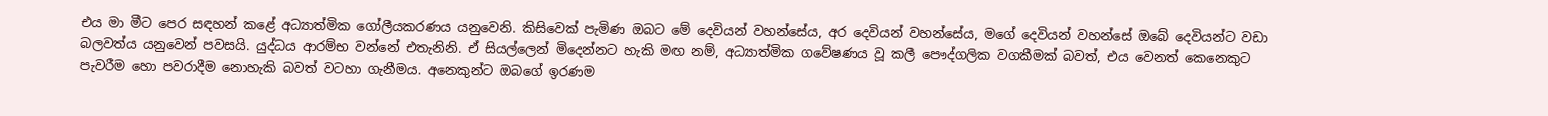එය මා මීට පෙර සඳහන් කළේ අධ්‍යාත්මික ගෝලීයකරණය යනුවෙනි. කිසිවෙක් පැමිණ ඔබට මේ දෙවියන් වහන්සේය, අර දෙවියන් වහන්සේය, මගේ දෙවියන් වහන්සේ ඔබේ දෙවියන්ට වඩා බලවත්ය යනුවෙන් පවසයි. යුද්ධය ආරම්භ වන්නේ එතැනිනි. ඒ සියල්ලෙන් මිදෙන්නට හැකි මඟ නම්, අධ්‍යාත්මික ගවේෂණය වූ කලී පෞද්ගලික වගකීමක් බවත්, එය වෙනත් කෙනෙකුට පැවරීම හො පවරාදීම නොහැකි බවත් වටහා ගැනීමය. අනෙකුන්ට ඔබගේ ඉරණම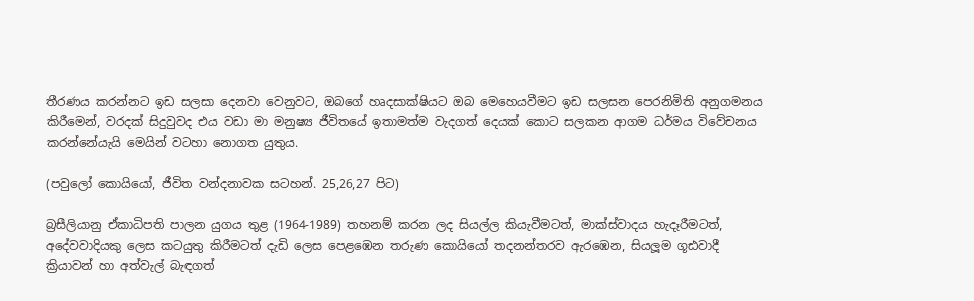තීරණය කරන්නට ඉඩ සලසා දෙනවා වෙනුවට, ඔබගේ හෘදසාක්ෂියට ඔබ මෙහෙයවීමට ඉඩ සලසන පෙරනිමිති අනුගමනය කිරීමෙන්, වරදක් සිදුවුවද එය වඩා මා මනුෂ්‍ය ජීවිතයේ ඉතාමත්ම වැදගත් දෙයක් කොට සලකන ආගම ධර්මය විවේචනය කරන්නේයැයි මෙයින් වටහා නොගත යුතුය.

(පවුලෝ කොයියෝ, ජීවිත වන්දනාවක සටහන්. 25,26,27 පිට)

බ්‍රසීලියානු ඒකාධිපති පාලන යුගය තුළ (1964-1989) තහනම් කරන ලද සියල්ල කියැවීමටත්, මාක්ස්වාදය හැදෑරීමටත්, අදේවවාදියකු ලෙස කටයුතු කිරීමටත් දැඩි ලෙස පෙළඹෙන තරුණ කොයියෝ තදනන්තරව ඇරඹෙන, සියලූම ගූඪවාදී ක්‍රියාවන් හා අත්වැල් බැඳගත්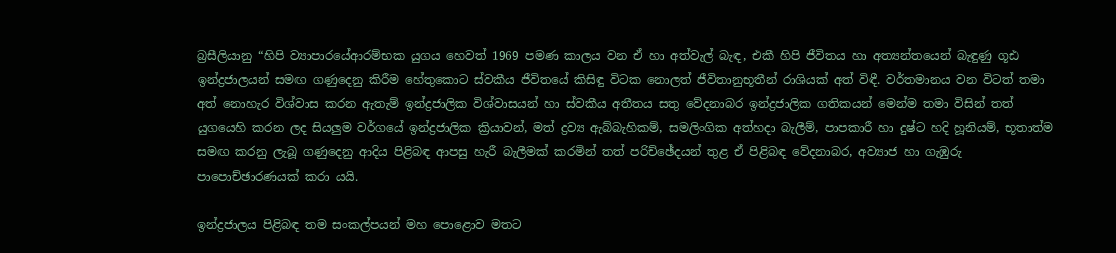බ්‍රසීලියානු “හිපි ව්‍යාපාරයේආරම්භක යුගය හෙවත් 1969 පමණ කාලය වන ඒ හා අත්වැල් බැඳ, එකී හිපි ජීවිතය හා අත්‍යන්තයෙන් බැඳුණු ගූඪ ඉන්ද්‍රජාලයන් සමඟ ගණුදෙනු කිරීම හේතුකොට ස්වකීය ජීවිතයේ කිසිඳු විටක නොලත් ජීවිතානුභූතීන් රාශියක් අත් විඳී. වර්තමානය වන විටත් තමා අත් නොහැර විශ්වාස කරන ඇතැම් ඉන්ද්‍රජාලික විශ්වාසයන් හා ස්වකීය අතීතය සතු වේදනාබර ඉන්ද්‍රජාලික ගතිකයන් මෙන්ම තමා විසින් තත් යුගයෙහි කරන ලද සියලුම වර්ගයේ ඉන්ද්‍රජාලික ක්‍රියාවන්, මත් ද්‍රව්‍ය ඇබ්බැහිකම්, සමලිංගික අත්හදා බැලීම්, පාපකාරී හා දුෂ්ට හදි හූනියම්, භූතාත්ම සමඟ කරනු ලැබූ ගණුදෙනු ආදිය පිළිබඳ ආපසු හැරී බැලීමක් කරමින් තත් පරිච්ඡේදයන් තුළ ඒ පිළිබඳ වේදනාබර, අව්‍යාජ හා ගැඹුරු පාපොච්ඡාරණයක් කරා යයි.

ඉන්ද්‍රජාලය පිළිබඳ තම සංකල්පයන් මහ පොළොව මතට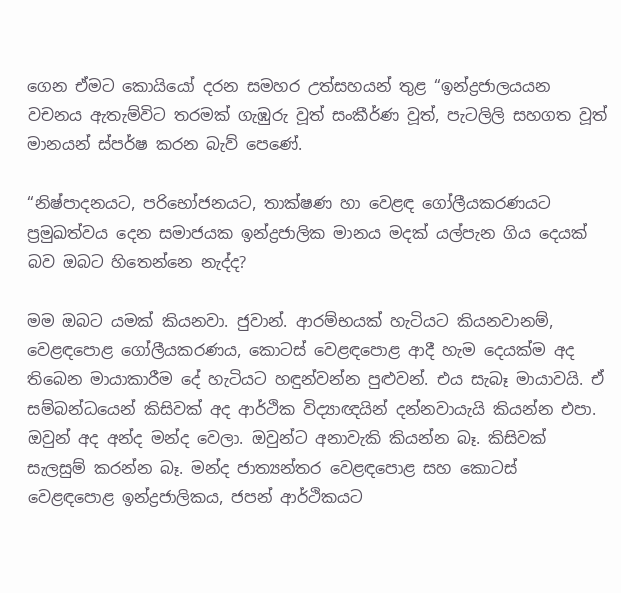ගෙන ඒමට කොයියෝ දරන සමහර උත්සහයන් තුළ “ඉන්ද්‍රජාලයයන වචනය ඇතැම්විට තරමක් ගැඹුරු වූත් සංකීර්ණ වූත්, පැටලිලි සහගත වූත් මානයන් ස්පර්ෂ කරන බැව් පෙණේ.

“නිෂ්පාදනයට, පරිභෝජනයට, තාක්ෂණ හා වෙළඳ ගෝලීයකරණයට ප්‍රමුඛත්වය දෙන සමාජයක ඉන්ද්‍රජාලික මානය මදක් යල්පැන ගිය දෙයක් බව ඔබට හිතෙන්නෙ නැද්ද?

මම ඔබට යමක් කියනවා. ජුවාන්. ආරම්භයක් හැටියට කියනවානම්, වෙළඳපොළ ගෝලීයකරණය, කොටස් වෙළඳපොළ ආදී හැම දෙයක්ම අද තිබෙන මායාකාරීම දේ හැටියට හඳුන්වන්න පුළුවන්. එය සැබෑ මායාවයි. ඒ සම්බන්ධයෙන් කිසිවක් අද ආර්ථික විද්‍යාඥයින් දන්නවායැයි කියන්න එපා. ඔවුන් අද අන්ද මන්ද වෙලා. ඔවුන්ට අනාවැකි කියන්න බෑ. කිසිවක් සැලසුම් කරන්න බෑ. මන්ද ජාත්‍යන්තර වෙළඳපොළ සහ කොටස් වෙළඳපොළ ඉන්ද්‍රජාලිකය, ජපන් ආර්ථිකයට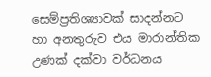සෙම්ප්‍රතිශ්‍යාවක් සාදන්නට හා අනතුරුව එය මාරාන්තික උණක් දක්වා වර්ධනය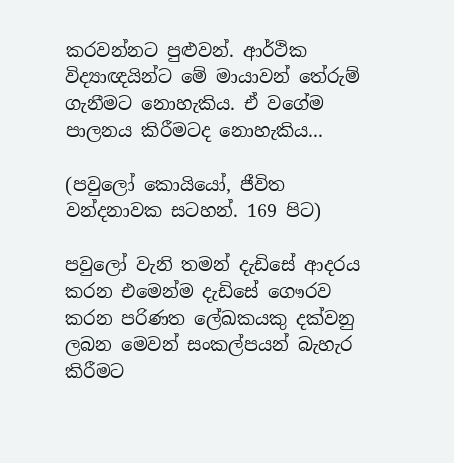කරවන්නට පුළුවන්. ආර්ථික විද්‍යාඥයින්ට මේ මායාවන් තේරුම් ගැනීමට නොහැකිය. ඒ වගේම පාලනය කිරීමටද නොහැකිය...

(පවුලෝ කොයියෝ, ජීවිත වන්දනාවක සටහන්. 169 පිට)

පවුලෝ වැනි තමන් දැඩිසේ ආදරය කරන එමෙන්ම දැඩිසේ ගෞරව කරන පරිණත ලේඛකයකු දක්වනු ලබන මෙවන් සංකල්පයන් බැහැර කිරීමට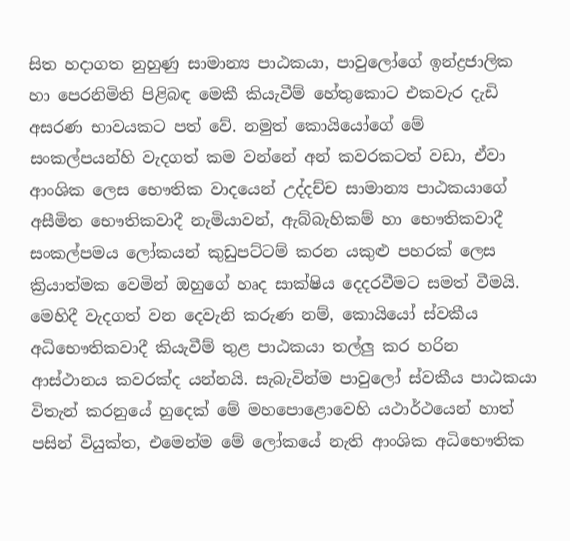සිත හදාගත නුහුණු සාමාන්‍ය පාඨකයා, පාවුලෝගේ ඉන්ද්‍රජාලික හා පෙරනිමිති පිළිබඳ මෙකී කියැවීම් හේතුකොට එකවැර දැඩි අසරණ භාවයකට පත් වේ. නමුත් කොයියෝගේ මේ සංකල්පයන්හි වැදගත් කම වන්නේ අන් කවරකටත් වඩා, ඒවා ආංශික ලෙස භෞතික වාදයෙන් උද්දච්ච සාමාන්‍ය පාඨකයාගේ අසීමිත භෞතිකවාදී නැමියාවන්, ඇබ්බැහිකම් හා භෞතිකවාදී සංකල්පමය ලෝකයන් කුඩුපට්ටම් කරන යකුළු පහරක් ලෙස ක්‍රියාත්මක වෙමින් ඔහුගේ හෘද සාක්ෂිය දෙදරවීමට සමත් වීමයි. මෙහිදී වැදගත් වන දෙවැනි කරුණ නම්, කොයියෝ ස්වකීය අධිභෞතිකවාදී කියැවීම් තුළ පාඨකයා තල්ලු කර හරින ආස්ථානය කවරක්ද යන්නයි. සැබැවින්ම පාවුලෝ ස්වකීය පාඨකයා විතැන් කරනුයේ හුදෙක් මේ මහපොළොවෙහි යථාර්ථයෙන් හාත් පසින් වියුක්ත, එමෙන්ම මේ ලෝකයේ නැති ආංශික අධිභෞතික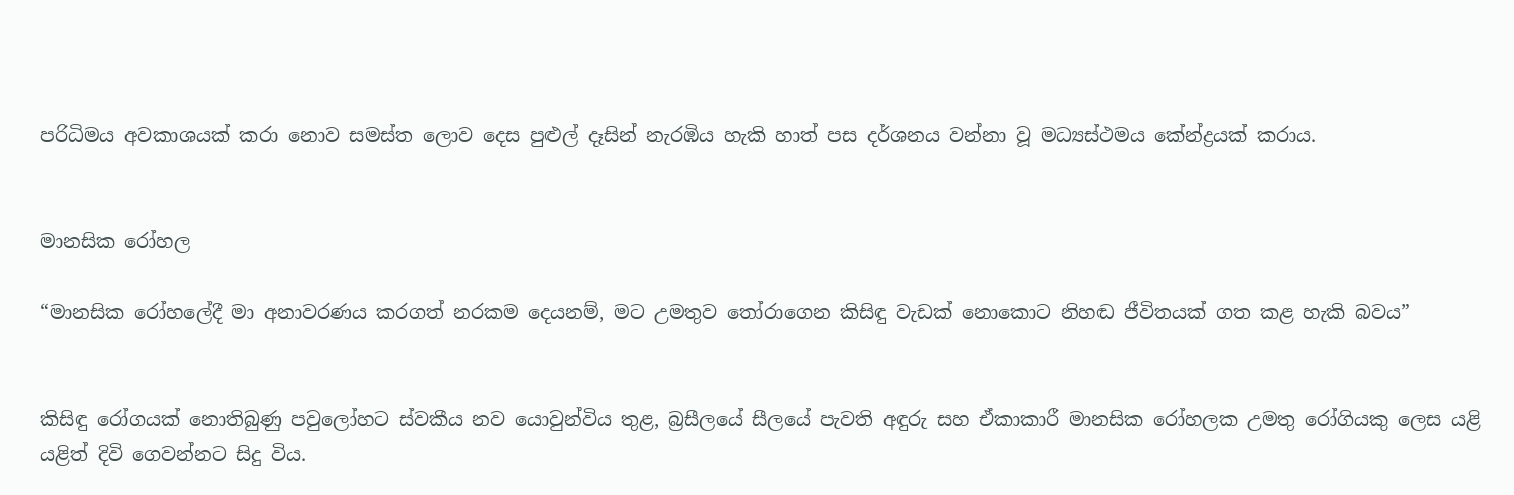පරිධිමය අවකාශයක් කරා නොව සමස්ත ලොව දෙස පුළුල් දෑසින් නැරඹිය හැකි හාත් පස දර්ශනය වන්නා වූ මධ්‍යස්ථමය කේන්ද්‍රයක් කරාය.


මානසික රෝහල

“මානසික රෝහලේදී මා අනාවරණය කරගත් නරකම දෙයනම්, මට උමතුව තෝරාගෙන කිසිඳු වැඩක් නොකොට නිහඬ ජීවිතයක් ගත කළ හැකි බවය”


කිසිඳු රෝගයක් නොතිබුණු පවුලෝහට ස්වකීය නව යොවුන්විය තුළ, බ්‍රසීලයේ සීලයේ පැවති අඳුරු සහ ඒකාකාරී මානසික රෝහලක උමතු රෝගියකු ලෙස යළි යළිත් දිවි ගෙවන්නට සිදු විය.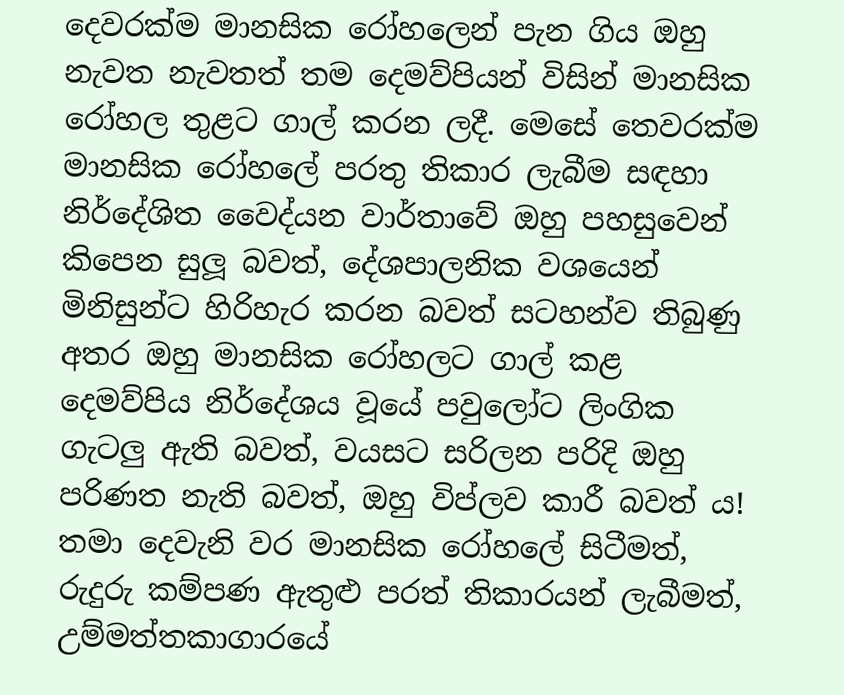දෙවරක්ම මානසික රෝහලෙන් පැන ගිය ඔහු නැවත නැවතත් තම දෙමව්පියන් විසින් මානසික රෝහල තුළට ගාල් කරන ලදී. මෙසේ තෙවරක්ම මානසික රෝහලේ පරතු තිකාර ලැබීම සඳහා නිර්දේශිත වෛද්යන වාර්තාවේ ඔහු පහසුවෙන් කිපෙන සුලූ බවත්, දේශපාලනික වශයෙන් මිනිසුන්ට හිරිහැර කරන බවත් සටහන්ව තිබුණු අතර ඔහු මානසික රෝහලට ගාල් කළ දෙමව්පිය නිර්දේශය වූයේ පවුලෝට ලිංගික ගැටලු ඇති බවත්, වයසට සරිලන පරිදි ඔහු පරිණත නැති බවත්, ඔහු විප්ලව කාරී බවත් ය! තමා දෙවැනි වර මානසික රෝහලේ සිටීමත්, රුදුරු කම්පණ ඇතුළු පරත් තිකාරයන් ලැබීමත්, උම්මත්තකාගාරයේ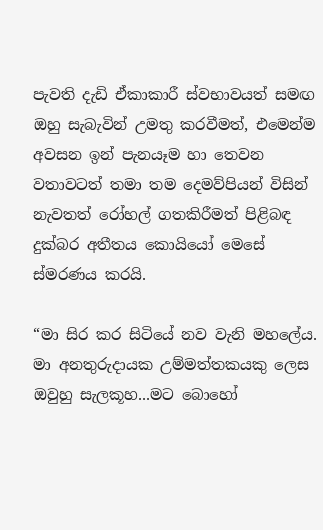පැවති දැඩි ඒකාකාරී ස්වභාවයත් සමඟ ඔහු සැබැවින් උමතු කරවීමත්, එමෙන්ම අවසන ඉන් පැනයෑම හා තෙවන වතාවටත් තමා තම දෙමව්පියන් විසින් නැවතත් රෝහල් ගතකිරීමත් පිළිබඳ දුක්බර අතීතය කොයියෝ මෙසේ ස්මරණය කරයි.

“මා සිර කර සිටියේ නව වැනි මහලේය. මා අනතුරුදායක උම්මත්තකයකු ලෙස ඔවුහු සැලකූහ...මට බොහෝ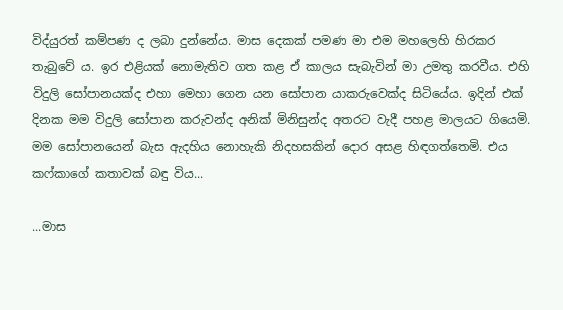විද්යුරත් කම්පණ ද ලබා දුන්නේය. මාස දෙකක් පමණ මා එම මහලෙහි හිරකර තැබුවේ ය. ඉර එළියක් නොමැතිව ගත කළ ඒ කාලය සැබැවින් මා උමතු කරවීය. එහි විදුලි සෝපානයක්ද එහා මෙහා ගෙන යන සෝපාන යාකරුවෙක්ද සිටියේය. ඉදින් එක් දිනක මම විදුලි සෝපාන කරුවන්ද අනික් මිනිසුන්ද අතරට වැදී පහළ මාලයට ගියෙමි. මම සෝපානයෙන් බැස ඇදහිය නොහැකි නිදහසකින් දොර අසළ හිඳගත්තෙමි. එය කෆ්කාගේ කතාවක් බඳු විය...

...මාස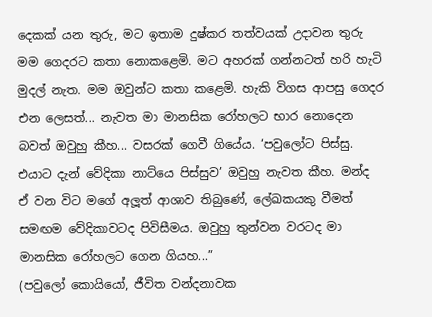දෙකක් යන තුරු, මට ඉතාම දුෂ්කර තත්වයක් උදාවන තුරු මම ගෙදරට කතා නොකළෙමි. මට අහරක් ගන්නටත් හරි හැටි මුදල් නැත. මම ඔවුන්ට කතා කළෙමි. හැකි විගස ආපසු ගෙදර එන ලෙසත්... නැවත මා මානසික රෝහලට භාර නොදෙන බවත් ඔවුහු කීහ... වසරක් ගෙවී ගියේය. ‘පවුලෝට පිස්සු. එයාට දැන් වේදිකා නාට්යෙ පිස්සුව’ ඔවුහු නැවත කීහ. මන්ද ඒ වන විට මගේ අලූත් ආශාව තිබුණේ, ලේඛකයකු වීමත් සමඟම වේදිකාවටද පිවිසීමය. ඔවුහු තුන්වන වරටද මා මානසික රෝහලට ගෙන ගියහ...”
(පවුලෝ කොයියෝ, ජීවිත වන්දනාවක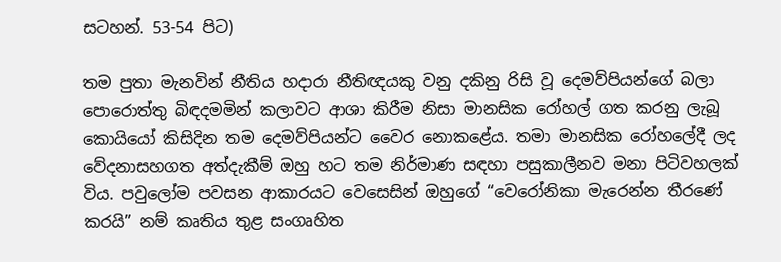සටහන්. 53-54 පිට)

තම පුතා මැනවින් නීතිය හදාරා නීතිඥයකු වනු දකිනු රිසි වූ දෙමව්පියන්ගේ බලා පොරොත්තු බිඳදමමින් කලාවට ආශා කිරීම නිසා මානසික රෝහල් ගත කරනු ලැබූ කොයියෝ කිසිදින තම දෙමව්පියන්ට වෛර නොකළේය. තමා මානසික රෝහලේදී ලද වේදනාසහගත අත්දැකීම් ඔහු හට තම නිර්මාණ සඳහා පසුකාලීනව මනා පිටිවහලක් විය. පවුලෝම පවසන ආකාරයට වෙසෙසින් ඔහුගේ “වෙරෝනිකා මැරෙන්න තීරණේ කරයි” නම් කෘතිය තුළ සංගෘහිත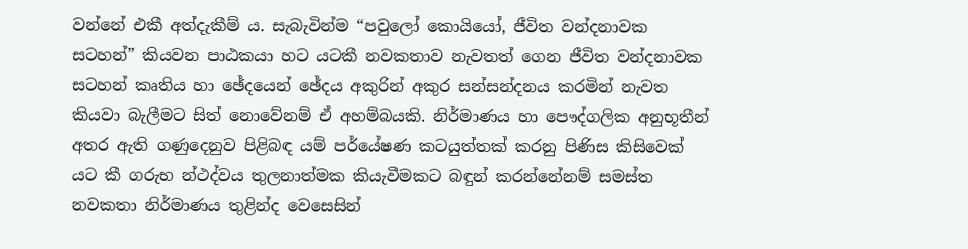වන්නේ එකී අත්දැකීම් ය. සැබැවින්ම “පවුලෝ කොයියෝ, ජීවිත වන්දනාවක සටහන්” කියවන පාඨකයා හට යටකී නවකතාව නැවතත් ගෙන ජීවිත වන්දනාවක සටහන් කෘතිය හා ඡේදයෙන් ඡේදය අකුරින් අකුර සන්සන්දනය කරමින් නැවත කියවා බැලීමට සිත් නොවේනම් ඒ අහම්බයකි. නිර්මාණය හා පෞද්ගලික අනුභූතීන් අතර ඇති ගණුදෙනුව පිළිබඳ යම් පර්යේෂණ කටයුත්තක් කරනු පිණිස කිසිවෙක් යට කී ගරුභ න්ථද්වය තුලනාත්මක කියැවීමකට බඳුන් කරන්නේනම් සමස්ත නවකතා නිර්මාණය තුළින්ද වෙසෙසින්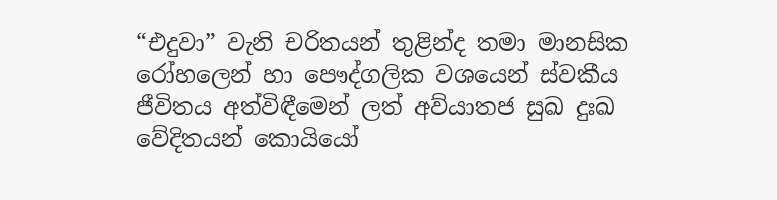“එදුවා” වැනි චරිතයන් තුළින්ද තමා මානසික රෝහලෙන් හා පෞද්ගලික වශයෙන් ස්වකීය ජීවිතය අත්විඳීමෙන් ලත් අව්යාතජ සුඛ දුඃඛ වේදිතයන් කොයියෝ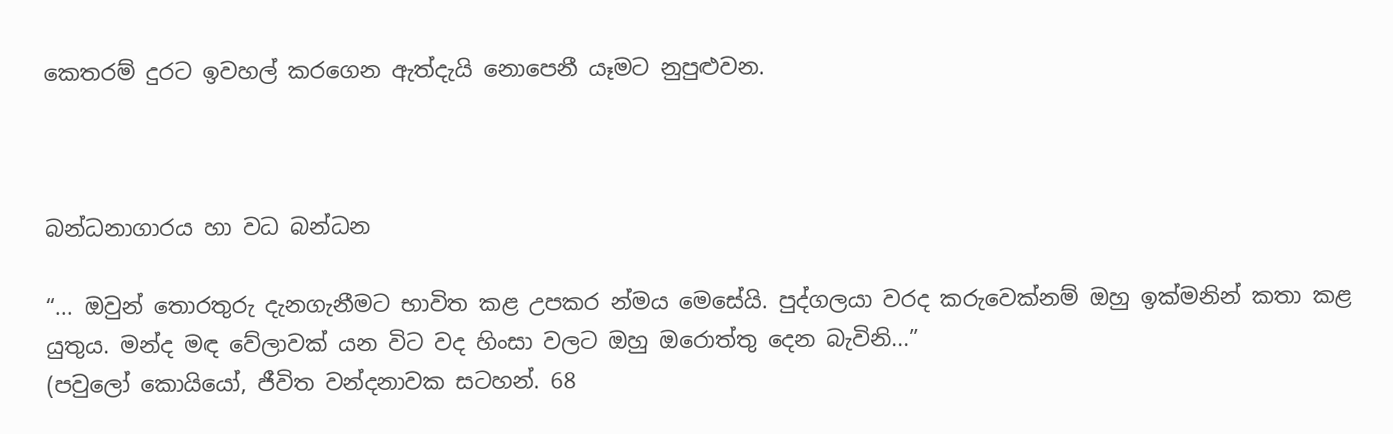කෙතරම් දුරට ඉවහල් කරගෙන ඇත්දැයි නොපෙනී යෑමට නුපුළුවන.



බන්ධනාගාරය හා වධ බන්ධන

“... ඔවුන් තොරතුරු දැනගැනීමට භාවිත කළ උපකර න්මය මෙසේයි. පුද්ගලයා වරද කරුවෙක්නම් ඔහු ඉක්මනින් කතා කළ යුතුය. මන්ද මඳ වේලාවක් යන විට වද හිංසා වලට ඔහු ඔරොත්තු දෙන බැවිනි...”
(පවුලෝ කොයියෝ, ජීවිත වන්දනාවක සටහන්. 68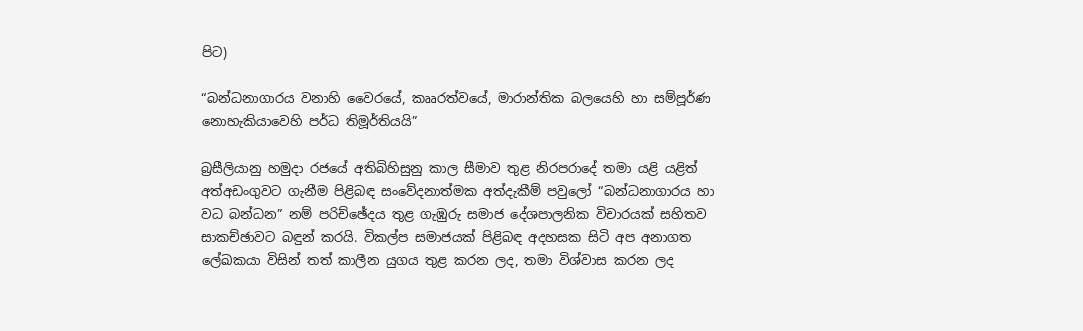පිට)

“බන්ධනාගාරය වනාහි වෛරයේ, කෲරත්වයේ, මාරාන්තික බලයෙහි හා සම්පූර්ණ නොහැකියාවෙහි පර්ධ තිමූර්තියයි”

බ්‍රසීලියානු හමුදා රජයේ අතිබිහිසුනු කාල සීමාව තුළ නිරපරාදේ තමා යළි යළිත් අත්අඩංගුවට ගැනීම පිළිබඳ සංවේදනාත්මක අත්දැකීම් පවුලෝ “බන්ධනාගාරය හා වධ බන්ධන” නම් පරිච්ඡේදය තුළ ගැඹුරු සමාජ දේශපාලනික විචාරයක් සහිතව සාකච්ඡාවට බඳුන් කරයි. විකල්ප සමාජයක් පිළිබඳ අදහසක සිටි අප අනාගත ලේඛකයා විසින් තත් කාලීන යුගය තුළ කරන ලද, තමා විශ්වාස කරන ලද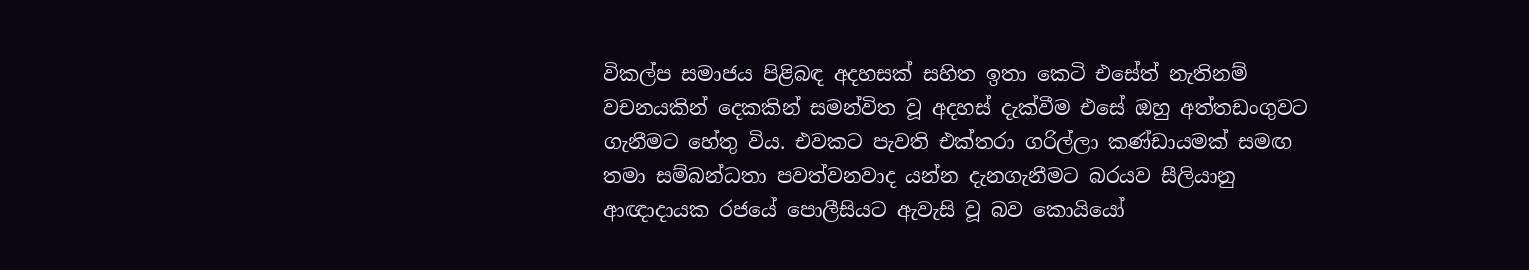විකල්ප සමාජය පිළිබඳ අදහසක් සහිත ඉතා කෙටි එසේත් නැතිනම් වචනයකින් දෙකකින් සමන්විත වූ අදහස් දැක්වීම එසේ ඔහු අත්තඩංගුවට ගැනීමට හේතු විය. එවකට පැවති එක්තරා ගරිල්ලා කණ්ඩායමක් සමඟ තමා සම්බන්ධතා පවත්වනවාද යන්න දැනගැනීමට බරයව සීලියානු ආඥාදායක රජයේ පොලීසියට ඇවැසි වූ බව කොයියෝ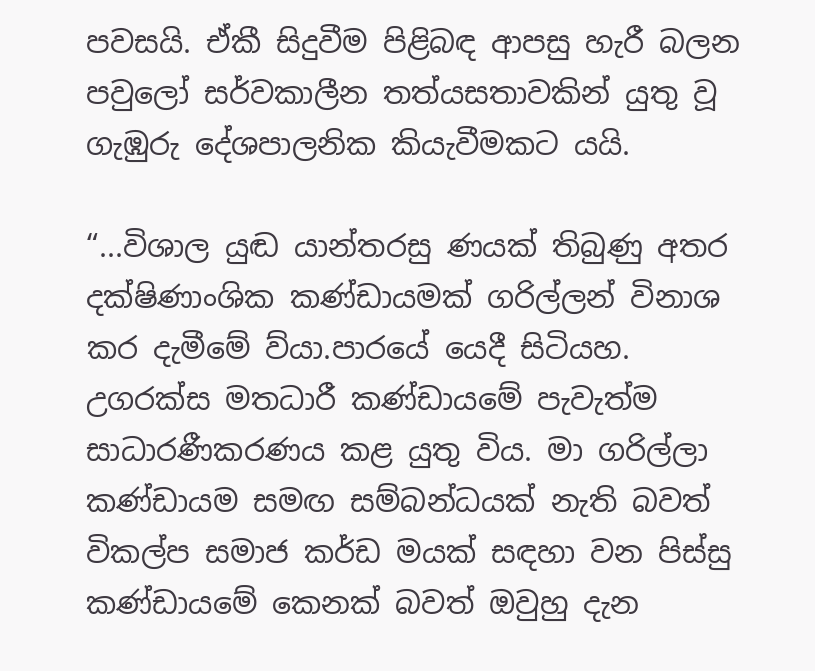පවසයි. ඒකී සිදුවීම පිළිබඳ ආපසු හැරී බලන පවුලෝ සර්වකාලීන තත්යසතාවකින් යුතු වූ ගැඹුරු දේශපාලනික කියැවීමකට යයි.

“...විශාල යුඬ යාන්තරසු ණයක් තිබුණු අතර දක්ෂිණාංශික කණ්ඩායමක් ගරිල්ලන් විනාශ කර දැමීමේ ව්යා.පාරයේ යෙදී සිටියහ. උගරක්ස මතධාරී කණ්ඩායමේ පැවැත්ම සාධාරණීකරණය කළ යුතු විය. මා ගරිල්ලා කණ්ඩායම සමඟ සම්බන්ධයක් නැති බවත් විකල්ප සමාජ කර්ඩ මයක් සඳහා වන පිස්සු කණ්ඩායමේ කෙනක් බවත් ඔවුහු දැන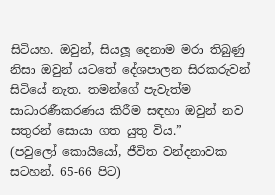සිටියහ. ඔවුන්, සියලූ දෙනාම මරා තිබුණු නිසා ඔවුන් යටතේ දේශපාලන සිරකරුවන් සිටියේ නැත. තමන්ගේ පැවැත්ම සාධාරණීකරණය කිරීම සඳහා ඔවුන් නව සතුරන් සොයා ගත යුතු විය.”
(පවුලෝ කොයියෝ, ජීවිත වන්දනාවක සටහන්. 65-66 පිට)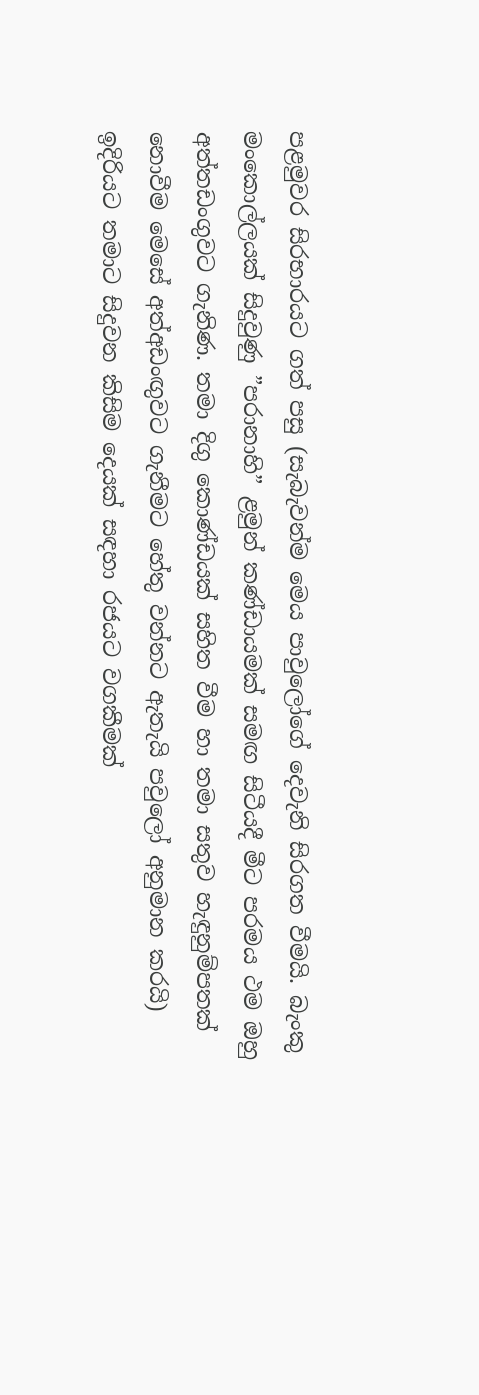පළමුවර සිරභාරයට ගත් පසු (සැබැවන්ම මෙය පාවුලෝගේ දෙවැනි සිරගත වීමයි. බැංකු මංකොල්ලයක් සිදුවුණු ”පරානාහි” ළමුන් කණ්ඩායමක් සමඟ සිටීයදී මීට පරමය ථම ඔහු අත්තඩංගුවට ගැනිණ. තමා දිගු කොණ්ඩයක් සහිත වීම හා තමා සතුව හැඳුනුම්පතක් නොවීම මෙසේ අත්අඩංඟුවට ගැනීමට හේතු වන්නට ඇතැයි පවුලෝ අනුමාන කරයි) ඉදිරියට තමාට සිදුවන කිසිම දෙයක් සඳහා රජයට වගකීමක්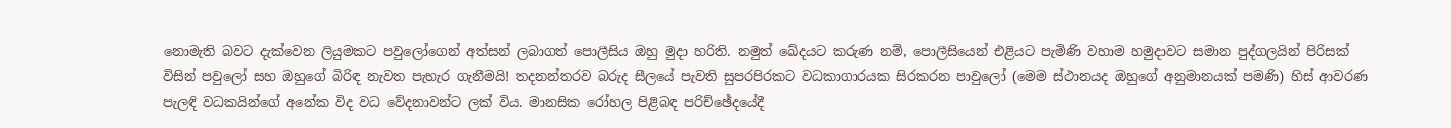නොමැති බවට දැක්වෙන ලියුමකට පවුලෝගෙන් අත්සන් ලබාගත් පොලීසිය ඔහු මුදා හරිති. නමුත් ඛේදයට කරුණ නම්, පොලීසියෙන් එළියට පැමිණි වහාම හමුදාවට සමාන පුද්ගලයින් පිරිසක් විසින් පවුලෝ සහ ඔහුගේ බිරිඳ නැවත පැහැර ගැනීමයි! තදනන්තරව බරුද සීලයේ පැවති සුපරපිරකට වධකාගාරයක සිරකරන පාවුලෝ (මෙම ස්ථානයද ඔහුගේ අනුමානයක් පමණි) හිස් ආවරණ පැලඳි වධකයින්ගේ අනේක විද වධ වේදනාවන්ට ලක් විය. මානසික රෝහල පිළිබඳ පරිච්ඡේදයේදී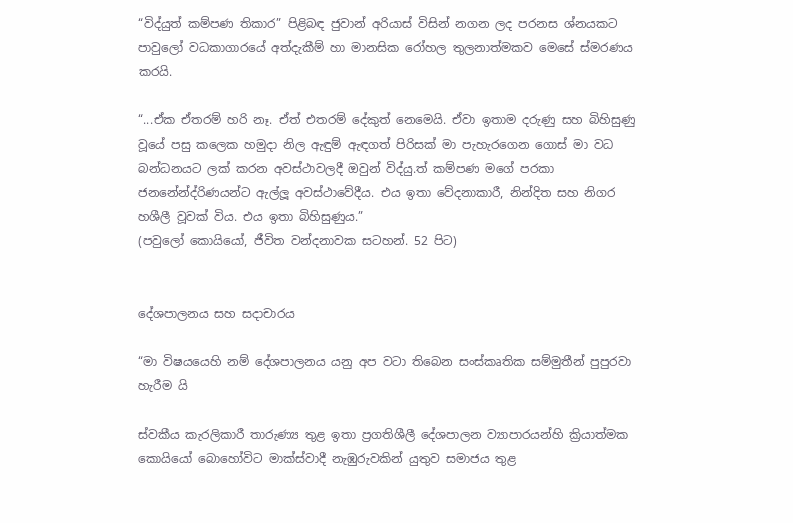“විද්යුත් කම්පණ තිකාර” පිළිබඳ ජුවාන් අරියාස් විසින් නගන ලද පරනස ශ්නයකට පාවුලෝ වධකාගාරයේ අත්දැකීම් හා මානසික රෝහල තුලනාත්මකව මෙසේ ස්මරණය කරයි.

“...ඒක ඒතරම් හරි නෑ. ඒත් එතරම් දේකුත් නෙමෙයි. ඒවා ඉතාම දරුණු සහ බිහිසුණු වූයේ පසු කලෙක හමුදා නිල ඇඳුම් ඇඳගත් පිරිසක් මා පැහැරගෙන ගොස් මා වධ බන්ධනයට ලක් කරන අවස්ථාවලදී ඔවුන් විද්යු.ත් කම්පණ මගේ පරකා ජනනේන්ද්රිණයන්ට ඇල්ලූ අවස්ථාවේදීය. එය ඉතා වේදනාකාරී, නින්දිත සහ නිගර හශීලී වූවක් විය. එය ඉතා බිහිසුණුය.”
(පවුලෝ කොයියෝ, ජීවිත වන්දනාවක සටහන්. 52 පිට)


දේශපාලනය සහ සදාචාරය

“මා විෂයයෙහි නම් දේශපාලනය යනු අප වටා තිබෙන සංස්කෘතික සම්මුතීන් පුපුරවා හැරීම යි

ස්වකීය කැරලිකාරී තාරුණ්‍ය තුළ ඉතා ප්‍රගතිශීලී දේශපාලන ව්‍යාපාරයන්හි ක්‍රියාත්මක කොයියෝ බොහෝවිට මාක්ස්වාදී නැඹුරුවකින් යුතුව සමාජය තුළ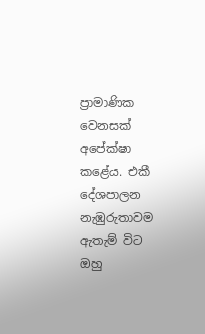ප්‍රාමාණික වෙනසක් අපේක්ෂා කළේය. එකී දේශපාලන නැඹුරුතාවම ඇතැම් විට ඔහු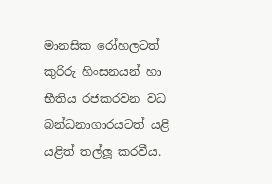මානසික රෝහලටත් කුරිරු හිංසනයන් හා භීතිය රජකරවන වධ බන්ධනාගාරයටත් යළි යළිත් තල්ලූ කරවීය.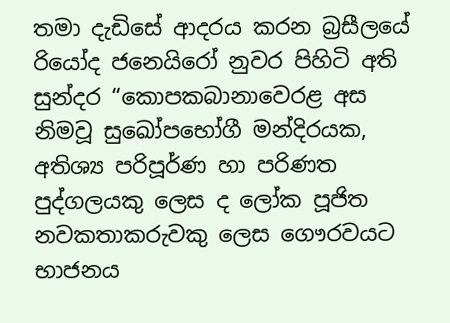තමා දැඩිසේ ආදරය කරන බ්‍රසීලයේ රියෝද ජනෙයිරෝ නුවර පිහිටි අති සුන්දර “කොපකබානාවෙරළ අස නිමවූ සුඛෝපභෝගී මන්දිරයක, අතිශ්‍ය පරිපූර්ණ හා පරිණත පුද්ගලයකු ලෙස ද ලෝක පූජිත නවකතාකරුවකු ලෙස ගෞරවයට භාජනය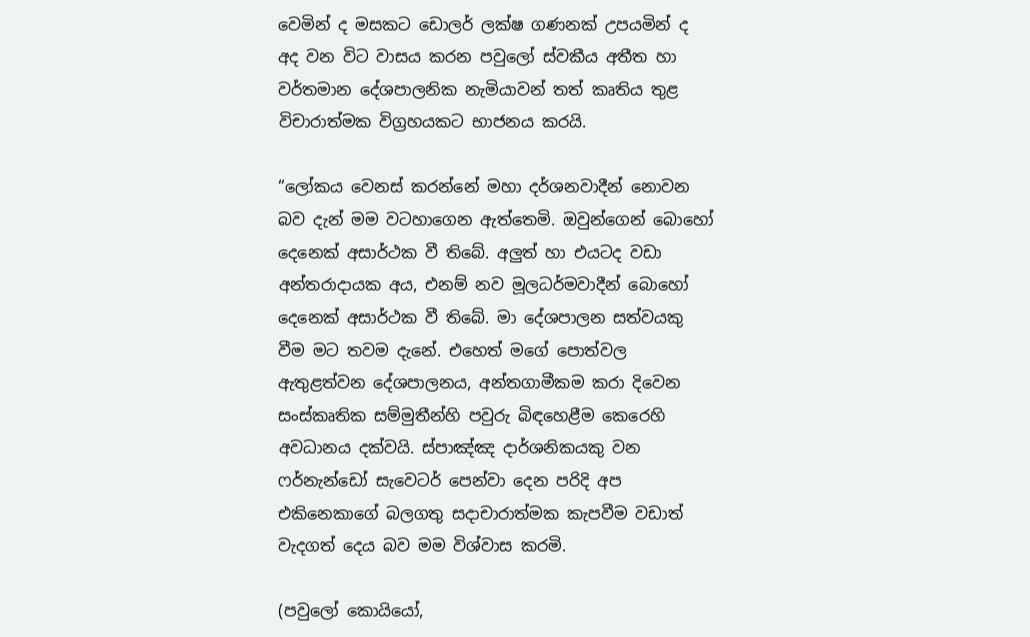වෙමින් ද මසකට ඩොලර් ලක්ෂ ගණනක් උපයමින් ද අද වන විට වාසය කරන පවුලෝ ස්වකීය අතීත හා වර්තමාන දේශපාලනික නැමියාවන් තත් කෘතිය තුළ විචාරාත්මක විග්‍රහයකට භාජනය කරයි.

“ලෝකය වෙනස් කරන්නේ මහා දර්ශනවාදීන් නොවන බව දැන් මම වටහාගෙන ඇත්තෙමි. ඔවුන්ගෙන් බොහෝ දෙනෙක් අසාර්ථක වී තිබේ. අලුත් හා එයටද වඩා අන්තරාදායක අය, එනම් නව මූලධර්මවාදීන් බොහෝ දෙනෙක් අසාර්ථක වී තිබේ. මා දේශපාලන සත්වයකු වීම මට තවම දැනේ. එහෙත් මගේ පොත්වල ඇතුළත්වන දේශපාලනය, අන්තගාමීකම කරා දිවෙන සංස්කෘතික සම්මුතීන්හි පවුරු බිඳහෙළීම කෙරෙහි අවධානය දක්වයි. ස්පාඤ්ඤ දාර්ශනිකයකු වන ෆර්නැන්ඩෝ සැවෙටර් පෙන්වා දෙන පරිදි අප එකිනෙකාගේ බලගතු සදාචාරාත්මක කැපවීම වඩාත් වැදගත් දෙය බව මම විශ්වාස කරමි.

(පවුලෝ කොයියෝ,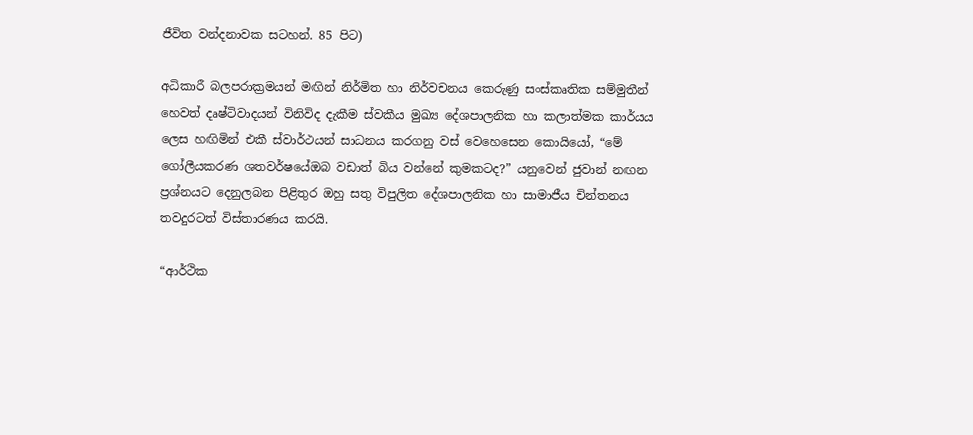ජීවිත වන්දනාවක සටහන්. 85 පිට)

අධිකාරී බලපරාක්‍රමයන් මඟින් නිර්මිත හා නිර්වචනය කෙරුණු සංස්කෘතික සම්මුතීන් හෙවත් දෘෂ්ටිවාදයන් විනිවිද දැකීම ස්වකීය මුඛ්‍ය දේශපාලනික හා කලාත්මක කාර්යය ලෙස හඟිමින් එකී ස්වාර්ථයන් සාධනය කරගනු වස් වෙහෙසෙන කොයියෝ, “මේ ගෝලීයකරණ ශතවර්ෂයේඔබ වඩාත් බිය වන්නේ කුමකටද?” යනුවෙන් ජුවාන් නඟන ප්‍රශ්නයට දෙනුලබන පිළිතුර ඔහු සතු විපුලිත දේශපාලනික හා සාමාජීය චින්තනය තවදුරටත් විස්තාරණය කරයි.

“ආර්ථික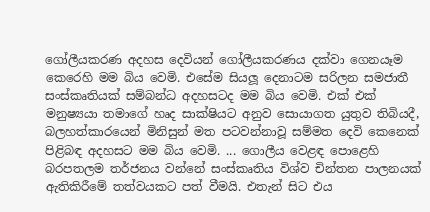ගෝලීයකරණ අදහස දෙවියන් ගෝලීයකරණය දක්වා ගෙනයෑම කෙරෙහි මම බිය වෙමි. එසේම සියලූ දෙනාටම සරිලන සමජාතී සංස්කෘතියක් සම්බන්ධ අදහසටද මම බිය වෙමි. එක් එක් මනුෂ්‍යයා තමාගේ හෘද සාක්ෂියට අනුව සොයාගත යුතුව තිබියදී, බලහත්කාරයෙන් මිනිසුන් මත පටවන්නාවූ සම්මත දෙවි කෙනෙක් පිළිබඳ අදහසට මම බිය වෙමි. ... ගොලීය වෙළඳ පොළෙහි බරපතලම තර්ජනය වන්නේ සංස්කෘතිය විශ්ව චින්තන පාලනයක් ඇතිකිරීමේ තත්වයකට පත් වීමයි. එතැන් සිට එය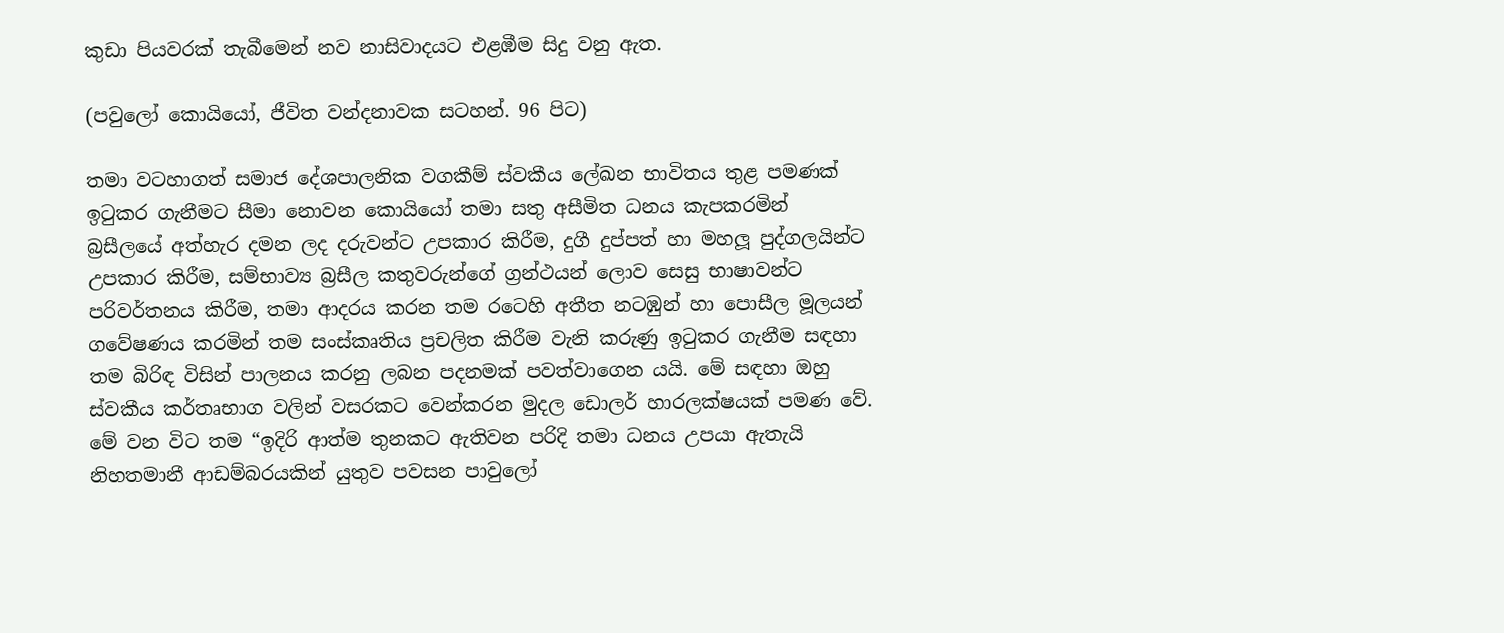කුඩා පියවරක් තැබීමෙන් නව නාසිවාදයට එළඹීම සිදු වනු ඇත.

(පවුලෝ කොයියෝ, ජීවිත වන්දනාවක සටහන්. 96 පිට)

තමා වටහාගත් සමාජ දේශපාලනික වගකීම් ස්වකීය ලේඛන භාවිතය තුළ පමණක් ඉටුකර ගැනීමට සීමා නොවන කොයියෝ තමා සතු අසීමිත ධනය කැපකරමින් බ්‍රසීලයේ අත්හැර දමන ලද දරුවන්ට උපකාර කිරීම, දුගී දුප්පත් හා මහලූ පුද්ගලයින්ට උපකාර කිරීම, සම්භාව්‍ය බ්‍රසීල කතුවරුන්ගේ ග්‍රන්ථයන් ලොව සෙසු භාෂාවන්ට පරිවර්තනය කිරීම, තමා ආදරය කරන තම රටෙහි අතීත නටඹුන් හා පොසීල මූලයන් ගවේෂණය කරමින් තම සංස්කෘතිය ප්‍රචලිත කිරීම වැනි කරුණු ඉටුකර ගැනීම සඳහා තම බිරිඳ විසින් පාලනය කරනු ලබන පදනමක් පවත්වාගෙන යයි. මේ සඳහා ඔහු ස්වකීය කර්තෘභාග වලින් වසරකට වෙන්කරන මුදල ඩොලර් හාරලක්ෂයක් පමණ වේ. මේ වන විට තම “ඉදිරි ආත්ම තුනකට ඇතිවන පරිදි තමා ධනය උපයා ඇතැයි නිහතමානී ආඩම්බරයකින් යුතුව පවසන පාවුලෝ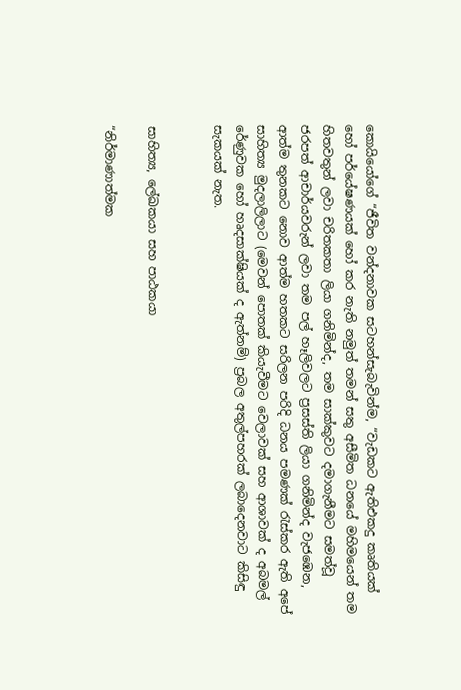කොයියෝගේ “ජීවිත වන්දනාවක සටහන්සැබැවින්ම, “වැඩකට ඇතිඑකදු කෘතියක් හෝ පර්යේෂණයක් හෝ කර නැති නමුත් තමන් සතු අසීමිත ධනයේ මහිමයෙන් තම හිතවතුන් ලවා චරිතකතා ලියා ගනිමින්ද, තම සාක්කුවට දමාගැනීමට සමත්වූ ජරපත් ආචාර්යවරුන් ලවා තම පල් හෑලිවලට ප්‍රසස්ති ලියා ගනිමින්ද වැජඹෙන, ආත්ම තුනකට නොව ආත්ම හතකට සරිලන පරිදි ධනය පමණක් රැස්කර ඇති අපේ සාහිත්‍ය මුදලාලිලාට (මෙවන් පොතක් කියැවීමට වෙලාවක් සහ ආශාවක් ද අබමල් රේණුවක හෝ හෘදසාක්ෂියක් ද ඇත්නම්) ප්‍රබල අතුල්පහරක් ලබාදෙනවාට කිසිඳු සැකයක් නැත.


සාහිත්‍ය, ලේඛකයා සහ පාඨකයා

“නිර්මාණාත්මක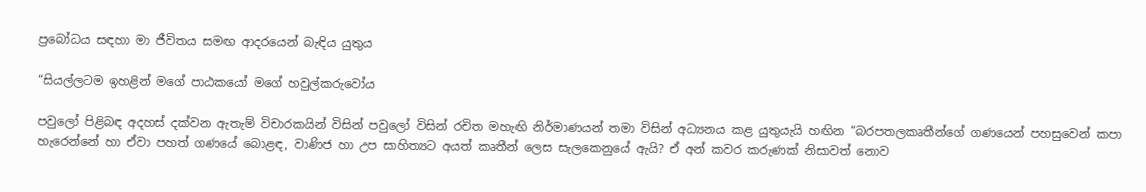ප්‍රබෝධය සඳහා මා ජීවිතය සමඟ ආදරයෙන් බැඳිය යුතුය

“සියල්ලටම ඉහළින් මගේ පාඨකයෝ මගේ හවුල්කරුවෝය

පවුලෝ පිළිබඳ අදහස් දක්වන ඇතැම් විචාරකයින් විසින් පවුලෝ විසින් රචිත මහැඟි නිර්මාණයන් තමා විසින් අධ්‍යනය කළ යුතුයැයි හඟින “බරපතලකෘතීන්ගේ ගණයෙන් පහසුවෙන් කපා හැරෙන්නේ හා ඒවා පහත් ගණයේ බොළඳ, වාණිජ හා උප සාහිත්‍යට අයත් කෘතීන් ලෙස සැලකෙනුයේ ඇයි? ඒ අන් කවර කරුණක් නිසාවත් නොව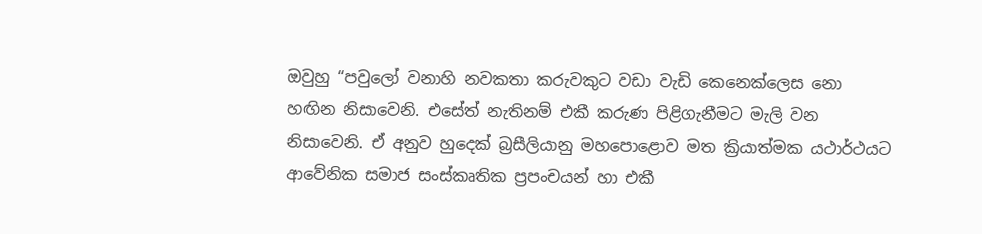ඔවුහු “පවුලෝ වනාහි නවකතා කරුවකුට වඩා වැඩි කෙනෙක්ලෙස නො හඟින නිසාවෙනි. එසේත් නැතිනම් එකී කරුණ පිළිගැනීමට මැලි වන නිසාවෙනි. ඒ අනුව හුදෙක් බ්‍රසීලියානු මහපොළොව මත ක්‍රියාත්මක යථාර්ථයට ආවේනික සමාජ සංස්කෘතික ප්‍රපංචයන් හා එකී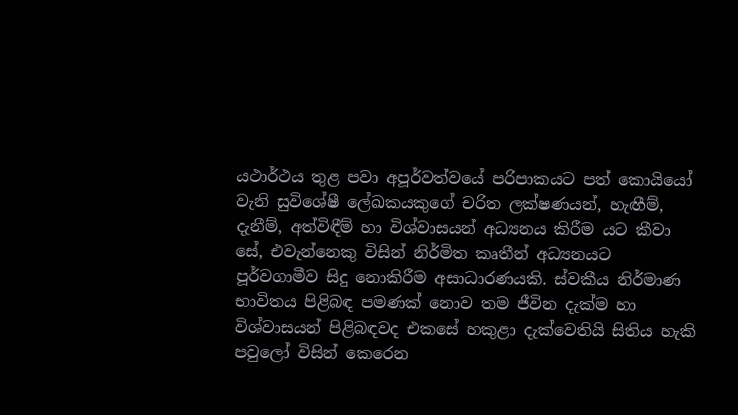යථාර්ථය තුළ පවා අපූර්වත්වයේ පරිපාකයට පත් කොයියෝ වැනි සුවිශේෂී ලේඛකයකුගේ චරිත ලක්ෂණයන්, හැඟීම්, දැනීම්, අත්විඳීම් හා විශ්වාසයන් අධ්‍යනය කිරීම යට කීවා සේ, එවැන්නෙකු විසින් නිර්මිත කෘතීන් අධ්‍යනයට පූර්වගාමීව සිදු නොකිරීම අසාධාරණයකි. ස්වකීය නිර්මාණ භාවිතය පිළිබඳ පමණක් නොව තම ජීවින දැක්ම හා විශ්වාසයන් පිළිබඳවද එකසේ හකුළා දැක්වෙතියි සිතිය හැකි පවුලෝ විසින් කෙරෙන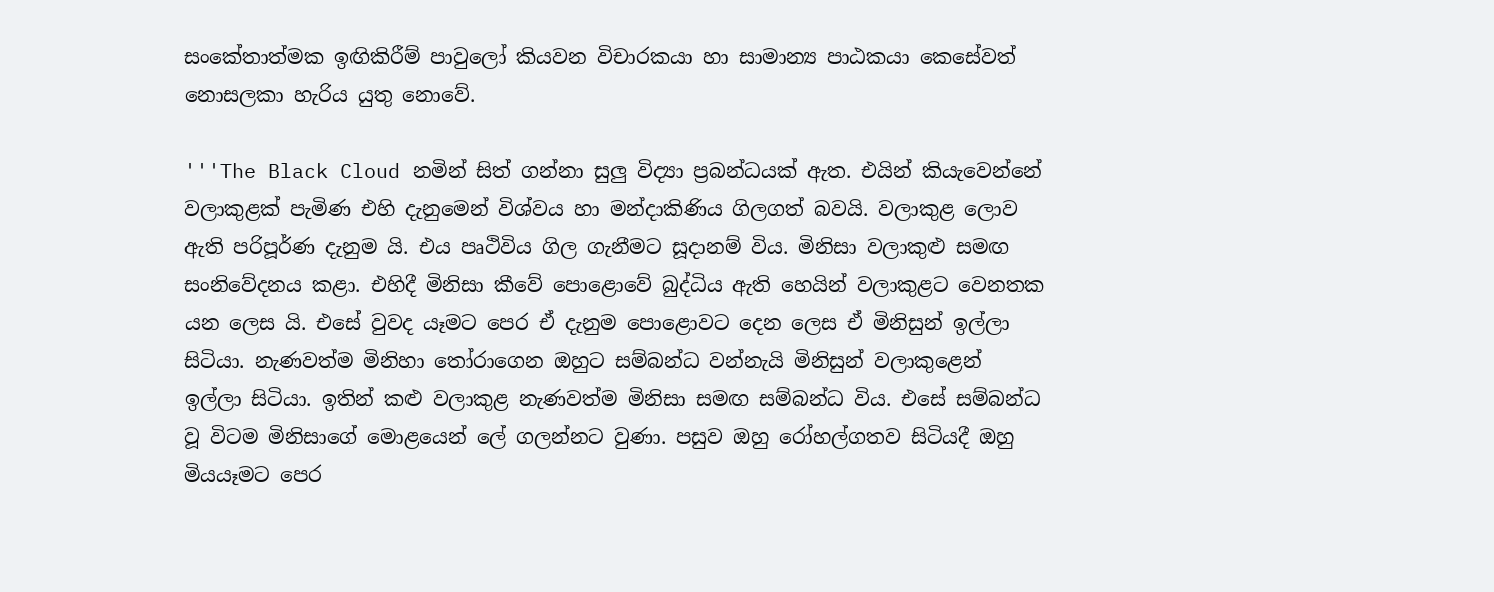සංකේතාත්මක ඉඟිකිරීම් පාවුලෝ කියවන විචාරකයා හා සාමාන්‍ය පාඨකයා කෙසේවත් නොසලකා හැරිය යුතු නොවේ.

'''The Black Cloud නමින් සිත් ගන්නා සුලු විද්‍යා ප්‍රබන්ධයක් ඇත. එයින් කියැවෙන්නේ වලාකුළක් පැමිණ එහි දැනුමෙන් විශ්වය හා මන්දාකිණිය ගිලගත් බවයි. වලාකුළ ලොව ඇති පරිපූර්ණ දැනුම යි. එය පෘථිවිය ගිල ගැනීමට සූදානම් විය. මිනිසා වලාකුළු සමඟ සංනිවේදනය කළා. එහිදී මිනිසා කීවේ පොළොවේ බුද්ධිය ඇති හෙයින් වලාකුළට වෙනතක යන ලෙස යි. එසේ වුවද යෑමට පෙර ඒ දැනුම පොළොවට දෙන ලෙස ඒ මිනිසුන් ඉල්ලා සිටියා. නැණවත්ම මිනිහා තෝරාගෙන ඔහුට සම්බන්ධ වන්නැයි මිනිසුන් වලාකුළෙන් ඉල්ලා සිටියා. ඉතින් කළු වලාකුළ නැණවත්ම මිනිසා සමඟ සම්බන්ධ විය. එසේ සම්බන්ධ වූ විටම මිනිසාගේ මොළයෙන් ලේ ගලන්නට වුණා. පසුව ඔහු රෝහල්ගතව සිටියදී ඔහු මියයෑමට පෙර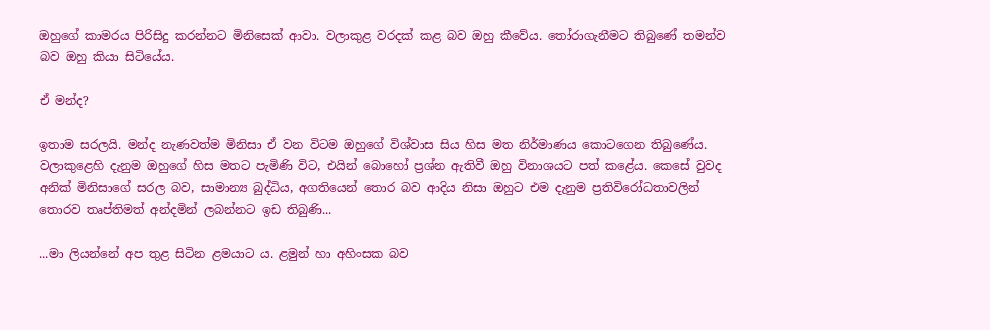ඔහුගේ කාමරය පිරිසිදු කරන්නට මිනිසෙක් ආවා. වලාකුළ වරදක් කළ බව ඔහු කීවේය. තෝරාගැනීමට තිබුණේ තමන්ව බව ඔහු කියා සිටියේය.

ඒ මන්ද?

ඉතාම සරලයි. මන්ද නැණවත්ම මිනිසා ඒ වන විටම ඔහුගේ විශ්වාස සිය හිස මත නිර්මාණය කොටගෙන තිබුණේය. වලාකුළෙහි දැනුම ඔහුගේ හිස මතට පැමිණි විට, එයින් බොහෝ ප්‍රශ්න ඇතිවී ඔහු විනාශයට පත් කළේය. කෙසේ වුවද අනික් මිනිසාගේ සරල බව, සාමාන්‍ය බුද්ධිය, අගතියෙන් තොර බව ආදිය නිසා ඔහුට එම දැනුම ප්‍රතිවිරෝධතාවලින් තොරව තෘප්තිමත් අන්දමින් ලබන්නට ඉඩ තිබුණි...

...මා ලියන්නේ අප තුළ සිටින ළමයාට ය. ළමුන් හා අහිංසක බව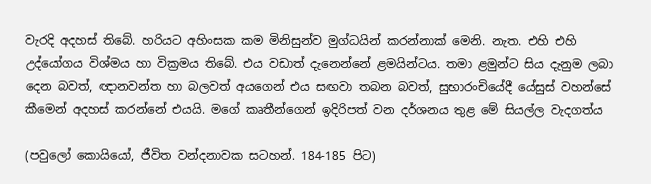වැරදි අදහස් තිබේ. හරියට අහිංසක කම මිනිසුන්ව මුග්ධයින් කරන්නාක් මෙනි. නැත. එහි එහි උද්යෝගය විශ්මය හා වික්‍රමය තිබේ. එය වඩාත් දැනෙන්නේ ළමයින්ටය. තමා ළමුන්ට සිය දැනුම ලබා දෙන බවත්, ඥානවන්ත හා බලවත් අයගෙන් එය සඟවා තබන බවත්, සුභාරංචියේදී යේසුස් වහන්සේ කීමෙන් අදහස් කරන්නේ එයයි. මගේ කෘතීන්ගෙන් ඉදිරිපත් වන දර්ශනය තුළ මේ සියල්ල වැදගත්ය

(පවුලෝ කොයියෝ, ජීවිත වන්දනාවක සටහන්. 184-185 පිට)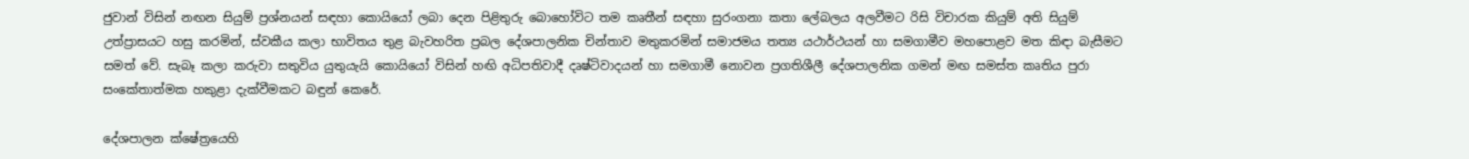ජුවාන් විසින් නඟන සියුම් ප්‍රශ්නයන් සඳහා කොයියෝ ලබා දෙන පිළිතුරු බොහෝවිට තම කෘතීන් සඳහා සුරංගනා කතා ලේබලය අලවීමට රිසි විචාරක කියුම් අති සියුම් උත්ප්‍රාසයට හසු කරමින්, ස්වකීය කලා භාවිතය තුළ බැවහරිත ප්‍රබල දේශපාලනික චින්තාව මතුකරමින් සමාජමය තත්‍ය යථාර්ථයන් හා සමගාමීව මහපොළව මත කිඳා බැසීමට සමත් වේ. සැබෑ කලා කරුවා සතුවිය යුතුයැයි කොයියෝ විසින් හඟි අධිපතිවාදී දෘෂ්ටිවාදයන් හා සමගාමී නොවන ප්‍රගතිශීලී දේශපාලනික ගමන් මඟ සමස්ත කෘතිය පුරා සංකේතාත්මක හකුළා දැක්වීමකට බඳුන් කෙරේ.

දේශපාලන ක්ෂේත්‍රයෙහි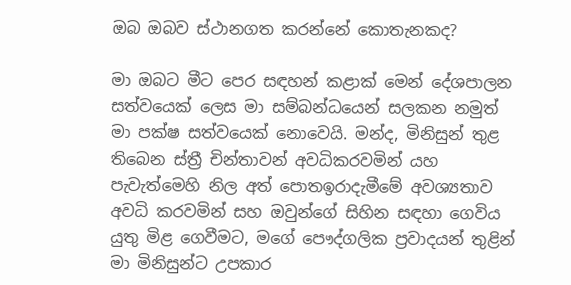ඔබ ඔබව ස්ථානගත කරන්නේ කොතැනකද?

මා ඔබට මීට පෙර සඳහන් කළාක් මෙන් දේශපාලන සත්වයෙක් ලෙස මා සම්බන්ධයෙන් සලකන නමුත් මා පක්ෂ සත්වයෙක් නොවෙයි. මන්ද, මිනිසුන් තුළ තිබෙන ස්ත්‍රී චින්තාවන් අවධිකරවමින් යහ පැවැත්මෙහි නිල අත් පොතඉරාදැමීමේ අවශ්‍යතාව අවධි කරවමින් සහ ඔවුන්ගේ සිහින සඳහා ගෙවිය යුතු මිළ ගෙවීමට, මගේ පෞද්ගලික ප්‍රවාදයන් තුළින් මා මිනිසුන්ට උපකාර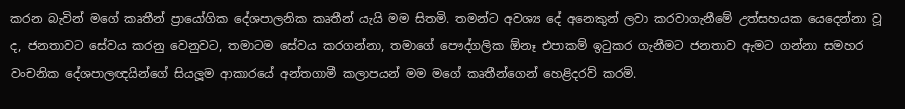කරන බැවින් මගේ කෘතීන් ප්‍රායෝගික දේශපාලනික කෘතීන් යැයි මම සිතමි. තමන්ට අවශ්‍ය දේ අනෙකුන් ලවා කරවාගැනීමේ උත්සහයක යෙදෙන්නා වූ ද, ජනතාවට සේවය කරනු වෙනුවට, තමාටම සේවය කරගන්නා, තමාගේ පෞද්ගලික ඕනෑ එපාකම් ඉටුකර ගැනීමට ජනතාව ඇමට ගන්නා සමහර වංචනික දේශපාලඥයින්ගේ සියලූම ආකාරයේ අන්තගාමී කලාපයන් මම මගේ කෘතීන්ගෙන් හෙළිදරව් කරමි.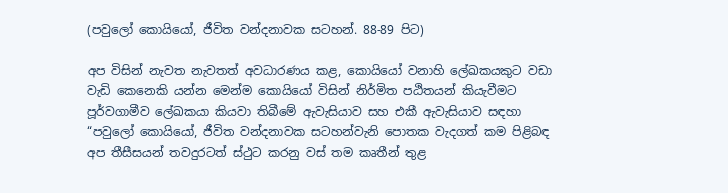(පවුලෝ කොයියෝ, ජීවිත වන්දනාවක සටහන්. 88-89 පිට)

අප විසින් නැවත නැවතත් අවධාරණය කළ, කොයියෝ වනාහි ලේඛකයකුට වඩා වැඩි කෙනෙකි යන්න මෙන්ම කොයියෝ විසින් නිර්මිත පඨිතයන් කියැවීමට පූර්වගාමීව ලේඛකයා කියවා තිබීමේ ඇවැසියාව සහ එකී ඇවැසියාව සඳහා “පවුලෝ කොයියෝ, ජීවිත වන්දනාවක සටහන්වැනි පොතක වැදගත් කම පිළිබඳ අප තීසීසයන් තවදුරටත් ස්ථුට කරනු වස් තම කෘතීන් තුළ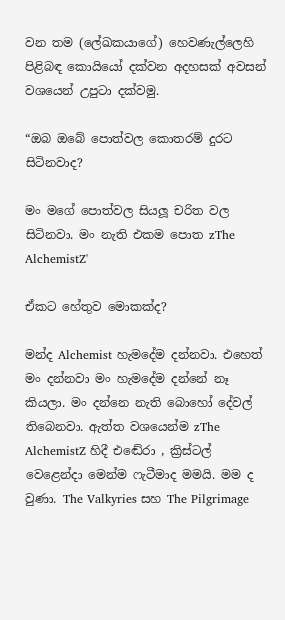වන තම (ලේඛකයාගේ) හෙවණැල්ලෙහි පිළිබඳ කොයියෝ දක්වන අදහසක් අවසන් වශයෙන් උපුටා දක්වමු.

“ඔබ ඔබේ පොත්වල කොතරම් දුරට සිටිනවාද?

මං මගේ පොත්වල සියලූ චරිත වල සිටිනවා. මං නැති එකම පොත zThe AlchemistZ'

ඒකට හේතුව මොකක්ද?

මන්ද Alchemist හැමදේම දන්නවා. එහෙත් මං දන්නවා මං හැමදේම දන්නේ නෑ කියලා. මං දන්නෙ නැති බොහෝ දේවල් තිබෙනවා. ඇත්ත වශයෙන්ම zThe AlchemistZ හිදී එඬේරා , ක්‍රිස්ටල් වෙළෙන්දා මෙන්ම ෆැටීමාද මමයි. මම ද වුණා. The Valkyries සහ The Pilgrimage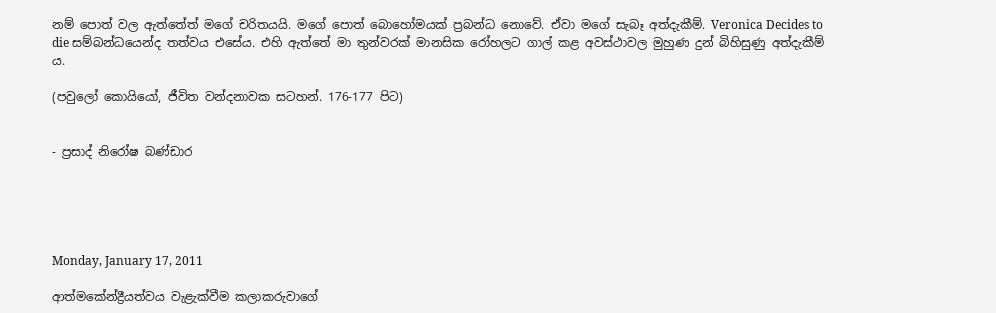නම් පොත් වල ඇත්තේත් මගේ චරිතයයි. මගේ පොත් බොහෝමයක් ප්‍රබන්ධ නොවේ. ඒවා මගේ සැබෑ අත්දැකීම්. Veronica Decides to die සම්බන්ධයෙන්ද තත්වය එසේය. එහි ඇත්තේ මා තුන්වරක් මානසික රෝහලට ගාල් කළ අවස්ථාවල මුහුණ දුන් බිහිසුණු අත්දැකීම් ය.

(පවුලෝ කොයියෝ, ජීවිත වන්දනාවක සටහන්. 176-177 පිට)


- ප්‍රසාද් නිරෝෂ බණ්ඩාර





Monday, January 17, 2011

ආත්මකේන්ද්‍රීයත්වය වැළැක්වීම කලාකරුවාගේ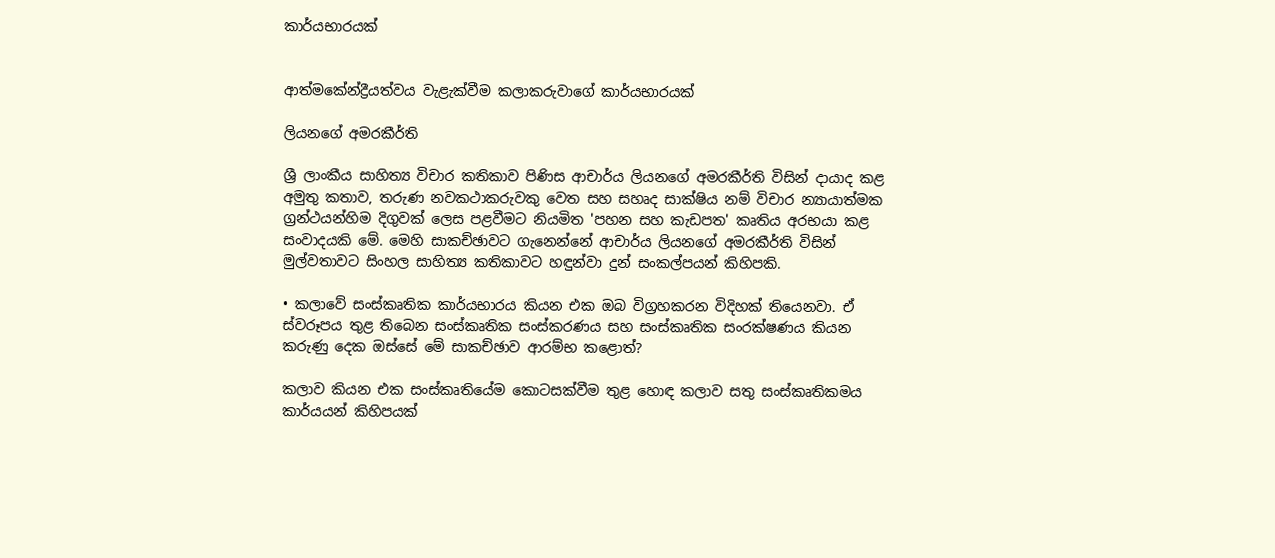කාර්යභාරයක්


ආත්මකේන්ද්‍රීයත්වය වැළැක්වීම කලාකරුවාගේ කාර්යභාරයක්

ලියනගේ අමරකීර්ති

ශ්‍රී ලාංකීය සාහිත්‍ය විචාර කතිකාව පිණිස ආචාර්ය ලියනගේ අමරකීර්ති විසින් දායාද කළ අමුතු කතාව, තරුණ නවකථාකරුවකු වෙත සහ සහෘද සාක්ෂිය නම් විචාර න්‍යායාත්මක ග්‍රන්ථයන්හිම දිගුවක් ලෙස පළවීමට නියමිත 'පහන සහ කැඩපත' කෘතිය අරභයා කළ සංවාදයකි මේ. මෙහි සාකච්ඡාවට ගැනෙන්නේ ආචාර්ය ලියනගේ අමරකීර්ති විසින් මුල්වතාවට සිංහල සාහිත්‍ය කතිකාවට හඳුන්වා දුන් සංකල්පයන් කිහිපකි.

• කලාවේ සංස්කෘතික කාර්යභාරය කියන එක ඔබ විග්‍රහකරන විදිහක් තියෙනවා. ඒ ස්වරූපය තුළ තිබෙන සංස්කෘතික සංස්කරණය සහ සංස්කෘතික සංරක්ෂණය කියන කරුණු දෙක ඔස්සේ මේ සාකච්ඡාව ආරම්භ කළොත්?

කලාව කියන එක සංස්කෘතියේම කොටසක්වීම තුළ හොඳ කලාව සතු සංස්කෘතිකමය කාර්යයන් කිහිපයක්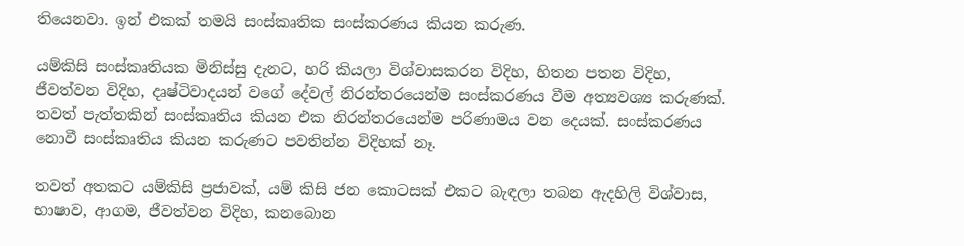තියෙනවා. ඉන් එකක් තමයි සංස්කෘතික සංස්කරණය කියන කරුණ.

යම්කිසි සංස්කෘතියක මිනිස්සු දැනට, හරි කියලා විශ්වාසකරන විදිහ, හිතන පතන විදිහ, ජීවත්වන විදිහ, දෘෂ්ටිවාදයන් වගේ දේවල් නිරන්තරයෙන්ම සංස්කරණය වීම අත්‍යවශ්‍ය කරුණක්. තවත් පැත්තකින් සංස්කෘතිය කියන එක නිරන්තරයෙන්ම පරිණාමය වන දෙයක්. සංස්කරණය නොවී සංස්කෘතිය කියන කරුණට පවතින්න විදිහක් නෑ.

තවත් අතකට යම්කිසි ප්‍රජාවක්, යම් කිසි ජන කොටසක් එකට බැඳලා තබන ඇදහිලි විශ්වාස, භාෂාව, ආගම, ජීවත්වන විදිහ, කනබොන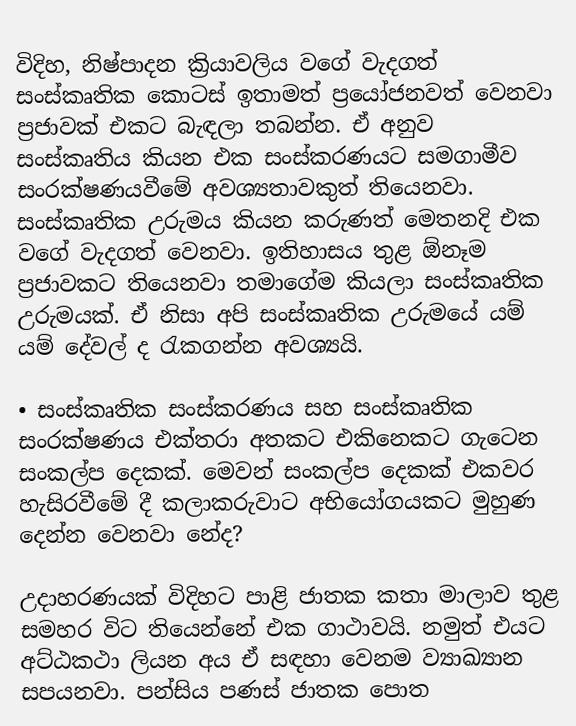විදිහ, නිෂ්පාදන ක්‍රියාවලිය වගේ වැදගත් සංස්කෘතික කොටස් ඉතාමත් ප්‍රයෝජනවත් වෙනවා ප්‍රජාවක් එකට බැඳලා තබන්න. ඒ අනුව සංස්කෘතිය කියන එක සංස්කරණයට සමගාමීව සංරක්ෂණයවීමේ අවශ්‍යතාවකුත් තියෙනවා. සංස්කෘතික උරුමය කියන කරුණත් මෙතනදි එක වගේ වැදගත් වෙනවා. ඉතිහාසය තුළ ඕනෑම ප්‍රජාවකට තියෙනවා තමාගේම කියලා සංස්කෘතික උරුමයක්. ඒ නිසා අපි සංස්කෘතික උරුමයේ යම් යම් දේවල් ද රැකගන්න අවශ්‍යයි.

• සංස්කෘතික සංස්කරණය සහ සංස්කෘතික සංරක්ෂණය එක්තරා අතකට එකිනෙකට ගැටෙන සංකල්ප දෙකක්. මෙවන් සංකල්ප දෙකක් එකවර හැසිරවීමේ දී කලාකරුවාට අභියෝගයකට මුහුණ දෙන්න වෙනවා නේද?

උදාහරණයක් විදිහට පාළි ජාතක කතා මාලාව තුළ සමහර විට තියෙන්නේ එක ගාථාවයි. නමුත් එයට අට්ඨකථා ලියන අය ඒ සඳහා වෙනම ව්‍යාඛ්‍යාන සපයනවා. පන්සිය පණස් ජාතක පොත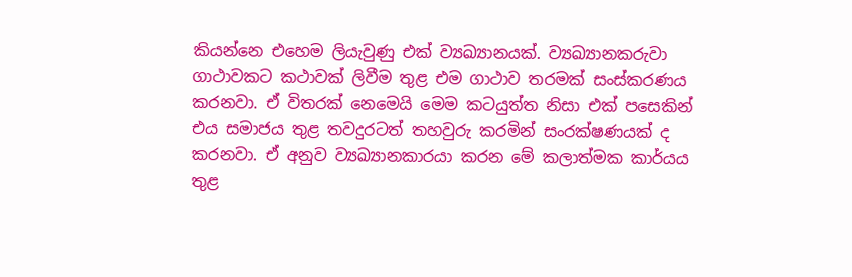කියන්නෙ එහෙම ලියැවුණු එක් ව්‍යඛ්‍යානයක්. ව්‍යඛ්‍යානකරුවා ගාථාවකට කථාවක් ලිවීම තුළ එම ගාථාව තරමක් සංස්කරණය කරනවා. ඒ විතරක් නෙමෙයි මෙම කටයුත්ත නිසා එක් පසෙකින් එය සමාජය තුළ තවදුරටත් තහවුරු කරමින් සංරක්ෂණයක් ද කරනවා. ඒ අනුව ව්‍යඛ්‍යානකාරයා කරන මේ කලාත්මක කාර්යය තුළ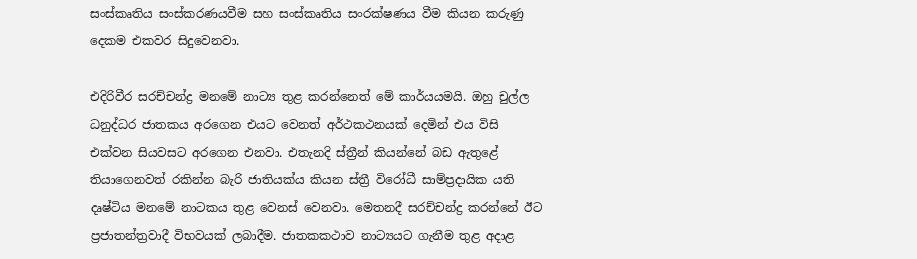සංස්කෘතිය සංස්කරණයවීම සහ සංස්කෘතිය සංරක්ෂණය වීම කියන කරුණු දෙකම එකවර සිදුවෙනවා.

එදිරිවීර සරච්චන්ද්‍ර මනමේ නාට්‍ය තුළ කරන්නෙත් මේ කාර්යයමයි. ඔහු චුල්ල ධනුද්ධර ජාතකය අරගෙන එයට වෙනත් අර්ථකථනයක් දෙමින් එය විසි එක්වන සියවසට අරගෙන එනවා. එතැනදි ස්ත්‍රීන් කියන්නේ බඩ ඇතුළේ තියාගෙනවත් රකින්න බැරි ජාතියක්ය කියන ස්ත්‍රී විරෝධී සාම්ප්‍රදායික යති දෘෂ්ටිය මනමේ නාටකය තුළ වෙනස් වෙනවා. මෙතනදී සරච්චන්ද්‍ර කරන්නේ ඊට ප්‍රජාතන්ත්‍රවාදී විභවයක් ලබාදීම. ජාතකකථාව නාට්‍යයට ගැනීම තුළ අදාළ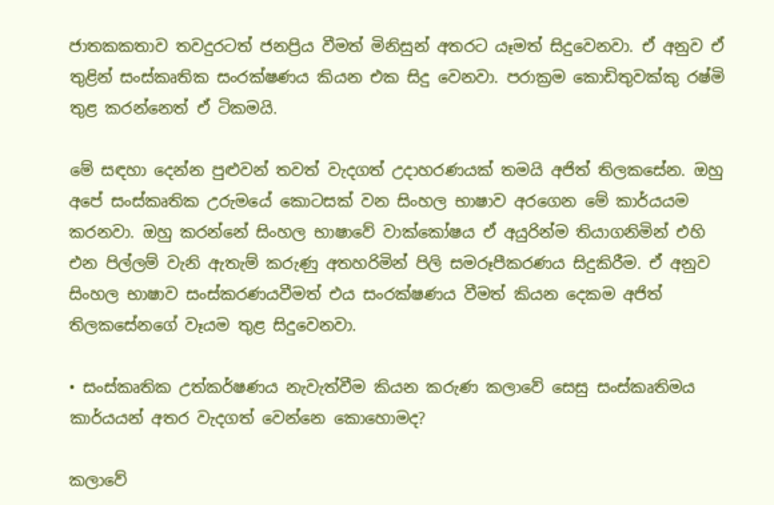ජාතකකතාව තවදුරටත් ජනප්‍රිය වීමත් මිනිසුන් අතරට යෑමත් සිදුවෙනවා. ඒ අනුව ඒ තුළින් සංස්කෘතික සංරක්ෂණය කියන එක සිදු වෙනවා. පරාක්‍රම කොඩිතුවක්කු රෂ්මි තුළ කරන්නෙත් ඒ ටිකමයි.

මේ සඳහා දෙන්න පුළුවන් තවත් වැදගත් උදාහරණයක් තමයි අජිත් තිලකසේන. ඔහු අපේ සංස්කෘතික උරුමයේ කොටසක් වන සිංහල භාෂාව අරගෙන මේ කාර්යයම කරනවා. ඔහු කරන්නේ සිංහල භාෂාවේ වාක්කෝෂය ඒ අයුරින්ම තියාගනිමින් එහි එන පිල්ලම් වැනි ඇතැම් කරුණු අතහරිමින් පිලි සමරූපීකරණය සිදුකිරීම. ඒ අනුව සිංහල භාෂාව සංස්කරණයවීමත් එය සංරක්ෂණය වීමත් කියන දෙකම අජිත් තිලකසේනගේ වෑයම තුළ සිදුවෙනවා.

• සංස්කෘතික උත්කර්ෂණය නැවැත්වීම කියන කරුණ කලාවේ සෙසු සංස්කෘතිමය කාර්යයන් අතර වැදගත් වෙන්නෙ කොහොමද?

කලාවේ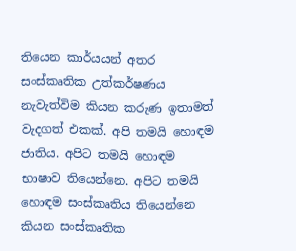තියෙන කාර්යයන් අතර සංස්කෘතික උත්කර්ෂණය නැවැත්විම කියන කරුණ ඉතාමත් වැදගත් එකක්. අපි තමයි හොඳම ජාතිය. අපිට තමයි හොඳම භාෂාව තියෙන්නෙ. අපිට තමයි හොඳම සංස්කෘතිය තියෙන්නෙ කියන සංස්කෘතික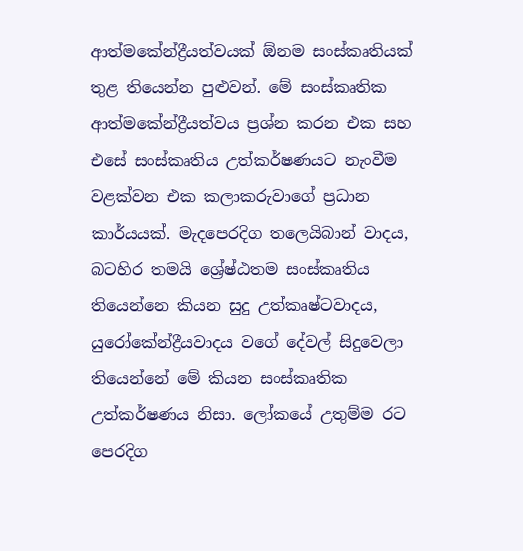ආත්මකේන්ද්‍රීයත්වයක් ඕනම සංස්කෘතියක් තුළ තියෙන්න පුළුවන්. මේ සංස්කෘතික ආත්මකේන්ද්‍රීයත්වය ප්‍රශ්න කරන එක සහ එසේ සංස්කෘතිය උත්කර්ෂණයට නැංවීම වළක්වන එක කලාකරුවාගේ ප්‍රධාන කාර්යයක්. මැදපෙරදිග තලෙයිබාන් වාදය, බටහිර තමයි ශ්‍රේෂ්ඨතම සංස්කෘතිය තියෙන්නෙ කියන සුදු උත්කෘෂ්ටවාදය, යුරෝකේන්ද්‍රීයවාදය වගේ දේවල් සිදුවෙලා තියෙන්නේ මේ කියන සංස්කෘතික උත්කර්ෂණය නිසා. ලෝකයේ උතුම්ම රට පෙරදිග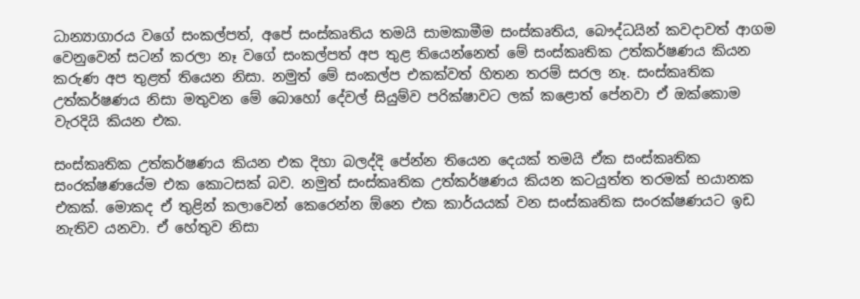ධාන්‍යාගාරය වගේ සංකල්පත්, අපේ සංස්කෘතිය තමයි සාමකාමීම සංස්කෘතිය, බෞද්ධයින් කවදාවත් ආගම වෙනුවෙන් සටන් කරලා නෑ වගේ සංකල්පත් අප තුළ තියෙන්නෙත් මේ සංස්කෘතික උත්කර්ෂණය කියන කරුණ අප තුළත් තියෙන නිසා. නමුත් මේ සංකල්ප එකක්වත් හිතන තරම් සරල නෑ. සංස්කෘතික උත්කර්ෂණය නිසා මතුවන මේ බොහෝ දේවල් සියුම්ව පරික්ෂාවට ලක් කළොත් පේනවා ඒ ඔක්කොම වැරදියි කියන එක.

සංස්කෘතික උත්කර්ෂණය කියන එක දිහා බලද්දි පේන්න තියෙන දෙයක් තමයි ඒක සංස්කෘතික සංරක්ෂණයේම එක කොටසක් බව. නමුත් සංස්කෘතික උත්කර්ෂණය කියන කටයුත්ත තරමක් භයානක එකක්. මොකද ඒ තුළින් කලාවෙන් කෙරෙන්න ඕනෙ එක කාර්යයක් වන සංස්කෘතික සංරක්ෂණයට ඉඩ නැතිව යනවා. ඒ හේතුව නිසා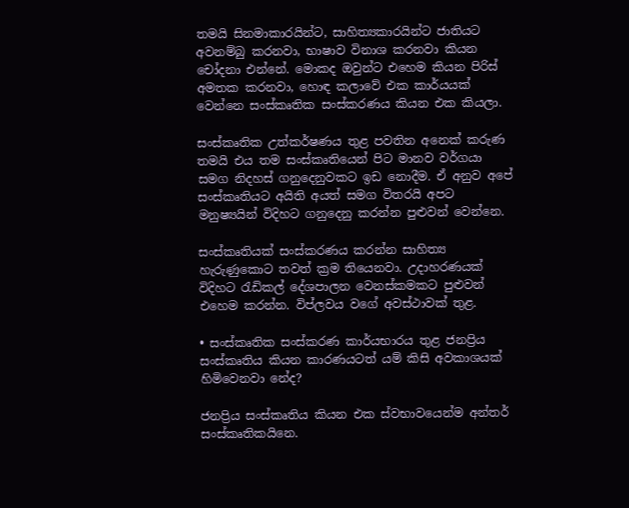තමයි සිනමාකාරයින්ට, සාහිත්‍යකාරයින්ට ජාතියට අවනම්බු කරනවා, භාෂාව විනාශ කරනවා කියන චෝදනා එන්නේ. මොකද ඔවුන්ට එහෙම කියන පිරිස් අමතක කරනවා, හොඳ කලාවේ එක කාර්යයක් වෙන්නෙ සංස්කෘතික සංස්කරණය කියන එක කියලා.

සංස්කෘතික උත්කර්ෂණය තුළ පවතින අනෙක් කරුණ තමයි එය තම සංස්කෘතියෙන් පිට මානව වර්ගයා සමග නිදහස් ගනුදෙනුවකට ඉඩ නොදීම. ඒ අනුව අපේ සංස්කෘතියට අයිති අයත් සමග විතරයි අපට මනුෂ්‍යයින් විදිහට ගනුදෙනු කරන්න පුළුවන් වෙන්නෙ.

සංස්කෘතියක් සංස්කරණය කරන්න සාහිත්‍ය හැරුණුකොට තවත් ක්‍රම තියෙනවා. උදාහරණයක් විදිහට රැඩිකල් දේශපාලන වෙනස්කමකට පුළුවන් එහෙම කරන්න. විප්ලවය වගේ අවස්ථාවක් තුළ.

• සංස්කෘතික සංස්කරණ කාර්යභාරය තුළ ජනප්‍රිය සංස්කෘතිය කියන කාරණයටත් යම් කිසි අවකාශයක් හිමිවෙනවා නේද?

ජනප්‍රිය සංස්කෘතිය කියන එක ස්වභාවයෙන්ම අන්තර් සංස්කෘතිකයිනෙ.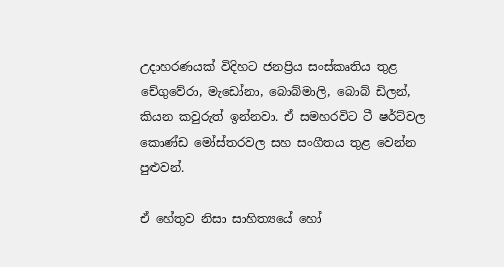උදාහරණයක් විදිහට ජනප්‍රිය සංස්කෘතිය තුළ චේගුවේරා, මැඩෝනා, බොබ්මාලි, බොබ් ඩිලන්, කියන කවුරුත් ඉන්නවා. ඒ සමහරවිට ටී ෂර්ට්වල කොණ්ඩ මෝස්තරවල සහ සංගීතය තුළ වෙන්න පුළුවන්.

ඒ හේතුව නිසා සාහිත්‍යයේ හෝ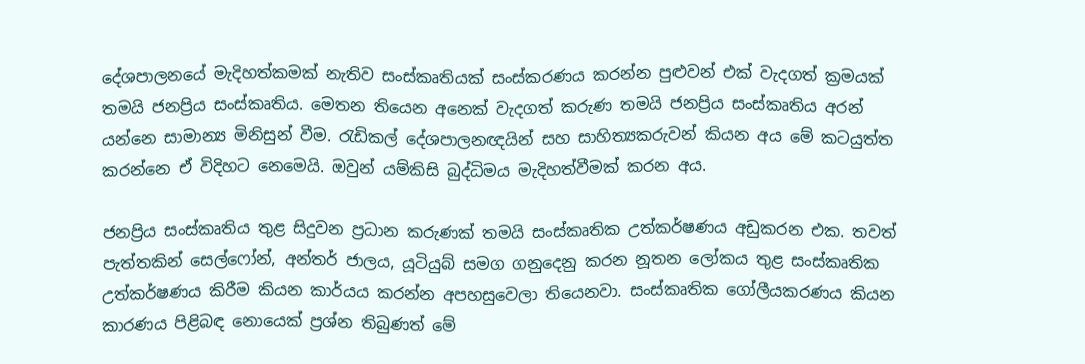දේශපාලනයේ මැදිහත්කමක් නැතිව සංස්කෘතියක් සංස්කරණය කරන්න පුළුවන් එක් වැදගත් ක්‍රමයක් තමයි ජනප්‍රිය සංස්කෘතිය. මෙතන තියෙන අනෙක් වැදගත් කරුණ තමයි ජනප්‍රිය සංස්කෘතිය අරන් යන්නෙ සාමාන්‍ය මිනිසුන් වීම. රැඩිකල් දේශපාලනඥයින් සහ සාහිත්‍යකරුවන් කියන අය මේ කටයුත්ත කරන්නෙ ඒ විදිහට නෙමෙයි. ඔවුන් යම්කිසි බුද්ධිමය මැදිහත්වීමක් කරන අය.

ජනප්‍රිය සංස්කෘතිය තුළ සිදුවන ප්‍රධාන කරුණක් තමයි සංස්කෘතික උත්කර්ෂණය අඩුකරන එක. තවත් පැත්තකින් සෙල්ෆෝන්, අන්තර් ජාලය, යූටියුබ් සමග ගනුදෙනු කරන නූතන ලෝකය තුළ සංස්කෘතික උත්කර්ෂණය කිරීම කියන කාර්යය කරන්න අපහසුවෙලා තියෙනවා. සංස්කෘතික ගෝලීයකරණය කියන කාරණය පිළිබඳ නොයෙක් ප්‍රශ්න තිබුණත් මේ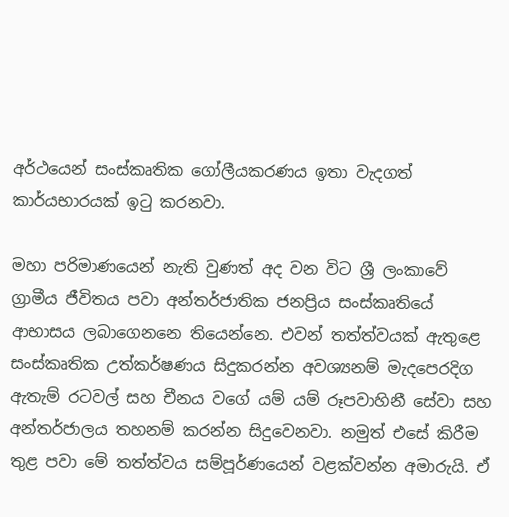අර්ථයෙන් සංස්කෘතික ගෝලීයකරණය ඉතා වැදගත් කාර්යභාරයක් ඉටු කරනවා.

මහා පරිමාණයෙන් නැති වුණත් අද වන විට ශ්‍රී ලංකාවේ ග්‍රාමීය ජීවිතය පවා අන්තර්ජාතික ජනප්‍රිය සංස්කෘතියේ ආභාසය ලබාගෙනනෙ තියෙන්නෙ. එවන් තත්ත්වයක් ඇතුළෙ සංස්කෘතික උත්කර්ෂණය සිදුකරන්න අවශ්‍යනම් මැදපෙරදිග ඇතැම් රටවල් සහ චීනය වගේ යම් යම් රූපවාහිනී සේවා සහ අන්තර්ජාලය තහනම් කරන්න සිදුවෙනවා. නමුත් එසේ කිරීම තුළ පවා මේ තත්ත්වය සම්පූර්ණයෙන් වළක්වන්න අමාරුයි. ඒ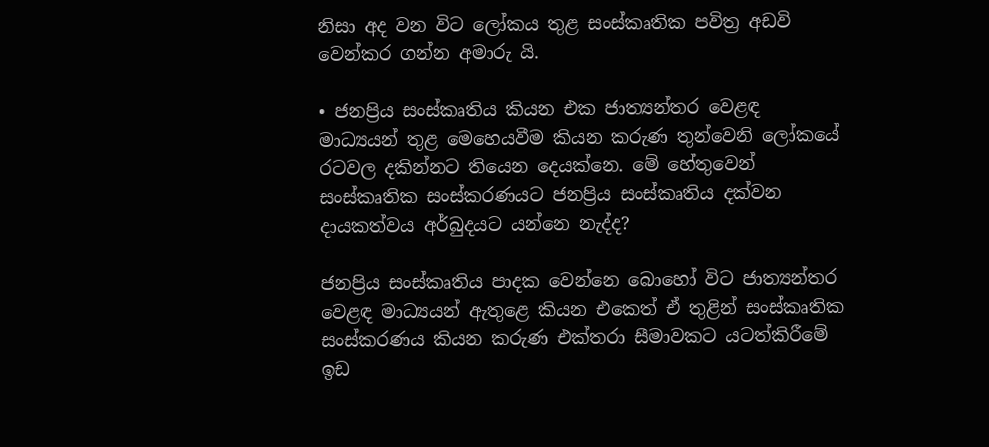නිසා අද වන විට ලෝකය තුළ සංස්කෘතික පවිත්‍ර අඩවි වෙන්කර ගන්න අමාරු යි.

• ජනප්‍රිය සංස්කෘතිය කියන එක ජාත්‍යන්තර වෙළඳ මාධ්‍යයන් තුළ මෙහෙයවීම කියන කරුණ තුන්වෙනි ලෝකයේ රටවල දකින්නට තියෙන දෙයක්නෙ. මේ හේතුවෙන් සංස්කෘතික සංස්කරණයට ජනප්‍රිය සංස්කෘතිය දක්වන දායකත්වය අර්බුදයට යන්නෙ නැද්ද?

ජනප්‍රිය සංස්කෘතිය පාදක වෙන්නෙ බොහෝ විට ජාත්‍යන්තර වෙළඳ මාධ්‍යයන් ඇතුළෙ කියන එකෙත් ඒ තුළින් සංස්කෘතික සංස්කරණය කියන කරුණ එක්තරා සීමාවකට යටත්කිරීමේ ඉඩ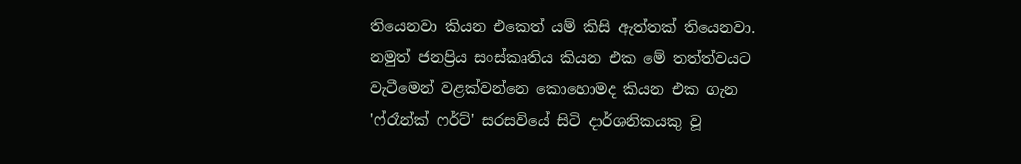තියෙනවා කියන එකෙත් යම් කිසි ඇත්තක් තියෙනවා. නමුත් ජනප්‍රිය සංස්කෘතිය කියන එක මේ තත්ත්වයට වැටීමෙන් වළක්වන්නෙ කොහොමද කියන එක ගැන 'ෆ්රෑන්ක් ෆර්ට්' සරසවියේ සිටි දාර්ශනිකයකු වූ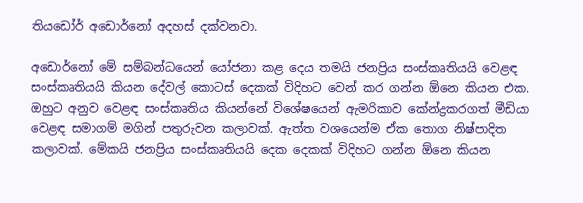තියඩෝර් අඩොර්නෝ අදහස් දක්වනවා.

අඩොර්නෝ මේ සම්බන්ධයෙන් යෝජනා කළ දෙය තමයි ජනප්‍රිය සංස්කෘතියයි වෙළඳ සංස්කෘතියයි කියන දේවල් කොටස් දෙකක් විදිහට වෙන් කර ගන්න ඕනෙ කියන එක. ඔහුට අනුව වෙළඳ සංස්කෘතිය කියන්නේ විශේෂයෙන් ඇමරිකාව කේන්ද්‍රකරගත් මීඩියා වෙළඳ සමාගම් මගින් පතුරුවන කලාවක්. ඇත්ත වශයෙන්ම ඒක තොග නිෂ්පාදිත කලාවක්. මේකයි ජනප්‍රිය සංස්කෘතියයි දෙක දෙකක් විදිහට ගන්න ඕනෙ කියන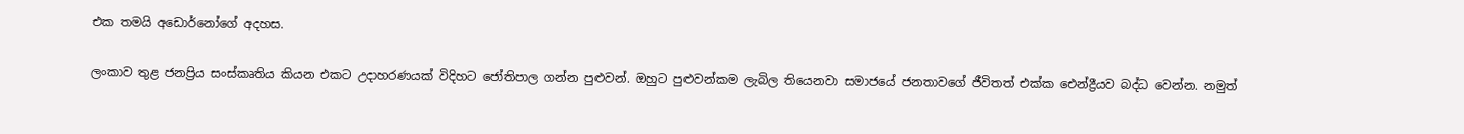එක තමයි අඩොර්නෝගේ අදහස.

ලංකාව තුළ ජනප්‍රිය සංස්කෘතිය කියන එකට උදාහරණයක් විදිහට ජෝතිපාල ගන්න පුළුවන්. ඔහුට පුළුවන්කම ලැබිල තියෙනවා සමාජයේ ජනතාවගේ ජීවිතත් එක්ක ඓන්ද්‍රීයව බද්ධ වෙන්න. නමුත්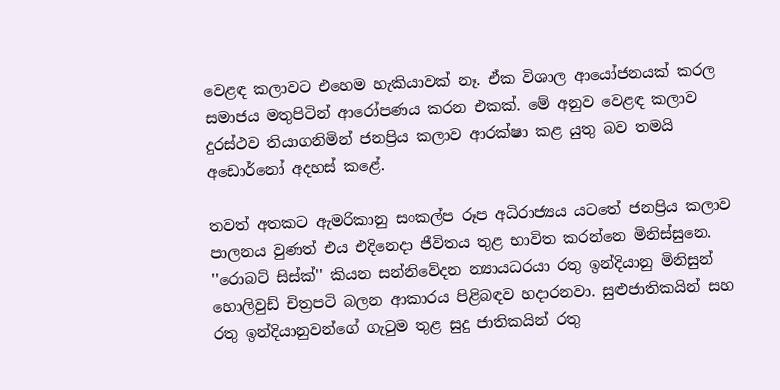වෙළඳ කලාවට එහෙම හැකියාවක් නෑ. ඒක විශාල ආයෝජනයක් කරල සමාජය මතුපිටින් ආරෝපණය කරන එකක්. මේ අනුව වෙළඳ කලාව දුරස්ථව තියාගනිමින් ජනප්‍රිය කලාව ආරක්ෂා කළ යුතු බව තමයි අඩොර්නෝ අදහස් කළේ.

තවත් අතකට ඇමරිකානු සංකල්ප රූප අධිරාජ්‍යය යටතේ ජනප්‍රිය කලාව පාලනය වුණත් එය එදිනෙදා ජීවිතය තුළ භාවිත කරන්නෙ මිනිස්සුනෙ. ''රොබට් සිස්ක්'' කියන සන්නිවේදන න්‍යායධරයා රතු ඉන්දියානු මිනිසුන් හොලිවුඩ් චිත්‍රපටි බලන ආකාරය පිළිබඳව හදාරනවා. සුළුජාතිකයින් සහ රතු ඉන්දියානුවන්ගේ ගැටුම තුළ සුදු ජාතිකයින් රතු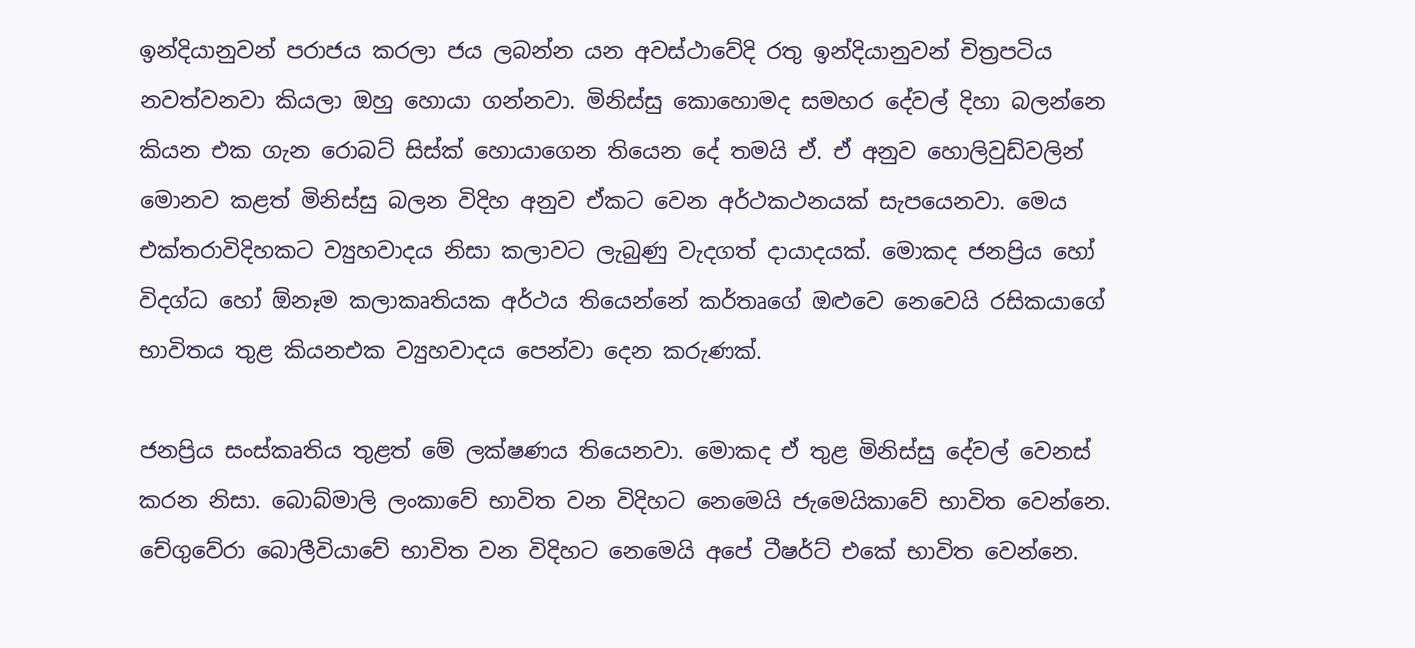ඉන්දියානුවන් පරාජය කරලා ජය ලබන්න යන අවස්ථාවේදි රතු ඉන්දියානුවන් චිත්‍රපටිය නවත්වනවා කියලා ඔහු හොයා ගන්නවා. මිනිස්සු කොහොමද සමහර දේවල් දිහා බලන්නෙ කියන එක ගැන රොබට් සිස්ක් හොයාගෙන තියෙන දේ තමයි ඒ. ඒ අනුව හොලිවුඩ්වලින් මොනව කළත් මිනිස්සු බලන විදිහ අනුව ඒකට වෙන අර්ථකථනයක් සැපයෙනවා. මෙය එක්තරාවිදිහකට ව්‍යුහවාදය නිසා කලාවට ලැබුණු වැදගත් දායාදයක්. මොකද ජනප්‍රිය හෝ විදග්ධ හෝ ඕනෑම කලාකෘතියක අර්ථය තියෙන්නේ කර්තෘගේ ඔළුවෙ නෙවෙයි රසිකයාගේ භාවිතය තුළ කියනඑක ව්‍යුහවාදය පෙන්වා දෙන කරුණක්.

ජනප්‍රිය සංස්කෘතිය තුළත් මේ ලක්ෂණය තියෙනවා. මොකද ඒ තුළ මිනිස්සු දේවල් වෙනස් කරන නිසා. බොබ්මාලි ලංකාවේ භාවිත වන විදිහට නෙමෙයි ජැමෙයිකාවේ භාවිත වෙන්නෙ. චේගුවේරා බොලීවියාවේ භාවිත වන විදිහට නෙමෙයි අපේ ටීෂර්ට් එකේ භාවිත වෙන්නෙ.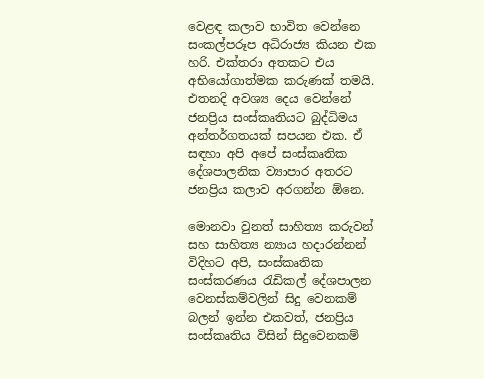වෙළඳ කලාව භාවිත වෙන්නෙ සංකල්පරූප අධිරාජ්‍ය කියන එක හරි. එක්තරා අතකට එය අභියෝගාත්මක කරුණක් තමයි. එතනදි අවශ්‍ය දෙය වෙන්නේ ජනප්‍රිය සංස්කෘතියට බුද්ධිමය අන්තර්ගතයක් සපයන එක. ඒ සඳහා අපි අපේ සංස්කෘතික දේශපාලනික ව්‍යාපාර අතරට ජනප්‍රිය කලාව අරගන්න ඕනෙ.

මොනවා වුනත් සාහිත්‍ය කරුවන් සහ සාහිත්‍ය න්‍යාය හදාරන්නන් විදිහට අපි, සංස්කෘතික සංස්කරණය රැඩිකල් දේශපාලන වෙනස්කම්වලින් සිදු වෙනකම් බලන් ඉන්න එකවත්, ජනප්‍රිය සංස්කෘතිය විසින් සිදුවෙනකම්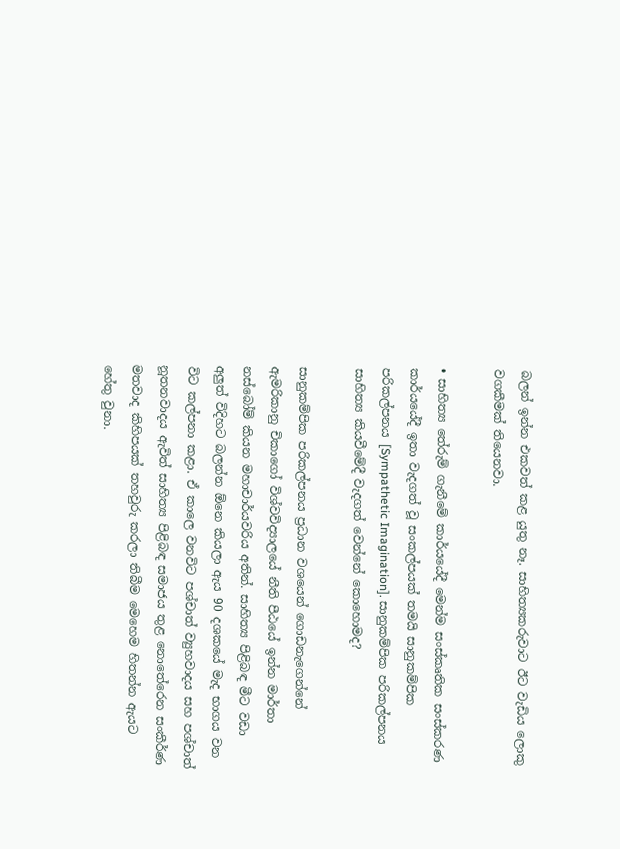බලන් ඉන්න එකවත් කළ යුතු නෑ. සාහිත්‍යකරුවාට ඊට වැඩිය ලොකු වගකීමක් තියෙනවා.

• සාහිත්‍ය තේරුම් ගැනීමේ කාර්යයේදී මෙන්ම සංස්කෘතික සංස්කරණ කාර්යයේදී ඉතා වැදගත් වූ සංකල්පයක් තමයි සානුකම්පික පරිකල්පනය [Sympathetic Imagination]. සානුකම්පික පරිකල්පනය සාහිත්‍ය කියවීමේදී වැදගත් වෙන්නේ කොහොමද?

සානුකම්පික පරිකල්පනය ප්‍රධාන වශයෙන් ගොඩනැගෙන්නේ ඇමරිකානු චිකාගෝ විශ්වවිද්‍යාලයේ නීති පීඨයේ ඉන්න මාර්තා නස්බෝම් කියන මහාචාර්යවරිය අතින්. සාහිත්‍ය පිළිබඳ මීට වඩා අලුත් විදිහට බලන්න ඕනෙ කියලා ඇය 90 දශකයේ මැද භාගය වන විට කල්පනා කළා. ඒ කාලෙ වනවිට පශ්චාත් ව්‍යුහවාදය සහ පශ්චාත් නූතනවාදය ඇවිත් සාහිත්‍ය පිළිබඳ සමාජය තුළ නොතේරෙන සංකීර්ණ මතවාද කිහිපයක් තහවුරු කරලා තිබීම මෙහෙම හිතන්න ඇයට හේතු වුනා.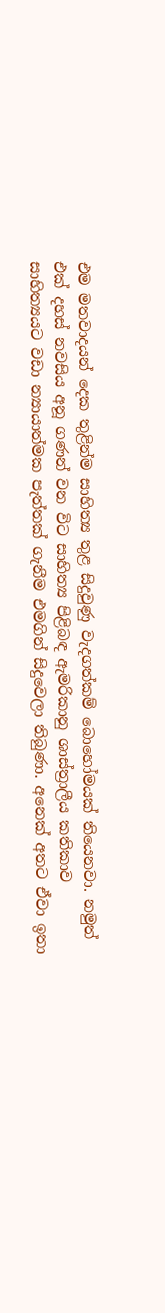එම මතවාදයන් දෙක තුළින්ම සාහිත්‍ය තුළ සිදුවුණු වැදගත්කම් බොහෝමයක් තියෙනවා. නමුත් එක් දහස් නවසිය අනූ ගණන් වන විට සාහිත්‍ය පිළිබඳ ඇමරිකානු ශාස්ත්‍රාලීය කතිකාව සාහිත්‍යයට වඩා න්‍යායාත්මක පැත්තක් ගැනීම එමගින් සිදුවෙලා තිබුණා. අනෙක් අතට ඒවා ඉතා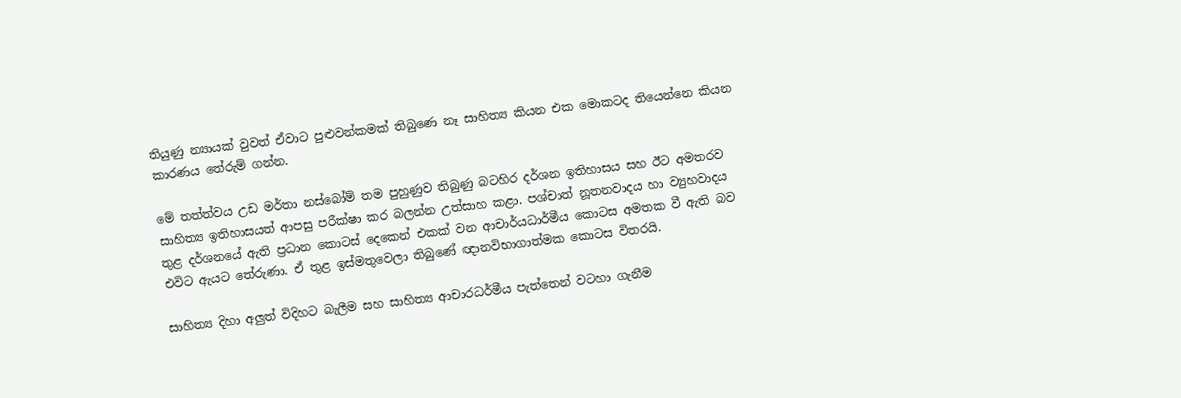තියුණු න්‍යායක් වුවත් ඒවාට පුළුවන්කමක් තිබුණෙ නෑ සාහිත්‍ය කියන එක මොකටද තියෙන්නෙ කියන කාරණය තේරුම් ගන්න.

මේ තත්ත්වය උඩ මර්තා නස්බෝම් තම පුහුණුව තිබුණු බටහිර දර්ශන ඉතිහාසය සහ ඊට අමතරව සාහිත්‍ය ඉතිහාසයත් ආපසු පරීක්ෂා කර බලන්න උත්සාහ කළා. පශ්චාත් නූතනවාදය හා ව්‍යුහවාදය තුළ දර්ශනයේ ඇති ප්‍රධාන කොටස් දෙකෙන් එකක් වන ආචාර්යධාර්මීය කොටස අමතක වී ඇති බව එවිට ඇයට තේරුණා. ඒ තුළ ඉස්මතුවෙලා තිබුණේ ඥානවිභාගාත්මක කොටස විතරයි.

සාහිත්‍ය දිහා අලුත් විදිහට බැලීම සහ සාහිත්‍ය ආචාරධර්මීය පැත්තෙන් වටහා ගැනීම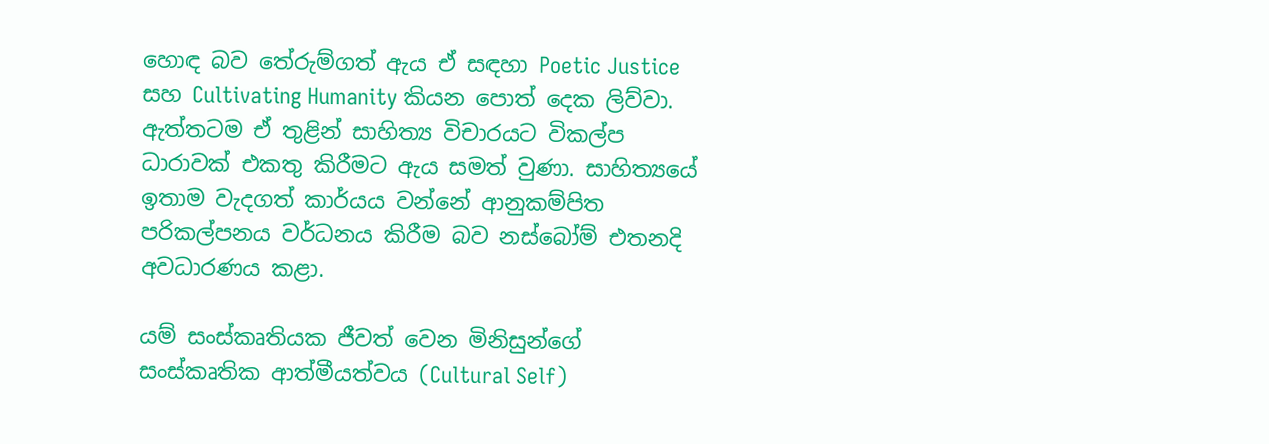හොඳ බව තේරුම්ගත් ඇය ඒ සඳහා Poetic Justice සහ Cultivating Humanity කියන පොත් දෙක ලිව්වා. ඇත්තටම ඒ තුළින් සාහිත්‍ය විචාරයට විකල්ප ධාරාවක් එකතු කිරීමට ඇය සමත් වුණා. සාහිත්‍යයේ ඉතාම වැදගත් කාර්යය වන්නේ ආනුකම්පිත පරිකල්පනය වර්ධනය කිරීම බව නස්බෝම් එතනදි අවධාරණය කළා.

යම් සංස්කෘතියක ජීවත් වෙන මිනිසුන්ගේ සංස්කෘතික ආත්මීයත්වය (Cultural Self)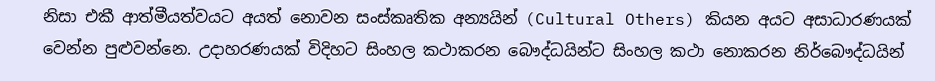නිසා එකී ආත්මීයත්වයට අයත් නොවන සංස්කෘතික අන්‍යයින් (Cultural Others) කියන අයට අසාධාරණයක් වෙන්න පුළුවන්නෙ. උදාහරණයක් විදිහට සිංහල කථාකරන බෞද්ධයින්ට සිංහල කථා නොකරන නිර්බෞද්ධයින්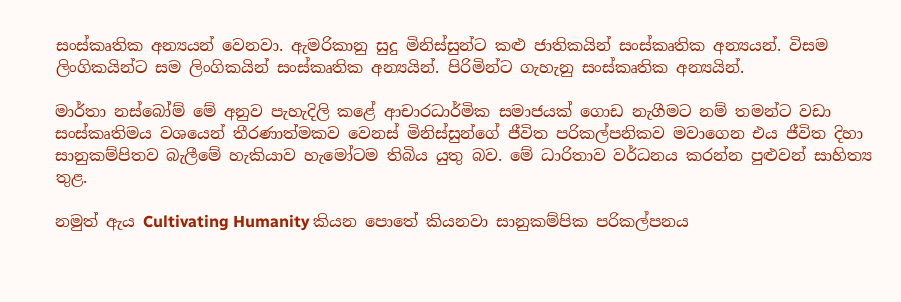සංස්කෘතික අන්‍යයන් වෙනවා. ඇමරිකානු සුදු මිනිස්සුන්ට කළු ජාතිකයින් සංස්කෘතික අන්‍යයන්. විසම ලිංගිකයින්ට සම ලිංගිකයින් සංස්කෘතික අන්‍යයින්. පිරිමින්ට ගැහැනු සංස්කෘතික අන්‍යයින්.

මාර්තා නස්බෝම් මේ අනුව පැහැදිලි කළේ ආචාරධාර්මික සමාජයක් ගොඩ නැගීමට නම් තමන්ට වඩා සංස්කෘතිමය වශයෙන් තීරණාත්මකව වෙනස් මිනිස්සුන්ගේ ජීවිත පරිකල්පනිකව මවාගෙන එය ජීවිත දිහා සානුකම්පිතව බැලීමේ හැකියාව හැමෝටම තිබිය යුතු බව. මේ ධාරිතාව වර්ධනය කරන්න පුළුවන් සාහිත්‍ය තුළ.

නමුත් ඇය Cultivating Humanity කියන පොතේ කියනවා සානුකම්පික පරිකල්පනය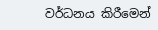වර්ධනය කිරීමෙන්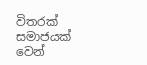විතරක් සමාජයක් වෙන්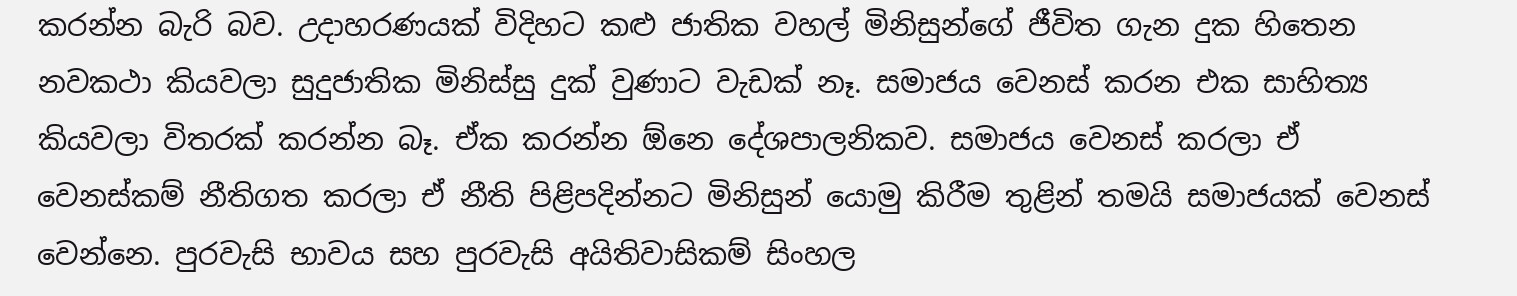කරන්න බැරි බව. උදාහරණයක් විදිහට කළු ජාතික වහල් මිනිසුන්ගේ ජීවිත ගැන දුක හිතෙන නවකථා කියවලා සුදුජාතික මිනිස්සු දුක් වුණාට වැඩක් නෑ. සමාජය වෙනස් කරන එක සාහිත්‍ය කියවලා විතරක් කරන්න බෑ. ඒක කරන්න ඕනෙ දේශපාලනිකව. සමාජය වෙනස් කරලා ඒ වෙනස්කම් නීතිගත කරලා ඒ නීති පිළිපදින්නට මිනිසුන් යොමු කිරීම තුළින් තමයි සමාජයක් වෙනස් වෙන්නෙ. පුරවැසි භාවය සහ පුරවැසි අයිතිවාසිකම් සිංහල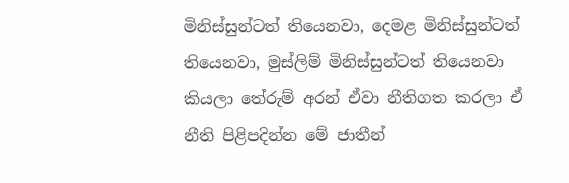මිනිස්සුන්ටත් තියෙනවා, දෙමළ මිනිස්සුන්ටත් තියෙනවා, මුස්ලිම් මිනිස්සුන්ටත් තියෙනවා කියලා තේරුම් අරන් ඒවා නීතිගත කරලා ඒ නීති පිළිපදින්න මේ ජාතීන්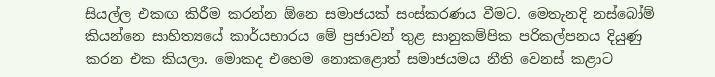සියල්ල එකඟ කිරීම කරන්න ඕනෙ සමාජයක් සංස්කරණය වීමට. මෙතැනදි නස්බෝම් කියන්නෙ සාහිත්‍යයේ කාර්යභාරය මේ ප්‍රජාවන් තුළ සානුකම්පික පරිකල්පනය දියුණු කරන එක කියලා. මොකද එහෙම නොකළොත් සමාජයමය නීති වෙනස් කළාට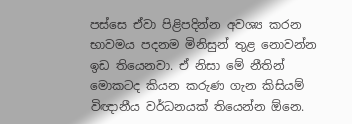පස්සෙ ඒවා පිළිපදින්න අවශ්‍ය කරන භාවමය පදනම මිනිසුන් තුළ නොවන්න ඉඩ තියෙනවා. ඒ නිසා මේ නීතින් මොකටද කියන කරුණ ගැන කිසියම් විඥානීය වර්ධනයක් තියෙන්න ඕනෙ.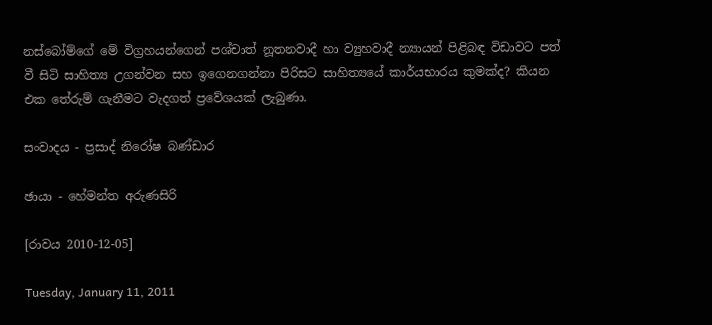නස්බෝම්ගේ මේ විග්‍රහයන්ගෙන් පශ්චාත් නූතනවාදී හා ව්‍යුහවාදී න්‍යායන් පිළිබඳ විඩාවට පත් වී සිටි සාහිත්‍ය උගන්වන සහ ඉගෙනගන්නා පිරිසට සාහිත්‍යයේ කාර්යභාරය කුමක්ද? කියන එක තේරුම් ගැනීමට වැදගත් ප්‍රවේශයක් ලැබුණා.

සංවාදය - ප්‍රසාද් නිරෝෂ බණ්ඩාර

ඡායා - හේමන්ත අරුණසිරි

[රාවය 2010-12-05]

Tuesday, January 11, 2011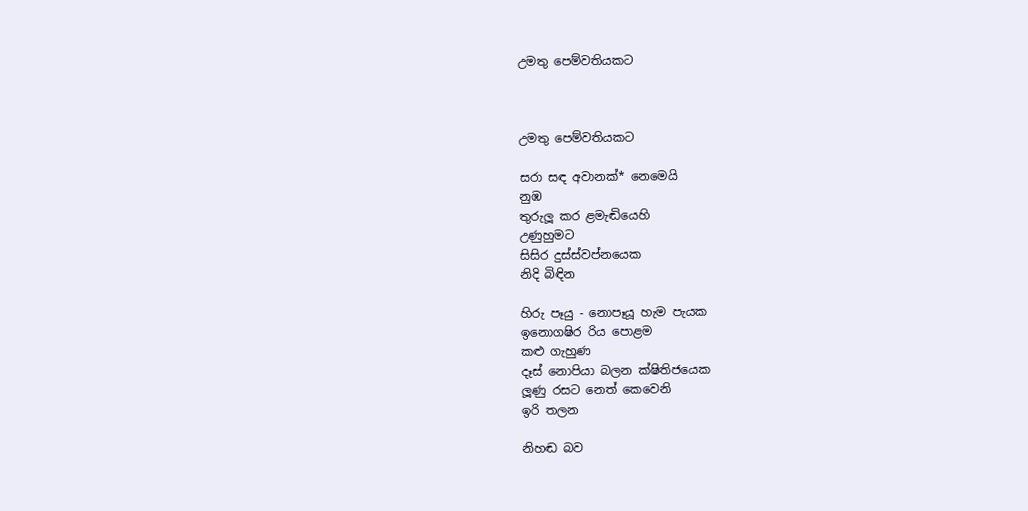උමතු පෙම්වතියකට



උමතු පෙම්වතියකට

සරා සඳ අවානක්* නෙමෙයි
නුඹ
තුරුලූ කර ළමැඬියෙහි
උණුහුමට
සිසිර දුස්ස්වප්නයෙක
නිදි බිඳින

හිරු පෑයු - නොපෑයූ හැම පැයක
ඉනොගෂිර රිය පොළම
කළු ගැහුණ
දෑස් නොපියා බලන ක්ෂිතිජයෙක
ලූණු රසට නෙත් කෙවෙනි
ඉරි තලන

නිහඬ බව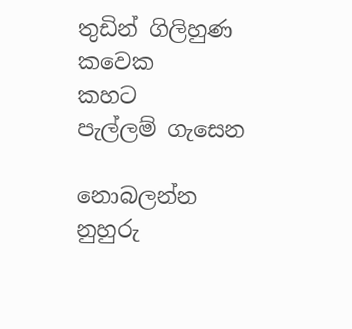තුඩින් ගිලිහුණ
කවෙක
කහට
පැල්ලම් ගැසෙන

නොබලන්න
නුහුරු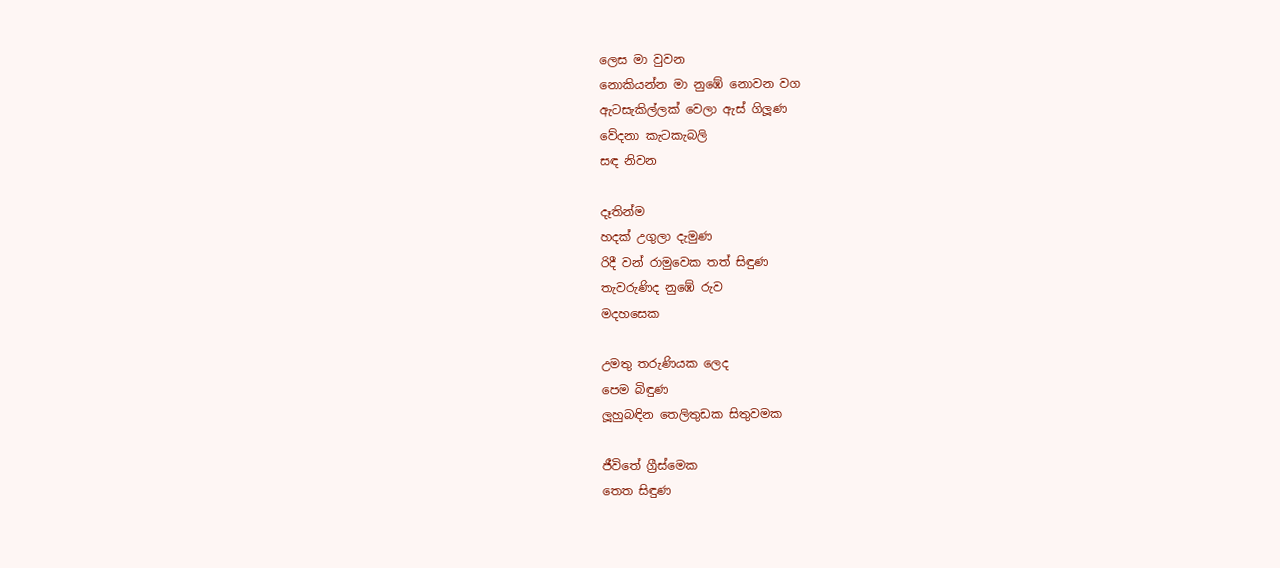ලෙස මා වුවන
නොකියන්න මා නුඹේ නොවන වග
ඇටසැකිල්ලක් වෙලා ඇස් ගිලූණ
වේදනා කැටකැබලි
සඳ නිවන

දෑතින්ම
හදක් උගුලා දැමුණ
රිදී වන් රාමුවෙක තත් සිඳුණ
තැවරුණිද නුඹේ රුව
මදහසෙක

උමතු තරුණියක ලෙද
පෙම බිඳුණ
ලූහුබඳින තෙලිතුඩක සිතුවමක

ජීවිතේ ග්‍රීස්මෙක
තෙත සිඳුණ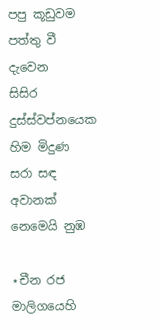පපු කූඩුවම පත්තු වී
දැවෙන
සිසිර දුස්ස්වප්නයෙක
හිම මිදුණ
සරා සඳ අවානක් නෙමෙයි නුඹ

⋆චීන රජ මාලිගයෙහි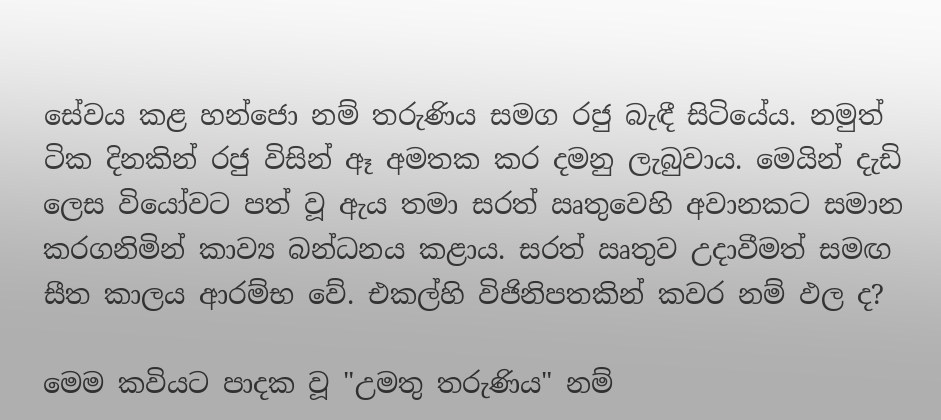සේවය කළ හන්ජො නම් තරුණිය සමග රජු බැඳී සිටියේය. නමුත් ටික දිනකින් රජු විසින් ඈ අමතක කර දමනු ලැබුවාය. මෙයින් දැඩි ලෙස වියෝවට පත් වූ ඇය තමා සරත් ඍතුවෙහි අවානකට සමාන කරගනිමින් කාව්‍ය බන්ධනය කළාය. සරත් ඍතුව උදාවීමත් සමඟ සීත කාලය ආරම්භ වේ. එකල්හි විජිනිපතකින් කවර නම් ඵල ද?

මෙම කවියට පාදක වූ "උමතු තරුණිය" නම්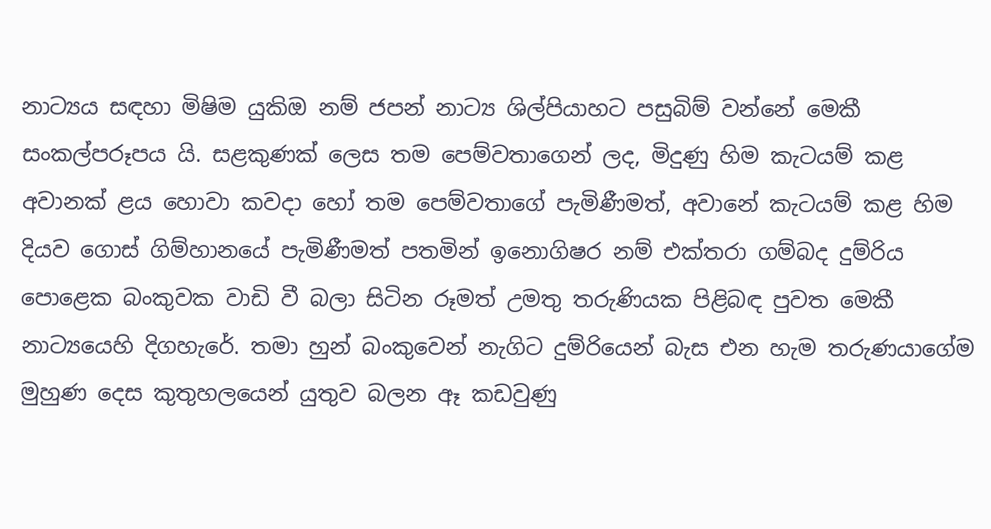නාට්‍යය සඳහා මිෂිම යුකිඔ නම් ජපන් නාට්‍ය ශිල්පියාහට පසුබිම් වන්නේ මෙකී සංකල්පරූපය යි. සළකුණක් ලෙස තම පෙම්වතාගෙන් ලද, මිදුණු හිම කැටයම් කළ අවානක් ළය හොවා කවදා හෝ තම පෙම්වතාගේ පැමිණීමත්, අවානේ කැටයම් කළ හිම දියව ගොස් ගිම්හානයේ පැමිණීමත් පතමින් ඉනොගිෂර නම් එක්තරා ගම්බද දුම්රිය පොළෙක බංකුවක වාඩි වී බලා සිටින රූමත් උමතු තරුණියක පිළිබඳ පුවත මෙකී නාට්‍යයෙහි දිගහැරේ. තමා හුන් බංකුවෙන් නැගිට දුම්රියෙන් බැස එන හැම තරුණයාගේම මුහුණ දෙස කුතුහලයෙන් යුතුව බලන ඈ කඩවුණු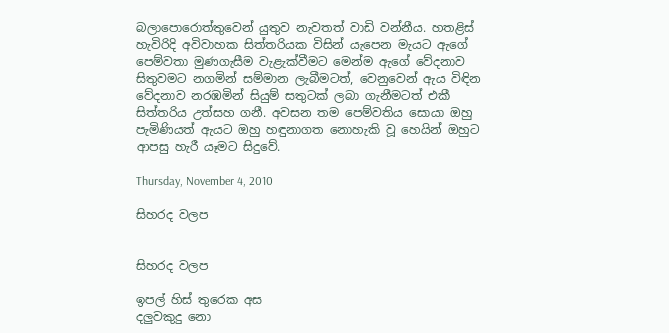බලාපොරොත්තුවෙන් යුතුව නැවතත් වාඩි වන්නීය. හතළිස් හැවිරිදි අවිවාහක සිත්තරියක විසින් යැපෙන මැයට ඇගේ පෙම්වතා මුණගැසීම වැළැක්වීමට මෙන්ම ඇගේ වේදනාව සිතුවමට නගමින් සම්මාන ලැබීමටත්, වෙනුවෙන් ඇය විඳින වේදනාව නරඹමින් සියුම් සතුටක් ලබා ගැනීමටත් එකී සිත්තරිය උත්සහ ගනී. අවසන තම පෙම්වතිය සොයා ඔහු පැමිණියත් ඇයට ඔහු හඳුනාගත නොහැකි වූ හෙයින් ඔහුට ආපසු හැරී යෑමට සිදුවේ.

Thursday, November 4, 2010

සිහරද වලප


සිහරද වලප

ඉපල් හිස් තුරෙක අස
දලුවකුදු නො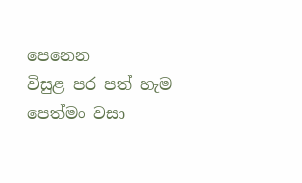පෙනෙන
විසුළ පර පත් හැම
පෙත්මං වසා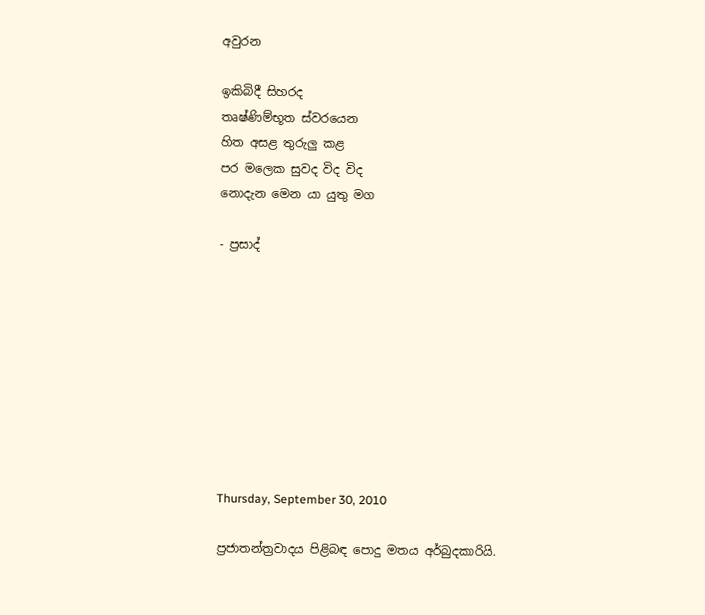අවුරන

ඉකිබිදී සිහරද
තෘෂ්ණිම්භූත ස්වරයෙන
හිත අසළ තුරුලු කළ
පර මලෙක සුවද විද විද
නොදැන මෙන යා යුතු මග

- ප්‍රසාද්









Thursday, September 30, 2010

ප්‍රජාතන්ත්‍රවාදය පිළිබඳ පොදු මතය අර්බුදකාරියි.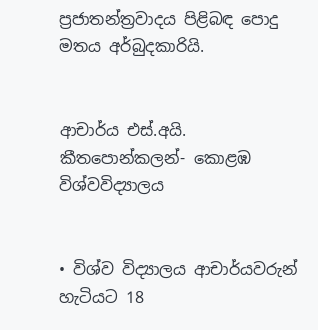ප්‍රජාතන්ත්‍රවාදය පිළිබඳ පොදු මතය අර්බුදකාරියි.


ආචාර්ය එස්.අයි. කීතපොන්කලන්- කොළඹ විශ්වවිද්‍යාලය


• විශ්ව විද්‍යාලය ආචාර්යවරුන් හැටියට 18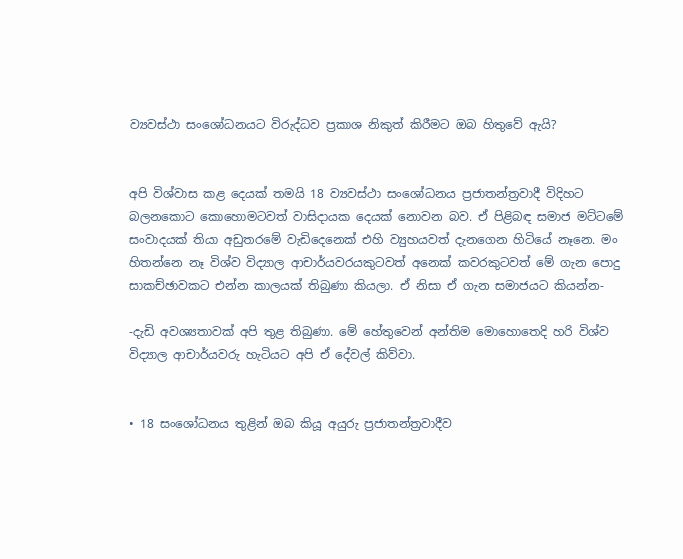ව්‍යවස්ථා සංශෝධනයට විරුද්ධව ප්‍රකාශ නිකුත් කිරීමට ඔබ හිතුවේ ඇයි?


අපි විශ්වාස කළ දෙයක් තමයි 18 ව්‍යවස්ථා සංශෝධනය ප්‍රජාතන්ත්‍රවාදී විදිහට බලනකොට කොහොමටවත් වාසිදායක දෙයක් නොවන බව. ඒ පිළිබඳ සමාජ මට්ටමේ සංවාදයක් තියා අඩුතරමේ වැඩිදෙනෙක් එහි ව්‍යුහයවත් දැනගෙන හිටියේ නෑනෙ. මං හිතන්නෙ නෑ විශ්ව විද්‍යාල ආචාර්යවරයකුටවත් අනෙක් කවරකුටවත් මේ ගැන පොදු සාකච්ඡාවකට එන්න කාලයක් තිබුණා කියලා. ඒ නිසා ඒ ගැන සමාජයට කියන්න-

-දැඩි අවශ්‍යතාවක් අපි තුළ තිබුණා. මේ හේතුවෙන් අන්තිම මොහොතෙදි හරි විශ්ව විද්‍යාල ආචාර්යවරු හැටියට අපි ඒ දේවල් කිව්වා.


• 18 සංශෝධනය තුළින් ඔබ කියූ අයුරු ප්‍රජාතන්ත්‍රවාදීව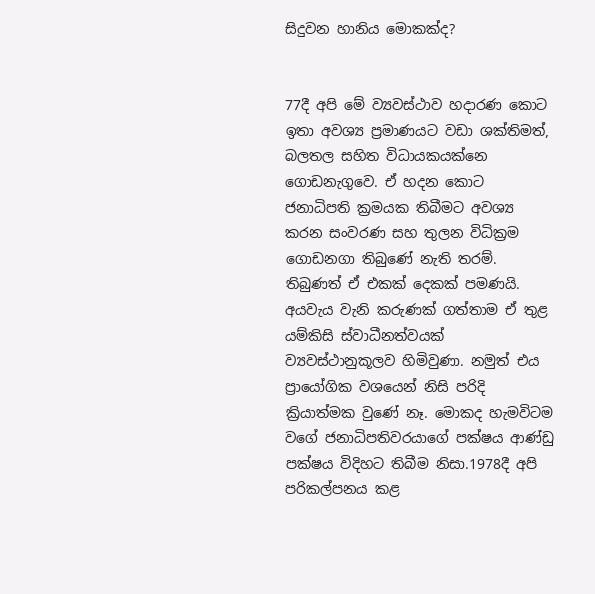සිදුවන හානිය මොකක්ද?


77දී අපි මේ ව්‍යවස්ථාව හදාරණ කොට ඉතා අවශ්‍ය ප්‍රමාණයට වඩා ශක්තිමත්, බලතල සහිත විධායකයක්නෙ ගොඩනැගුවෙ. ඒ හදන කොට ජනාධිපති ක්‍රමයක තිබීමට අවශ්‍ය කරන සංවරණ සහ තුලන විධික්‍රම ගොඩනගා තිබුණේ නැති තරම්. තිබුණත් ඒ එකක් දෙකක් පමණයි. අයවැය වැනි කරුණක් ගත්තාම ඒ තුළ යම්කිසි ස්වාධීනත්වයක් ව්‍යවස්ථානුකූලව හිමිවුණා. නමුත් එය ප්‍රායෝගික වශයෙන් නිසි පරිදි ක්‍රියාත්මක වුණේ නෑ. මොකද හැමවිටම වගේ ජනාධිපතිවරයාගේ පක්ෂය ආණ්ඩු පක්ෂය විදිහට තිබීම නිසා.1978දී අපි පරිකල්පනය කළ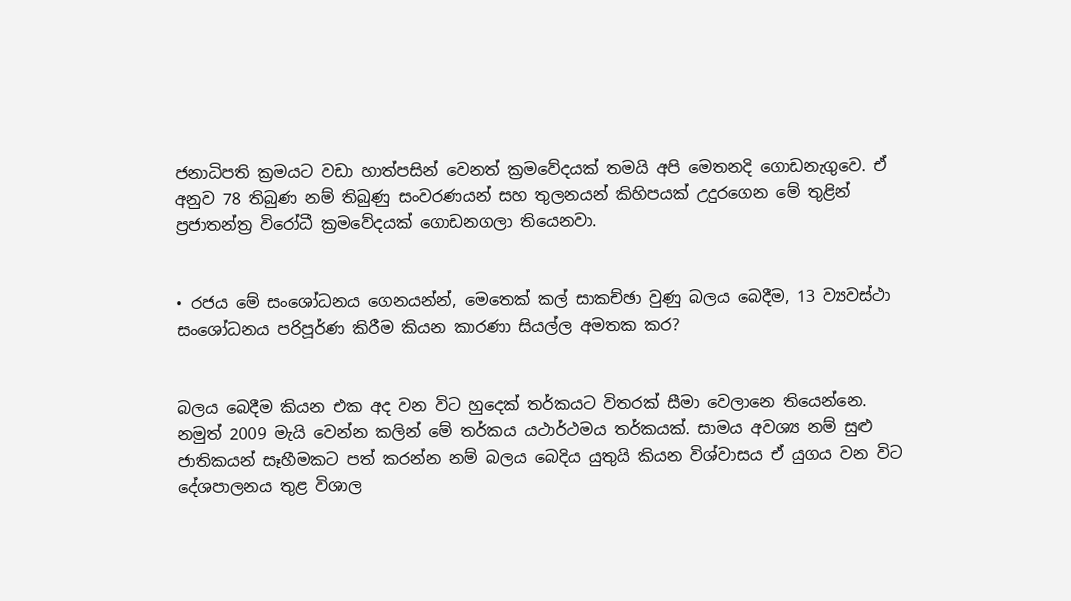ජනාධිපති ක්‍රමයට වඩා හාත්පසින් වෙනත් ක්‍රමවේදයක් තමයි අපි මෙතනදි ගොඩනැගුවෙ. ඒ අනුව 78 තිබුණ නම් තිබුණු සංවරණයන් සහ තුලනයන් කිහිපයක් උදුරගෙන මේ තුළින් ප්‍රජාතන්ත්‍ර විරෝධී ක්‍රමවේදයක් ගොඩනගලා තියෙනවා.


• රජය මේ සංශෝධනය ගෙනයන්න්, මෙතෙක් කල් සාකච්ඡා වුණු බලය බෙදීම, 13 ව්‍යවස්ථා සංශෝධනය පරිපූර්ණ කිරීම කියන කාරණා සියල්ල අමතක කර?


බලය බෙදීම කියන එක අද වන විට හුදෙක් තර්කයට විතරක් සීමා වෙලානෙ තියෙන්නෙ. නමුත් 2009 මැයි වෙන්න කලින් මේ තර්කය යථාර්ථමය තර්කයක්. සාමය අවශ්‍ය නම් සුළු ජාතිකයන් සෑහීමකට පත් කරන්න නම් බලය බෙදිය යුතුයි කියන විශ්වාසය ඒ යුගය වන විට දේශපාලනය තුළ විශාල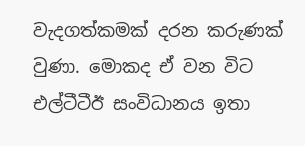වැදගත්කමක් දරන කරුණක් වුණා. මොකද ඒ වන විට එල්ටීටීඊ සංවිධානය ඉතා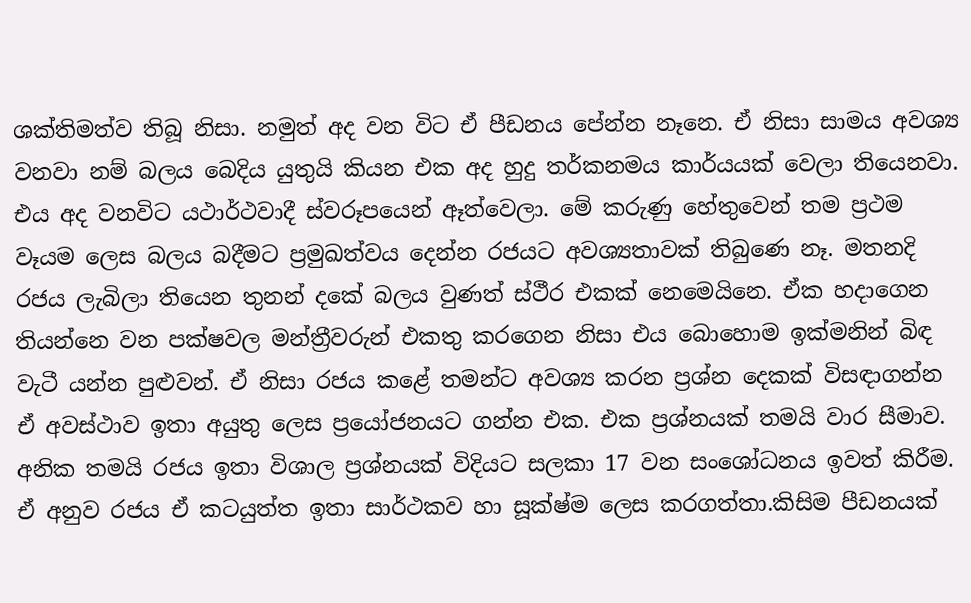ශක්තිමත්ව තිබූ නිසා. නමුත් අද වන විට ඒ පීඩනය පේන්න නෑනෙ. ඒ නිසා සාමය අවශ්‍ය වනවා නම් බලය බෙදිය යුතුයි කියන එක අද හුදු තර්කනමය කාර්යයක් වෙලා තියෙනවා. එය අද වනවිට යථාර්ථවාදී ස්වරූපයෙන් ඈත්වෙලා. මේ කරුණු හේතුවෙන් තම ප්‍රථම වෑයම ලෙස බලය බදීමට ප්‍රමුඛත්වය දෙන්න රජයට අවශ්‍යතාවක් තිබුණෙ නෑ. මතනදි රජය ලැබිලා තියෙන තුනන් දකේ බලය වුණත් ස්ථීර එකක් නෙමෙයිනෙ. ඒක හදාගෙන තියන්නෙ වන පක්ෂවල මන්ත්‍රීවරුන් එකතු කරගෙන නිසා එය බොහොම ඉක්මනින් බිඳ වැටී යන්න පුළුවන්. ඒ නිසා රජය කළේ තමන්ට අවශ්‍ය කරන ප්‍රශ්න දෙකක් විසඳාගන්න ඒ අවස්ථාව ඉතා අයුතු ලෙස ප්‍රයෝජනයට ගන්න එක. එක ප්‍රශ්නයක් තමයි වාර සීමාව. අනික තමයි රජය ඉතා විශාල ප්‍රශ්නයක් විදියට සලකා 17 වන සංශෝධනය ඉවත් කිරීම. ඒ අනුව රජය ඒ කටයුත්ත ඉතා සාර්ථකව හා සූක්ෂ්ම ලෙස කරගත්තා.කිසිම පීඩනයක්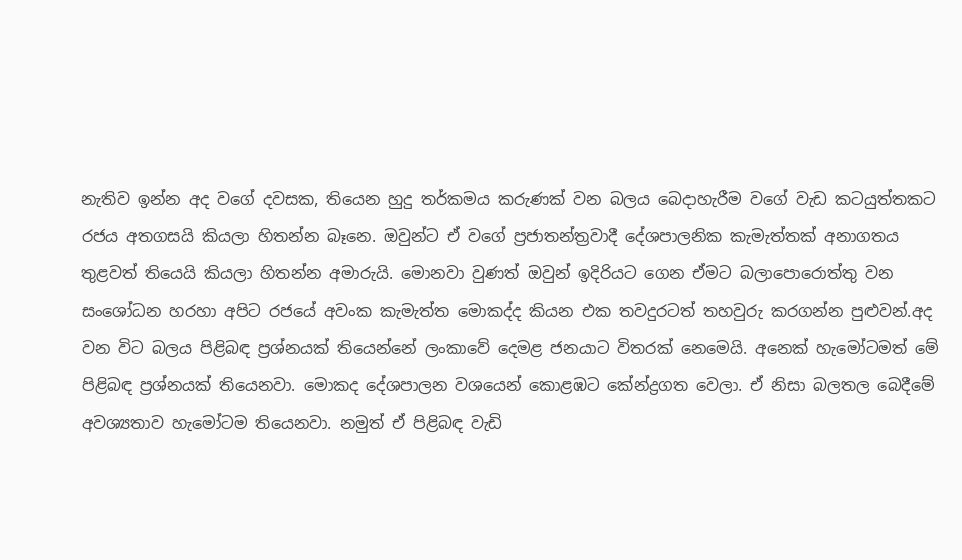නැතිව ඉන්න අද වගේ දවසක, තියෙන හුදු තර්කමය කරුණක් වන බලය බෙදාහැරීම වගේ වැඩ කටයුත්තකට රජය අතගසයි කියලා හිතන්න බෑනෙ. ඔවුන්ට ඒ වගේ ප්‍රජාතන්ත්‍රවාදී දේශපාලනික කැමැත්තක් අනාගතය තුළවත් තියෙයි කියලා හිතන්න අමාරුයි. මොනවා වුණත් ඔවුන් ඉදිරියට ගෙන ඒමට බලාපොරොත්තු වන සංශෝධන හරහා අපිට රජයේ අවංක කැමැත්ත මොකද්ද කියන එක තවදුරටත් තහවුරු කරගන්න පුළුවන්.අද වන විට බලය පිළිබඳ ප්‍රශ්නයක් තියෙන්නේ ලංකාවේ දෙමළ ජනයාට විතරක් නෙමෙයි. අනෙක් හැමෝටමත් මේ පිළිබඳ ප්‍රශ්නයක් තියෙනවා. මොකද දේශපාලන වශයෙන් කොළඹට කේන්ද්‍රගත වෙලා. ඒ නිසා බලතල බෙදීමේ අවශ්‍යතාව හැමෝටම තියෙනවා. නමුත් ඒ පිළිබඳ වැඩි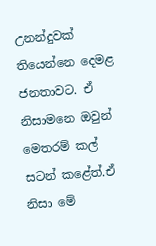උනන්දුවක් තියෙන්නෙ දෙමළ ජනතාවට. ඒ නිසාමනෙ ඔවුන් මෙතරම් කල් සටන් කළේත්.ඒ නිසා මේ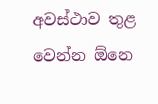අවස්ථාව තුළ වෙන්න ඕනෙ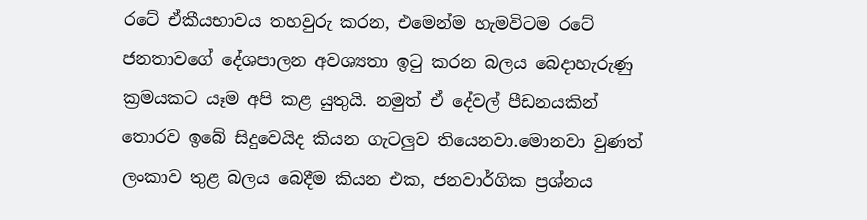රටේ ඒකීයභාවය තහවුරු කරන, එමෙන්ම හැමවිටම රටේ ජනතාවගේ දේශපාලන අවශ්‍යතා ඉටු කරන බලය බෙදාහැරුණු ක්‍රමයකට යෑම අපි කළ යුතුයි. නමුත් ඒ දේවල් පීඩනයකින් තොරව ඉබේ සිදුවෙයිද කියන ගැටලුව තියෙනවා.මොනවා වුණත් ලංකාව තුළ බලය බෙදීම කියන එක, ජනවාර්ගික ප්‍රශ්නය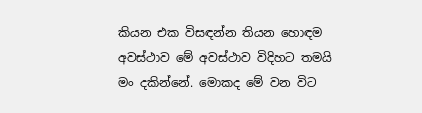කියන එක විසඳන්න තියන හොඳම අවස්ථාව මේ අවස්ථාව විදිහට තමයි මං දකින්නේ. මොකද මේ වන විට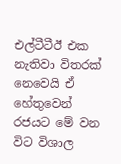එල්ටීටීඊ එක නැතිවා විතරක් නෙවෙයි ඒ හේතුවෙන් රජයට මේ වන විට විශාල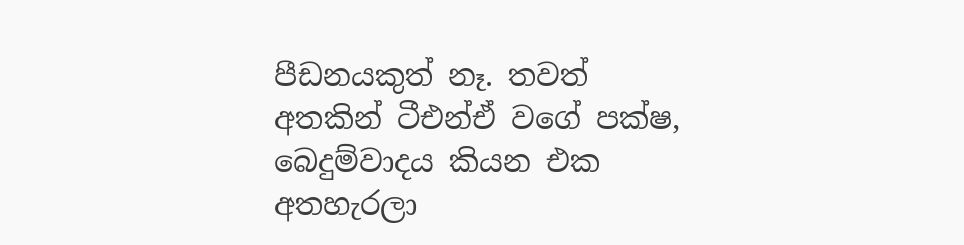පීඩනයකුත් නෑ. තවත් අතකින් ටීඑන්ඒ වගේ පක්ෂ, බෙදුම්වාදය කියන එක අතහැරලා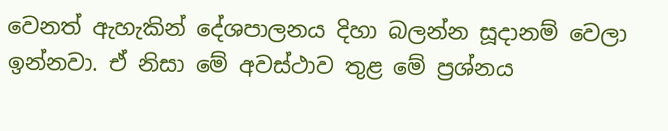වෙනත් ඇහැකින් දේශපාලනය දිහා බලන්න සූදානම් වෙලා ඉන්නවා. ඒ නිසා මේ අවස්ථාව තුළ මේ ප්‍රශ්නය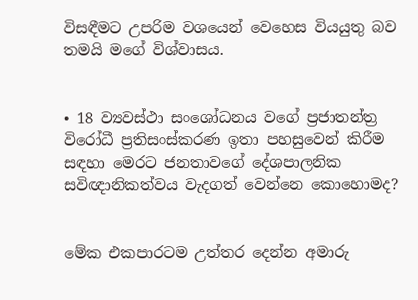විසඳීමට උපරිම වශයෙන් වෙහෙස වියයුතු බව තමයි මගේ විශ්වාසය.


• 18 ව්‍යවස්ථා සංශෝධනය වගේ ප්‍රජාතන්ත්‍ර විරෝධී ප්‍රතිසංස්කරණ ඉතා පහසුවෙන් කිරීම සඳහා මෙරට ජනතාවගේ දේශපාලනික සවිඥානිකත්වය වැදගත් වෙන්නෙ කොහොමද?


මේක එකපාරටම උත්තර දෙන්න අමාරු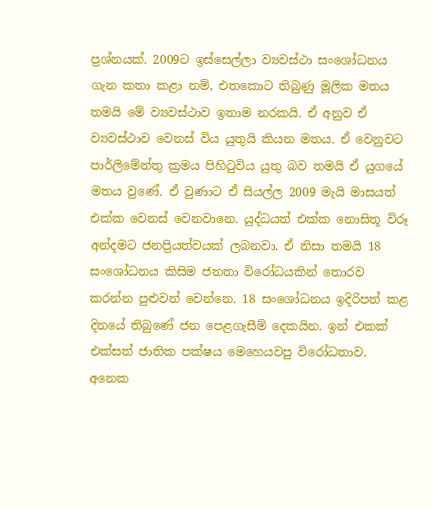ප්‍රශ්නයක්. 2009ට ඉස්සෙල්ලා ව්‍යවස්ථා සංශෝධනය ගැන කතා කළා නම්, එතකොට තිබුණු මූලික මතය තමයි මේ ව්‍යවස්ථාව ඉතාම නරකයි. ඒ අනුව ඒ ව්‍යවස්ථාව වෙනස් විය යුතුයි කියන මතය. ඒ වෙනුවට පාර්ලිමේන්තු ක්‍රමය පිහිටුවිය යුතු බව තමයි ඒ යුගයේ මතය වුණේ. ඒ වුණාට ඒ සියල්ල 2009 මැයි මාසයත් එක්ක වෙනස් වෙනවානෙ. යුද්ධයත් එක්ක නොසිතූ විරූ අන්දමට ජනප්‍රියත්වයක් ලබනවා. ඒ නිසා තමයි 18 සංශෝධනය කිසිම ජනතා විරෝධයකින් තොරව කරන්න පුළුවන් වෙන්නෙ. 18 සංශෝධනය ඉදිරිපත් කළ දිනයේ තිබුණේ ජන පෙළගැසීම් දෙකයින. ඉන් එකක් එක්සත් ජාතික පක්ෂය මෙහෙයවපු විරෝධතාව. අනෙක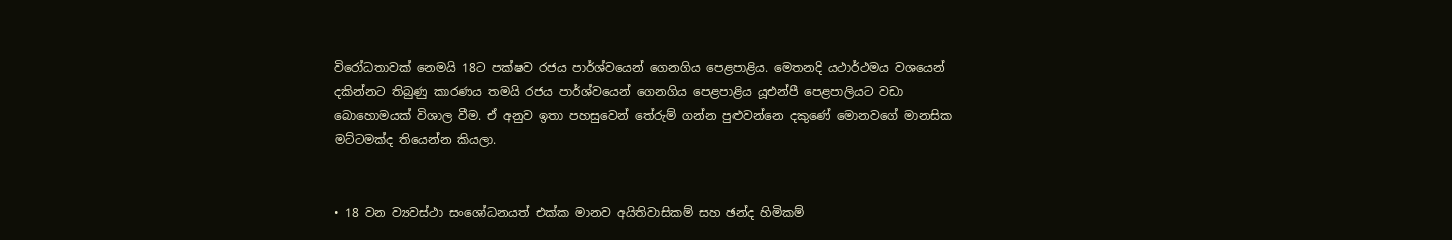විරෝධතාවක් නෙමයි 18ට පක්ෂව රජය පාර්ශ්වයෙන් ගෙනගිය පෙළපාළිය. මෙතනදි යථාර්ථමය වශයෙන් දකින්නට තිබුණු කාරණය තමයි රජය පාර්ශ්වයෙන් ගෙනගිය පෙළපාළිය යූඑන්පී පෙළපාලියට වඩා බොහොමයක් විශාල වීම. ඒ අනුව ඉතා පහසුවෙන් තේරුම් ගන්න පුළුවන්නෙ දකුණේ මොනවගේ මානසික මට්ටමක්ද තියෙන්න කියලා.


• 18 වන ව්‍යවස්ථා සංශෝධනයත් එක්ක මානව අයිතිවාසිකම් සහ ඡන්ද හිමිකම්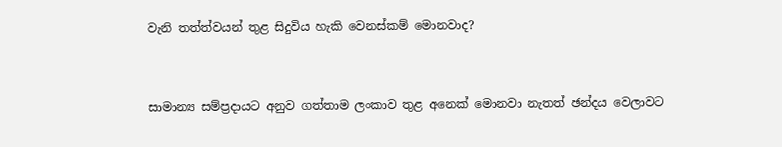වැනි තත්ත්වයන් තුළ සිදුවිය හැකි වෙනස්කම් මොනවාද?


සාමාන්‍ය සම්ප්‍රදායට අනුව ගත්තාම ලංකාව තුළ අනෙක් මොනවා නැතත් ඡන්දය වෙලාවට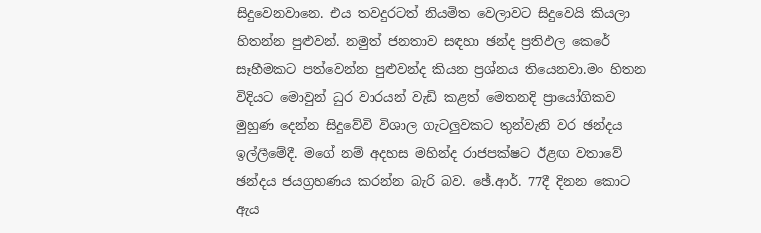සිදුවෙනවානෙ. එය තවදුරටත් නියමිත වෙලාවට සිදුවෙයි කියලා හිතන්න පුළුවන්. නමුත් ජනතාව සඳහා ඡන්ද ප්‍රතිඵල කෙරේ සෑහීමකට පත්වෙන්න පුළුවන්ද කියන ප්‍රශ්නය තියෙනවා.මං හිතන විදියට මොවුන් ධුර වාරයන් වැඩි කළත් මෙතනදි ප්‍රායෝගිකව මුහුණ දෙන්න සිදුවේවි විශාල ගැටලුවකට තුන්වැනි වර ඡන්දය ඉල්ලීමේදී. මගේ නම් අදහස මහින්ද රාජපක්ෂට ඊළඟ වතාවේ ඡන්දය ජයග්‍රහණය කරන්න බැරි බව. ඡේ.ආර්. 77දී දිනන කොට ඇය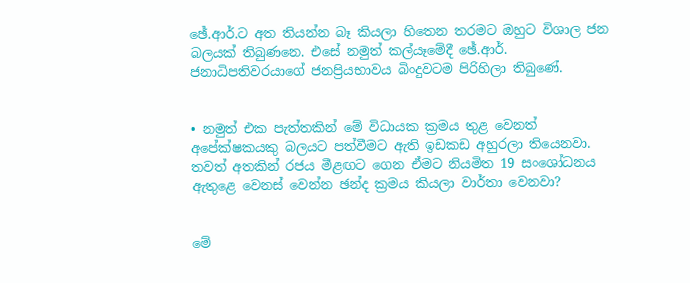ඡේ.ආර්.ට අත තියන්න බෑ කියලා හිතෙන තරමට ඔහුට විශාල ජන බලයක් තිබුණනෙ. එසේ නමුත් කල්යෑමේදී ඡේ.ආර්. ජනාධිපතිවරයාගේ ජනප්‍රියභාවය බිංදුවටම පිරිහිලා තිබුණේ.


• නමුත් එක පැත්තකින් මේ විධායක ක්‍රමය තුළ වෙනත් අපේක්ෂකයකු බලයට පත්වීමට ඇති ඉඩකඩ අහුරලා තියෙනවා. තවත් අතකින් රජය මීළඟට ගෙන ඒමට නියමිත 19 සංශෝධනය ඇතුළෙ වෙනස් වෙන්න ඡන්ද ක්‍රමය කියලා වාර්තා වෙනවා?


මේ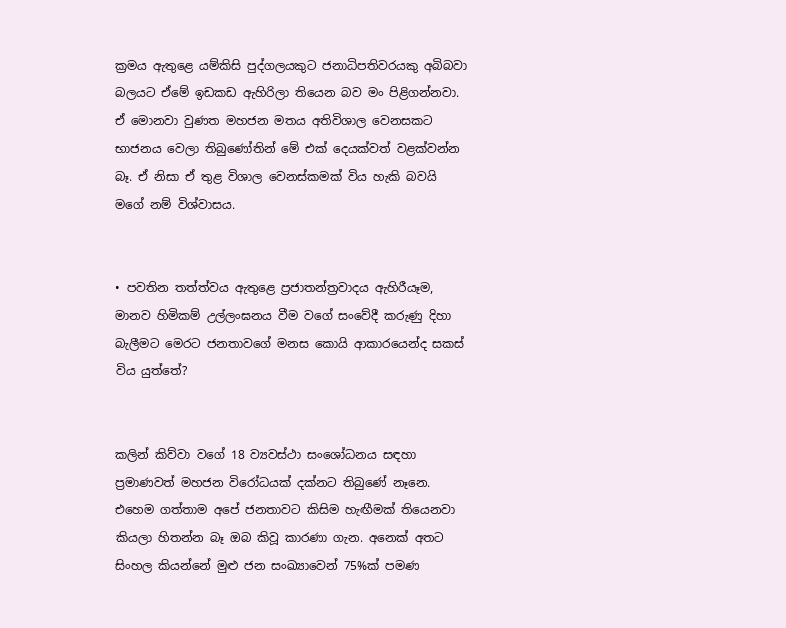ක්‍රමය ඇතුළෙ යම්කිසි පුද්ගලයකුට ජනාධිපතිවරයකු අබිබවා බලයට ඒමේ ඉඩකඩ ඇහිරිලා තියෙන බව මං පිළිගන්නවා. ඒ මොනවා වුණත මහජන මතය අතිවිශාල වෙනසකට භාජනය වෙලා තිබුණෝතින් මේ එක් දෙයක්වත් වළක්වන්න බෑ. ඒ නිසා ඒ තුළ විශාල වෙනස්කමක් විය හැකි බවයි මගේ නම් විශ්වාසය.


• පවතින තත්ත්වය ඇතුළෙ ප්‍රජාතන්ත්‍රවාදය ඇහිරීයෑම, මානව හිමිකම් උල්ලංඝනය වීම වගේ සංවේදී කරුණු දිහා බැලීමට මෙරට ජනතාවගේ මනස කොයි ආකාරයෙන්ද සකස් විය යුත්තේ?


කලින් කිව්වා වගේ 18 ව්‍යවස්ථා සංශෝධනය සඳහා ප්‍රමාණවත් මහජන විරෝධයක් දක්නට තිබුණේ නෑනෙ. එහෙම ගත්තාම අපේ ජනතාවට කිසිම හැඟීමක් තියෙනවා කියලා හිතන්න බෑ ඔබ කිවූ කාරණා ගැන. අනෙක් අතට සිංහල කියන්නේ මුළු ජන සංඛ්‍යාවෙන් 75%ක් පමණ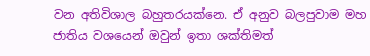වන අතිවිශාල බහුතරයක්නෙ. ඒ අනුව බලපුවාම මහ ජාතිය වශයෙන් ඔවුන් ඉතා ශක්තිමත්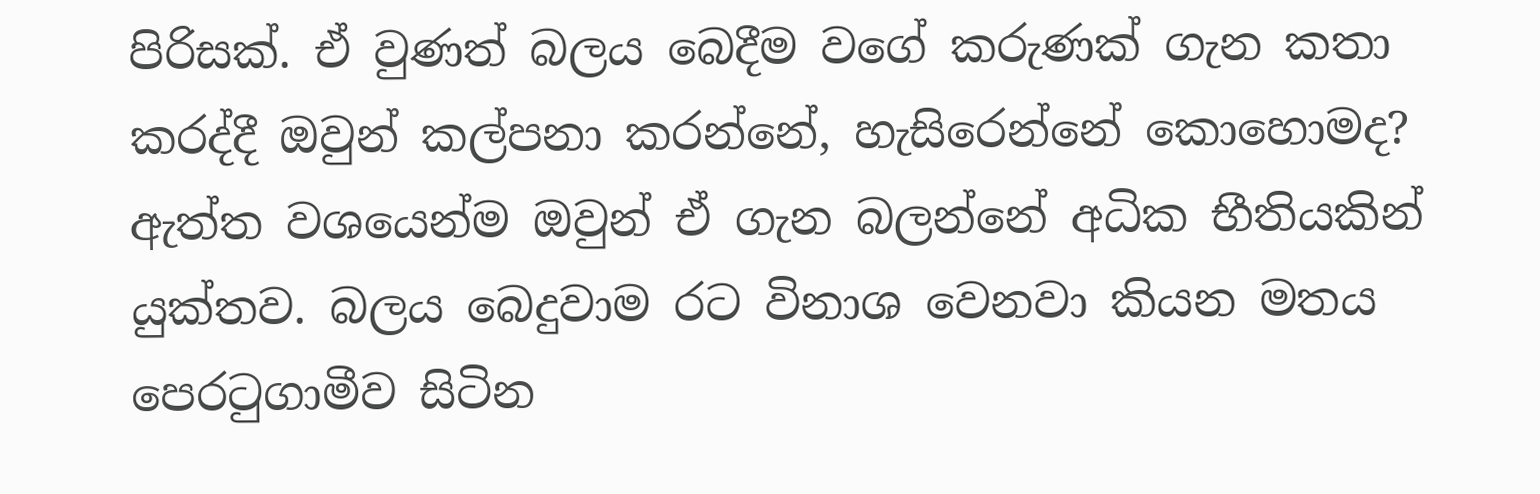පිරිසක්. ඒ වුණත් බලය බෙදීම වගේ කරුණක් ගැන කතා කරද්දී ඔවුන් කල්පනා කරන්නේ, හැසිරෙන්නේ කොහොමද? ඇත්ත වශයෙන්ම ඔවුන් ඒ ගැන බලන්නේ අධික භීතියකින් යුක්තව. බලය බෙදුවාම රට විනාශ වෙනවා කියන මතය පෙරටුගාමීව සිටින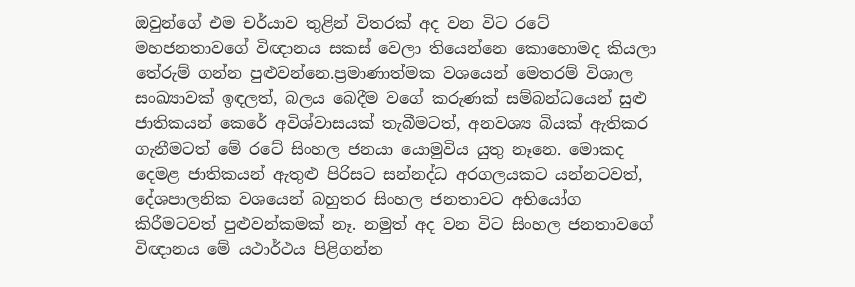ඔවුන්ගේ එම චර්යාව තුළින් විතරක් අද වන විට රටේ මහජනතාවගේ විඥානය සකස් වෙලා තියෙන්නෙ කොහොමද කියලා තේරුම් ගන්න පුළුවන්නෙ.ප්‍රමාණාත්මක වශයෙන් මෙතරම් විශාල සංඛ්‍යාවක් ඉඳලත්, බලය බෙදීම වගේ කරුණක් සම්බන්ධයෙන් සුළු ජාතිකයන් කෙරේ අවිශ්වාසයක් තැබීමටත්, අනවශ්‍ය බියක් ඇතිකර ගැනීමටත් මේ රටේ සිංහල ජනයා යොමුවිය යුතු නෑනෙ. මොකද දෙමළ ජාතිකයන් ඇතුළු පිරිසට සන්නද්ධ අරගලයකට යන්නටවත්, දේශපාලනික වශයෙන් බහුතර සිංහල ජනතාවට අභියෝග කිරීමටවත් පුළුවන්කමක් නෑ. නමුත් අද වන විට සිංහල ජනතාවගේ විඥානය මේ යථාර්ථය පිළිගන්න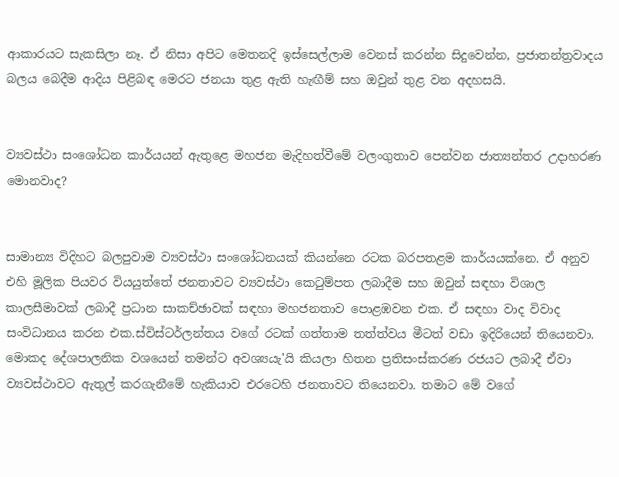ආකාරයට සැකසිලා නෑ. ඒ නිසා අපිට මෙතනදි ඉස්සෙල්ලාම වෙනස් කරන්න සිදුවෙන්න, ප්‍රජාතන්ත්‍රවාදය බලය බෙදීම ආදිය පිළිබඳ මෙරට ජනයා තුළ ඇති හැඟීම් සහ ඔවුන් තුළ වන අදහසයි.


ව්‍යවස්ථා සංශෝධන කාර්යයන් ඇතුළෙ මහජන මැදිහත්වීමේ වලංගුතාව පෙන්වන ජාත්‍යන්තර උදාහරණ මොනවාද?


සාමාන්‍ය විදිහට බලපුවාම ව්‍යවස්ථා සංශෝධනයක් කියන්නෙ රටක බරපතළම කාර්යයක්නෙ. ඒ අනුව එහි මූලික පියවර වියයුත්තේ ජනතාවට ව්‍යවස්ථා කෙටුම්පත ලබාදීම සහ ඔවුන් සඳහා විශාල කාලසීමාවක් ලබාදී ප්‍රධාන සාකච්ඡාවක් සඳහා මහජනතාව පොළඹවන එක. ඒ සඳහා වාද විවාද සංවිධානය කරන එක.ස්විස්ටර්ලන්තය වගේ රටක් ගත්තාම තත්ත්වය මීටත් වඩා ඉදිරියෙන් තියෙනවා. මොකද දේශපාලනික වශයෙන් තමන්ට අවශ්‍යයැ'යි කියලා හිතන ප්‍රතිසංස්කරණ රජයට ලබාදී ඒවා ව්‍යවස්ථාවට ඇතුල් කරගැනීමේ හැකියාව එරටෙහි ජනතාවට තියෙනවා. තමාට මේ වගේ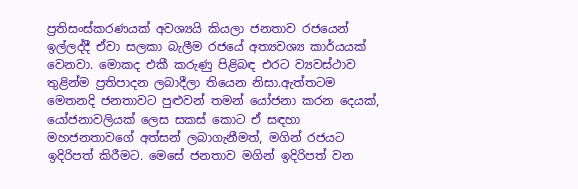ප්‍රතිසංස්කරණයක් අවශ්‍යයි කියලා ජනතාව රජයෙන් ඉල්ලද්දී ඒවා සලකා බැලීම රජයේ අත්‍යවශ්‍ය කාර්යයක් වෙනවා. මොකද එකී කරුණු පිළිබඳ එරට ව්‍යවස්ථාව තුළින්ම ප්‍රතිපාදන ලබාදීලා තියෙන නිසා.ඇත්තටම මෙතනදි ජනතාවට පුළුවන් තමන් යෝජනා කරන දෙයක්, යෝජනාවලියක් ලෙස සකස් කොට ඒ සඳහා මහජනතාවගේ අත්සන් ලබාගැනීමත්, මගින් රජයට ඉදිරිපත් කිරීමට. මෙසේ ජනතාව මගින් ඉදිරිපත් වන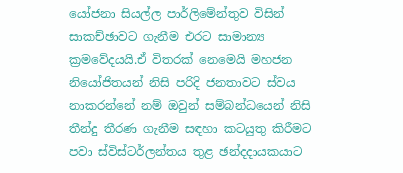යෝජනා සියල්ල පාර්ලිමේන්තුව විසින් සාකච්ඡාවට ගැනීම එරට සාමාන්‍ය ක්‍රමවේදයයි.ඒ විතරක් නෙමෙයි මහජන නියෝජිතයන් නිසි පරිදි ජනතාවට ස්වය නාකරන්නේ නම් ඔවුන් සම්බන්ධයෙන් නිසි තීන්දු තීරණ ගැනීම සඳහා කටයුතු කිරීමට පවා ස්විස්ටර්ලන්තය තුළ ඡන්දදායකයාට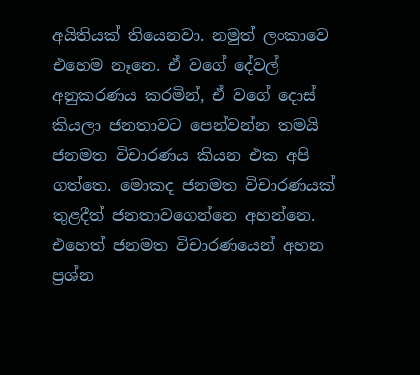අයිතියක් තියෙනවා. නමුත් ලංකාවෙ එහෙම නෑනෙ. ඒ වගේ දේවල් අනුකරණය කරමින්, ඒ වගේ දොස් කියලා ජනතාවට පෙන්වන්න තමයි ජනමත විචාරණය කියන එක අපි ගත්තෙ. මොකද ජනමත විචාරණයක් තුළදීත් ජනතාවගෙන්නෙ අහන්නෙ. එහෙත් ජනමත විචාරණයෙන් අහන ප්‍රශ්න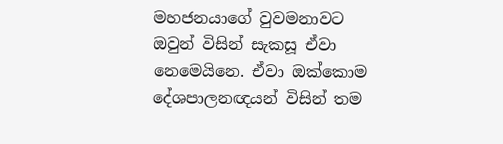මහජනයාගේ වුවමනාවට ඔවුන් විසින් සැකසූ ඒවා නෙමෙයිනෙ. ඒවා ඔක්කොම දේශපාලනඥයන් විසින් තම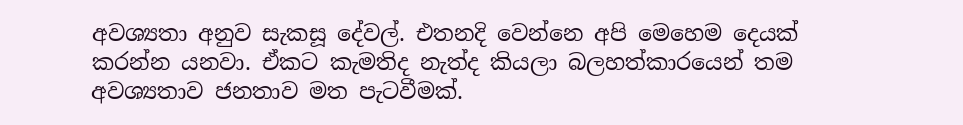අවශ්‍යතා අනුව සැකසූ දේවල්. එතනදි වෙන්නෙ අපි මෙහෙම දෙයක් කරන්න යනවා. ඒකට කැමතිද නැත්ද කියලා බලහත්කාරයෙන් තම අවශ්‍යතාව ජනතාව මත පැටවීමක්.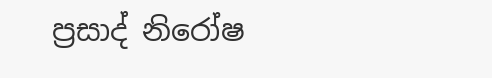ප්‍රසාද් නිරෝෂ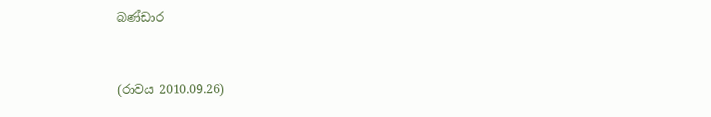බණ්ඩාර


(රාවය 2010.09.26)